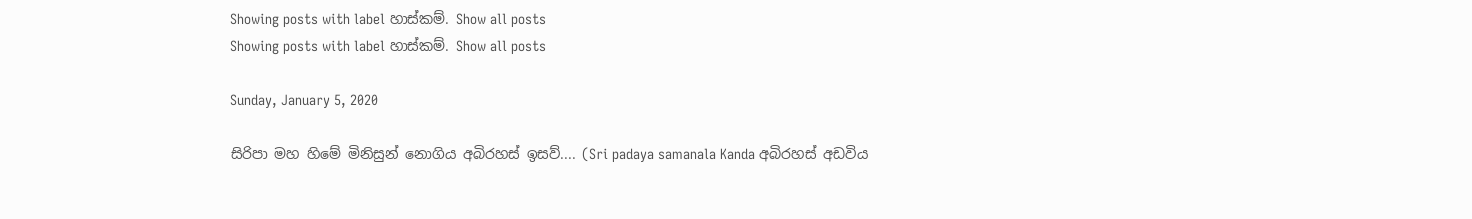Showing posts with label හාස්කම්. Show all posts
Showing posts with label හාස්කම්. Show all posts

Sunday, January 5, 2020

සිරිපා මහ හිමේ මිනිසුන් නොගිය අබිරහස් ඉසව්.... (Sri padaya samanala Kanda අබිරහස් අඩවිය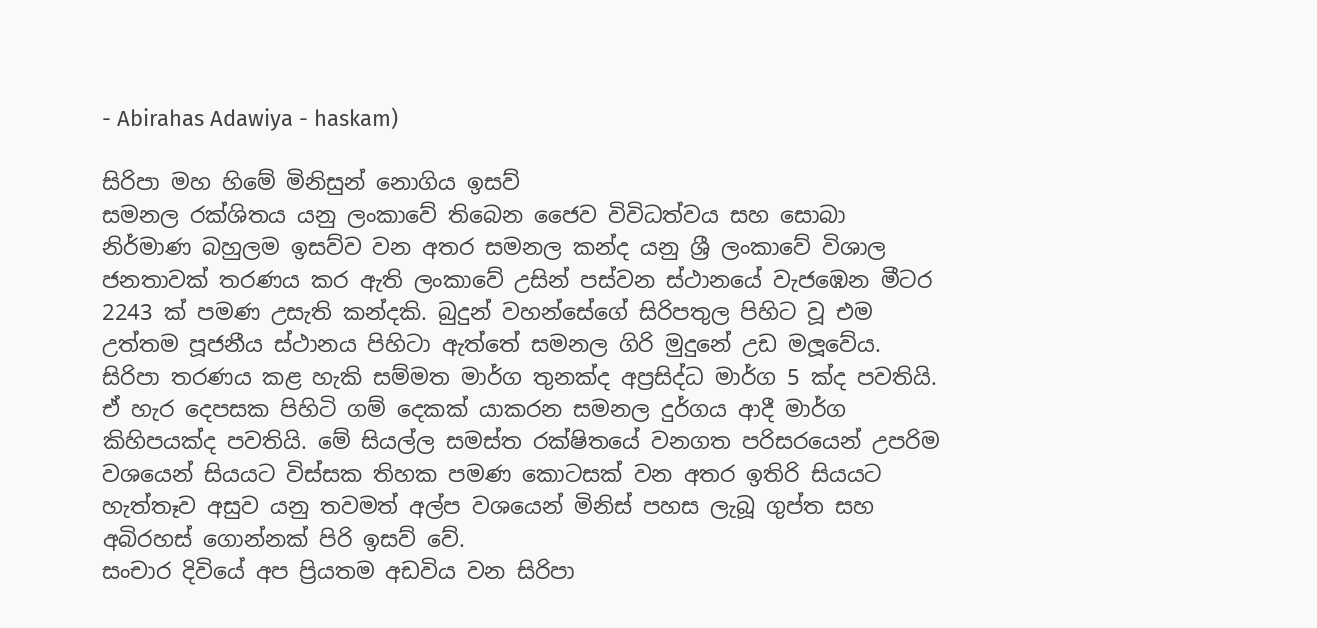- Abirahas Adawiya - haskam)

සිරිපා මහ හිමේ මිනිසුන් නොගිය ඉසව්
සමනල රක්ශිතය යනු ලංකාවේ තිබෙන ජෛව විවිධත්වය සහ සොබා නිර්මාණ බහුලම ඉසව්ව වන අතර සමනල කන්ද යනු ශ්‍රී ලංකාවේ විශාල ජනතාවක් තරණය කර ඇති ලංකාවේ උසින් පස්වන ස්ථානයේ වැජඹෙන මීටර 2243 ක් පමණ උසැති කන්දකි. බුදුන් වහන්සේගේ සිරිපතුල පිහිට වූ එම උත්තම පූජනීය ස්ථානය පිහිටා ඇත්තේ සමනල ගිරි මුදුනේ උඩ මලූවේය. සිරිපා තරණය කළ හැකි සම්මත මාර්ග තුනක්ද අප්‍රසිද්ධ මාර්ග 5 ක්ද පවතියි. ඒ හැර දෙපසක පිහිටි ගම් දෙකක් යාකරන සමනල දුර්ගය ආදී මාර්ග කිහිපයක්ද පවතියි. මේ සියල්ල සමස්ත රක්ෂිතයේ වනගත පරිසරයෙන් උපරිම වශයෙන් සියයට විස්සක තිහක පමණ කොටසක් වන අතර ඉතිරි සියයට හැත්තෑව අසුව යනු තවමත් අල්ප වශයෙන් මිනිස් පහස ලැබූ ගුප්ත සහ අබිරහස් ගොන්නක් පිරි ඉසව් වේ.
සංචාර දිවියේ අප ප්‍රියතම අඩවිය වන සිරිපා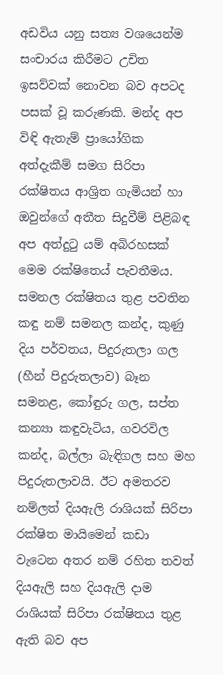අඩවිය යනු සත්‍ය වශයෙන්ම සංචාරය කිරීමට උචිත ඉසව්වක් නොවන බව අපටද පසක් වූ කරුණකි. මන්ද අප විඳි ඇතැම් ප්‍රායෝගික අත්දැකීම් සමග සිරිපා රක්ෂිතය ආශ්‍රිත ගැමියන් හා ඔවුන්ගේ අතීත සිදුවීම් පිළිබඳ අප අත්දුටු යම් අබිරහසක් මෙම රක්ෂිතෙය් පැවතීමය.
සමනල රක්ෂිතය තුළ පවතින කඳු නම් සමනල කන්ද, කුණු දිය පර්වතය, පිදුරුතලා ගල (හීන් පිදුරුතලාව) බෑන සමනළ, කෝඳුරු ගල, සප්ත කන්‍යා කඳුවැටිය, ගවරවිල කන්ද, බල්ලා බැඳිගල සහ මහ පිදුරුතලාවයි. ඊට අමතරව නම්ලත් දියඇලි රාශියක් සිරිපා රක්ෂිත මායිමෙන් කඩා වැටෙන අතර නම් රහිත තවත් දියඇලි සහ දියඇලි දාම රාශියක් සිරිපා රක්ෂිතය තුළ ඇති බව අප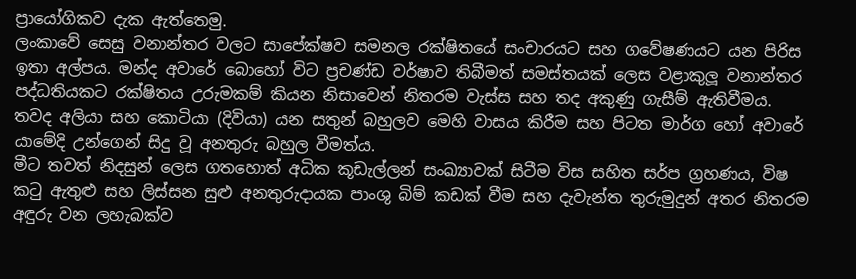ප්‍රායෝගිකව දැක ඇත්තෙමු.
ලංකාවේ සෙසු වනාන්තර වලට සාපේක්ෂව සමනල රක්ෂිතයේ සංචාරයට සහ ගවේෂණයට යන පිරිස ඉතා අල්පය. මන්ද අවාරේ බොහෝ විට ප්‍රචණ්ඩ වර්ෂාව තිබීමත් සමස්තයක් ලෙස වළාකුලූ වනාන්තර පද්ධතියකට රක්ෂිතය උරුමකම් කියන නිසාවෙන් නිතරම වැස්ස සහ තද අකුණු ගැසීම් ඇතිවීමය. තවද අලියා සහ කොටියා (දිවියා) යන සතුන් බහුලව මෙහි වාසය කිරීම සහ පිටත මාර්ග හෝ අවාරේ යාමේදි උන්ගෙන් සිදු වූ අනතුරු බහුල වීමත්ය.
මීට තවත් නිදසුන් ලෙස ගතහොත් අධික කූඩැල්ලන් සංඛ්‍යාවක් සිටීම විස සහිත සර්ප ග්‍රහණය, විෂ කටු ඇතුළු සහ ලිස්සන සුළු අනතුරුදායක පාංශු බිම් කඩක් වීම සහ දැවැන්ත තුරුමුදුන් අතර නිතරම අඳුරු වන ලහැබක්ව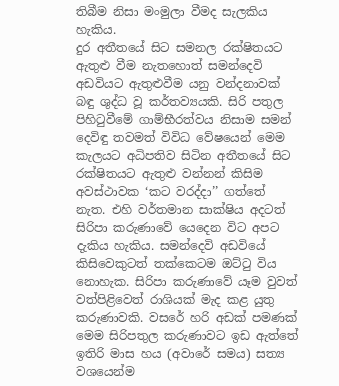තිබීම නිසා මංමුලා වීමද සැලකිය හැකිය.
දුර අතීතයේ සිට සමනල රක්ෂිතයට ඇතුළු වීම නැතහොත් සමන්දෙවි අඩවියට ඇතුළුවීම යනු වන්දනාවක් බඳු ශුද්ධ වූ කර්තව්‍යයකි. සිරි පතුල පිහිටුවීමේ ගාම්භීරත්වය නිසාම සමන් දෙවිඳු තවමත් විවිධ වේෂයෙන් මෙම කැලයට අධිපතිව සිටින අතීතයේ සිට රක්ෂිතයට ඇතුළු වන්නන් කිසිම අවස්ථාවක ‘කට වරද්දා’’ ගත්තේ නැත. එහි වර්තමාන සාක්ෂිය අදටත් සිරිපා කරුණාවේ යෙදෙන විට අපට දැකිය හැකිය. සමන්දෙවි අඩවියේ කිසිවෙකුටත් තක්කෙටම ඔට්ටු විය නොහැක. සිරිපා කරුණාවේ යෑම වුවත් වත්පිළිවෙත් රාශියක් මැද කළ යුතු කරුණාවකි. වසරේ හරි අඩක් පමණක් මෙම සිරිපතුල කරුණාවට ඉඩ ඇත්තේ ඉතිරි මාස හය (අවාරේ සමය) සත්‍ය වශයෙන්ම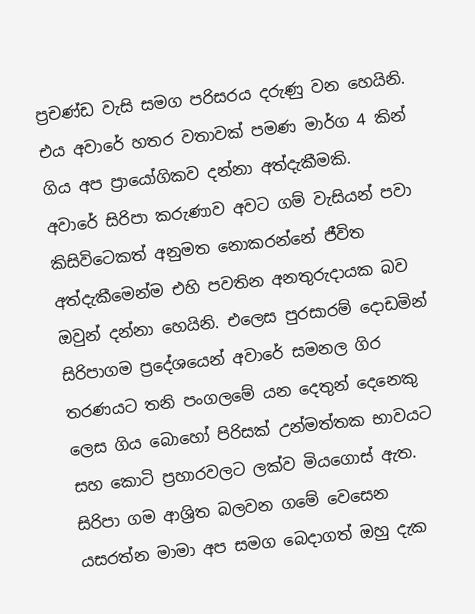ප්‍රචණ්ඩ වැසි සමග පරිසරය දරුණු වන හෙයිනි. එය අවාරේ හතර වතාවක් පමණ මාර්ග 4 කින් ගිය අප ප්‍රායෝගිකව දන්නා අත්දැකීමකි.
අවාරේ සිරිපා කරුණාව අවට ගම් වැසියන් පවා කිසිවිටෙකත් අනුමත නොකරන්නේ ජීවිත අත්දැකීමෙන්ම එහි පවතින අනතුරුදායක බව ඔවුන් දන්නා හෙයිනි. එලෙස පුරසාරම් දොඩමින් සිරිපාගම ප්‍රදේශයෙන් අවාරේ සමනල ගිර තරණයට තනි පංගලමේ යන දෙතුන් දෙනෙකු ලෙස ගිය බොහෝ පිරිසක් උන්මත්තක භාවයට සහ කොටි ප්‍රහාරවලට ලක්ව මියගොස් ඇත. සිරිපා ගම ආශ්‍රිත බලවන ගමේ වෙසෙන යසරත්න මාමා අප සමග බෙදාගත් ඔහු දැක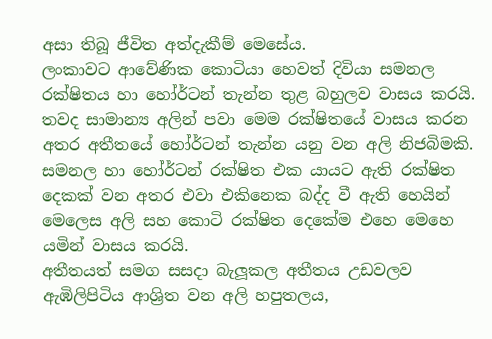අසා තිබූ ජීවිත අත්දැකීම් මෙසේය.
ලංකාවට ආවේණික කොටියා හෙවත් දිවියා සමනල රක්ෂිතය හා හෝර්ටන් තැන්න තුළ බහුලව වාසය කරයි. තවද සාමාන්‍ය අලින් පවා මෙම රක්ෂිතයේ වාසය කරන අතර අතීතයේ හෝර්ටන් තැන්න යනු වන අලි නිජබිමකි. සමනල හා හෝර්ටන් රක්ෂිත එක යායට ඇති රක්ෂිත දෙකක් වන අතර එවා එකිනෙක බද්ද වී ඇති හෙයින් මෙලෙස අලි සහ කොටි රක්ෂිත දෙකේම එහෙ මෙහෙ යමින් වාසය කරයි.
අතීතයත් සමග සසදා බැලූකල අතීතය උඩවලව ඇඹිලිපිටිය ආශ්‍රිත වන අලි හපුතලය,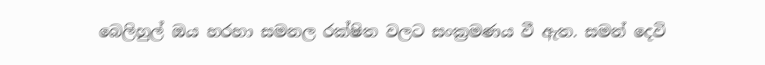බෙලිහුල් ඔය හරහා සමනල රක්ෂිත වලට සංක්‍රමණය වී ඇත. සමන් දෙවි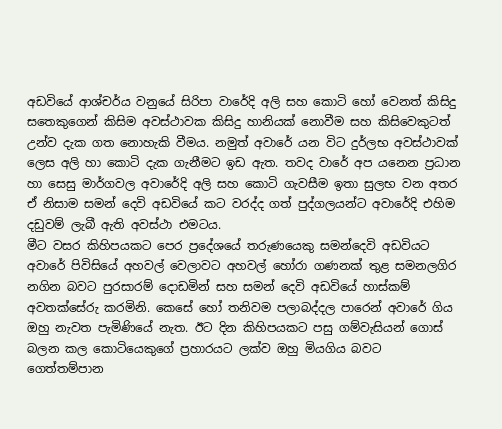අඩවියේ ආශ්චර්ය වනුයේ සිරිපා වාරේදි අලි සහ කොටි හෝ වෙනත් කිසිදු සතෙකුගෙන් කිසිම අවස්ථාවක කිසිදු හානියක් නොවීම සහ කිසිවෙකුටත් උන්ව දැක ගත නොහැකි වීමය. නමුත් අවාරේ යන විට දුර්ලභ අවස්ථාවක් ලෙස අලි හා කොටි දැක ගැනීමට ඉඩ ඇත. තවද වාරේ අප යනෙන ප්‍රධාන හා සෙසු මාර්ගවල අවාරේදි අලි සහ කොටි ගැවසීම ඉතා සුලභ වන අතර ඒ නිසාම සමන් දෙවි අඩවියේ කට වරද්ද ගත් පුද්ගලයන්ට අවාරේදි එහිම දඩුවම් ලැබී ඇති අවස්ථා එමටය.
මීට වසර කිහිපයකට පෙර ප්‍රදේශයේ තරුණයෙකු සමන්දෙවි අඩවියට අවාරේ පිවිසියේ අහවල් වෙලාවට අහවල් හෝරා ගණනක් තුළ සමනලගිර නගින බවට පුරසාරම් දොඩමින් සහ සමන් දෙවි අඩවියේ හාස්කම් අවතක්සේරු කරමිනි. කෙසේ හෝ තනිවම පලාබද්දල පාරෙන් අවාරේ ගිය ඔහු නැවත පැමිණියේ නැත. ඊට දින කිහිපයකට පසු ගම්වැසියන් ගොස් බලන කල කොටියෙකුගේ ප්‍රහාරයට ලක්ව ඔහු මියගිය බවට ගෙත්තම්පාන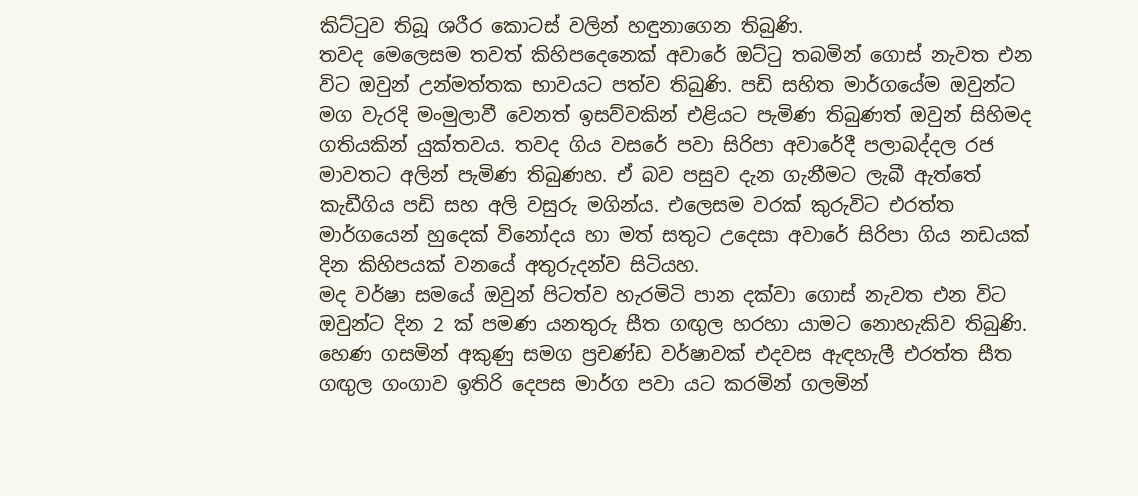කිට්ටුව තිබූ ශරීර කොටස් වලින් හඳුනාගෙන තිබුණි.
තවද මෙලෙසම තවත් කිහිපදෙනෙක් අවාරේ ඔට්ටු තබමින් ගොස් නැවත එන විට ඔවුන් උන්මත්තක භාවයට පත්ව තිබුණි. පඩි සහිත මාර්ගයේම ඔවුන්ට මග වැරදි මංමුලාවී වෙනත් ඉසව්වකින් එළියට පැමිණ තිබුණත් ඔවුන් සිහිමද ගතියකින් යුක්තවය. තවද ගිය වසරේ පවා සිරිපා අවාරේදී පලාබද්දල රජ මාවතට අලින් පැමිණ තිබුණහ. ඒ බව පසුව දැන ගැනීමට ලැබී ඇත්තේ කැඩීගිය පඩි සහ අලි වසුරු මගින්ය. එලෙසම වරක් කුරුවිට එරත්ත මාර්ගයෙන් හුදෙක් විනෝදය හා මත් සතුට උදෙසා අවාරේ සිරිපා ගිය නඩයක් දින කිහිපයක් වනයේ අතුරුදන්ව සිටියහ.
මද වර්ෂා සමයේ ඔවුන් පිටත්ව හැරමිටි පාන දක්වා ගොස් නැවත එන විට ඔවුන්ට දින 2 ක් පමණ යනතුරු සීත ගඟුල හරහා යාමට නොහැකිව තිබුණි. හෙණ ගසමින් අකුණු සමග ප්‍රචණ්ඩ වර්ෂාවක් එදවස ඇඳහැලී එරත්ත සීත ගඟුල ගංගාව ඉතිරි දෙපස මාර්ග පවා යට කරමින් ගලමින්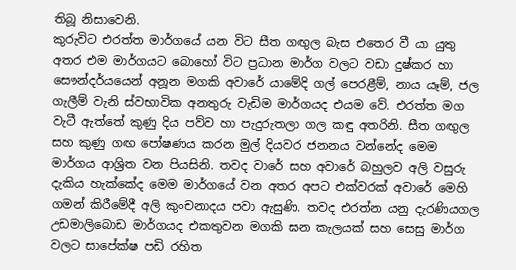තිබූ නිසාවෙනි.
කුරුවිට එරත්ත මාර්ගයේ යන විට සීත ගඟුල බැස එතෙර වී යා යුතු අතර එම මාර්ගයට බොහෝ විට ප්‍රධාන මාර්ග වලට වඩා දුෂ්කර හා සෞන්දර්යයෙන් අනූන මගකි අවාරේ යාමේදි ගල් පෙරළීම්, නාය යෑම්, ජල ගැලීම් වැනි ස්වභාවික අනතුරු වැඩිම මාර්ගයද එයම වේ. එරත්ත මග වැටී ඇත්තේ කුණු දිය පව්ව හා පැදුරුතලා ගල කඳු අතරිනි. සීත ගඟුල සහ කුණු ගඟ පෝෂණය කරන මුල් දියවර ජනනය වන්නේද මෙම මාර්ගය ආශ්‍රිත වන පියසිනි. තවද වාරේ සහ අවාරේ බහුලව අලි වසුරු දැකිය හැක්කේද මෙම මාර්ගයේ වන අතර අපට එක්වරක් අවාරේ මෙහි ගමන් කිරීමේදී අලි කුංචනාදය පවා ඇසුණි. තවද එරත්න යනු දැරණියගල උඩමාලිබොඩ මාර්ගයද එකතුවන මගකි ඝන කැලයක් සහ සෙසු මාර්ග වලට සාපේක්ෂ පඩි රහිත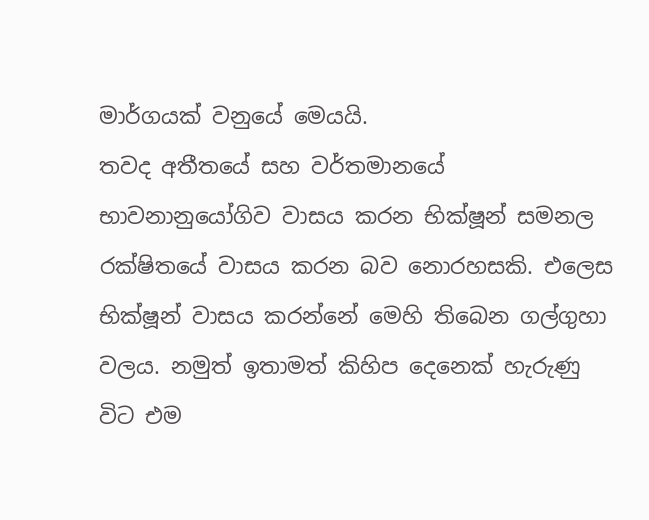මාර්ගයක් වනුයේ මෙයයි.
තවද අතීතයේ සහ වර්තමානයේ භාවනානුයෝගිව වාසය කරන භික්ෂූන් සමනල රක්ෂිතයේ වාසය කරන බව නොරහසකි. එලෙස භික්ෂූන් වාසය කරන්නේ මෙහි තිබෙන ගල්ගුහා වලය. නමුත් ඉතාමත් කිහිප දෙනෙක් හැරුණු විට එම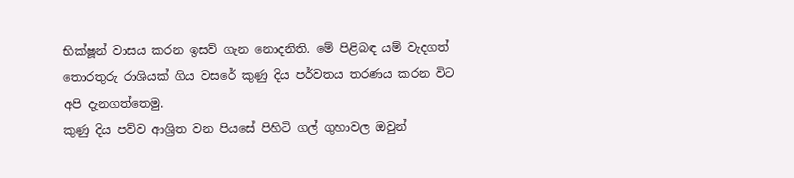භික්ෂූන් වාසය කරන ඉසව් ගැන නොදනිති. මේ පිළිබඳ යම් වැදගත් තොරතුරු රාශියක් ගිය වසරේ කුණු දිය පර්වතය තරණය කරන විට අපි දැනගත්තෙමු.
කුණු දිය පව්ව ආශ්‍රිත වන පියසේ පිහිටි ගල් ගුහාවල ඔවුන්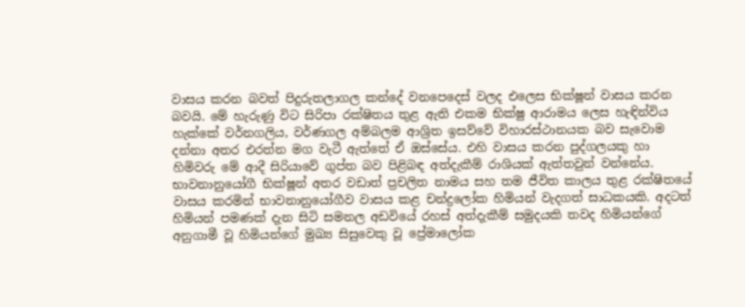වාසය කරන බවත් පිදුරුතලාගල කන්දේ වනපෙදෙස් වලද එලෙස භික්ෂූන් වාසය කරන බවයි. මේ හැරුණු විට සිරිපා රක්ෂිතය තුළ ඇති එකම භික්ෂු ආරාමය ලෙස හැඳින්විය හැක්කේ වර්නගලිය, වර්ණගල අම්බලම ආශ්‍රිත ඉසව්වේ විහාරස්ථානයක බව සැවොම දන්නා අතර එරත්න මග වැටී ඇත්තේ ඒ ඔස්සේය. එහි වාසය කරන පුද්ගලයකු හා හිමිවරු මේ ආදී සිරියාවේ ගුප්ත බව පිළිබඳ අත්දැකීම් රාශියක් ඇත්තවුන් වන්නේය.
භාවනානුයෝගී භික්ෂූන් අතර වඩාත් ප්‍රචලිත නාමය සහ තම ජීවිත කාලය තුළ රක්ෂිතයේ වාසය කරමින් භාවනානුයෝගීව වාසය කළ චන්ද්‍රලෝක හිමියන් වැදගත් සාධකයකි. අදටත් හිමියන් පමණක් දැන සිටි සමනල අඩවියේ රහස් අත්දැකීම් සමුදයකි තවද හිමියන්ගේ අනුගාමී වූ හිමියන්ගේ මුඛ්‍ය සිසුවෙකු වූ ප්‍රේමාලෝක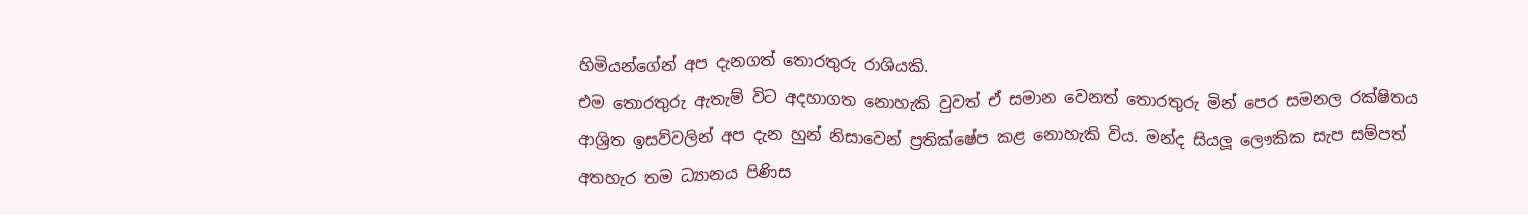හිමියන්ගේන් අප දැනගත් තොරතුරු රාශියකි.
එම තොරතුරු ඇතැම් විට අදහාගත නොහැකි වුවත් ඒ සමාන වෙනත් තොරතුරු මින් පෙර සමනල රක්ෂිතය ආශ්‍රිත ඉසව්වලින් අප දැන හුන් නිසාවෙන් ප්‍රතික්ෂේප කළ නොහැකි විය. මන්ද සියලූ ලෞකික සැප සම්පත් අතහැර තම ධ්‍යානය පිණිස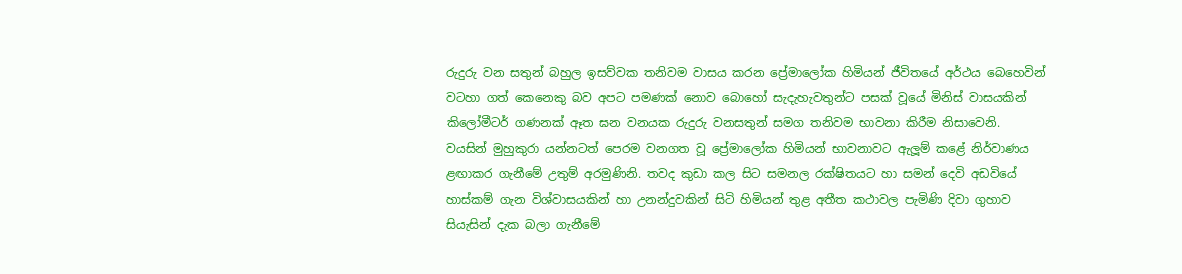රුදුරු වන සතුන් බහුල ඉසව්වක තනිවම වාසය කරන ප්‍රේමාලෝක හිමියන් ජීවිතයේ අර්ථය බෙහෙවින් වටහා ගත් කෙනෙකු බව අපට පමණක් නොව බොහෝ සැදැහැවතුන්ට පසක් වූයේ මිනිස් වාසයකින් කිලෝමීටර් ගණනක් ඈත ඝන වනයක රුදුරු වනසතුන් සමග තනිවම භාවනා කිරීම නිසාවෙනි.
වයසින් මුහුකුරා යන්නටත් පෙරම වනගත වූ ප්‍රේමාලෝක හිමියන් භාවනාවට ඇලූම් කළේ නිර්වාණය ළඟාකර ගැනීමේ උතුම් අරමුණිනි. තවද කුඩා කල සිට සමනල රක්ෂිතයට හා සමන් දෙවි අඩවියේ හාස්කම් ගැන විශ්වාසයකින් හා උනන්දුවකින් සිටි හිමියන් තුළ අතීත කථාවල පැමිණි දිවා ගුහාව සියැසින් දැක බලා ගැනීමේ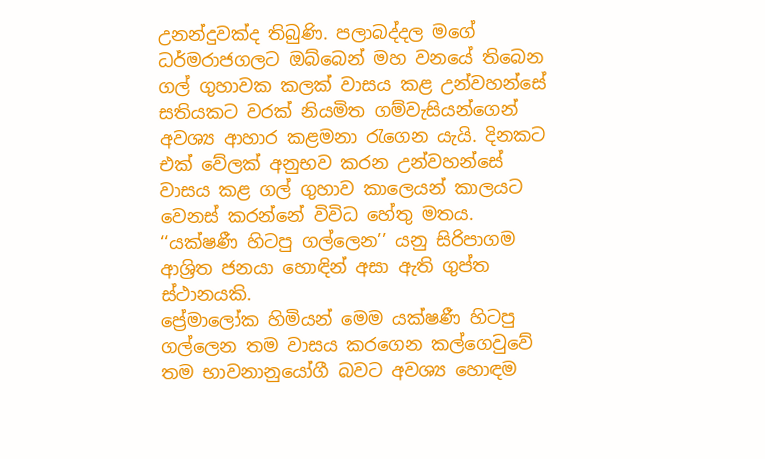උනන්දුවක්ද තිබුණි. පලාබද්දල මගේ ධර්මරාජගලට ඔබ්බෙන් මහ වනයේ තිබෙන ගල් ගුහාවක කලක් වාසය කළ උන්වහන්සේ සතියකට වරක් නියමිත ගම්වැසියන්ගෙන් අවශ්‍ය ආහාර කළමනා රැගෙන යැයි. දිනකට එක් වේලක් අනුභව කරන උන්වහන්සේ වාසය කළ ගල් ගුහාව කාලෙයන් කාලයට වෙනස් කරන්නේ විවිධ හේතු මතය. ‘‘යක්ෂණී හිටපු ගල්ලෙන’’ යනු සිරිපාගම ආශ්‍රිත ජනයා හොඳින් අසා ඇති ගුප්ත ස්ථානයකි.
ප්‍රේමාලෝක හිමියන් මෙම යක්ෂණී හිටපු ගල්ලෙන තම වාසය කරගෙන කල්ගෙවුවේ තම භාවනානුයෝගී බවට අවශ්‍ය හොඳම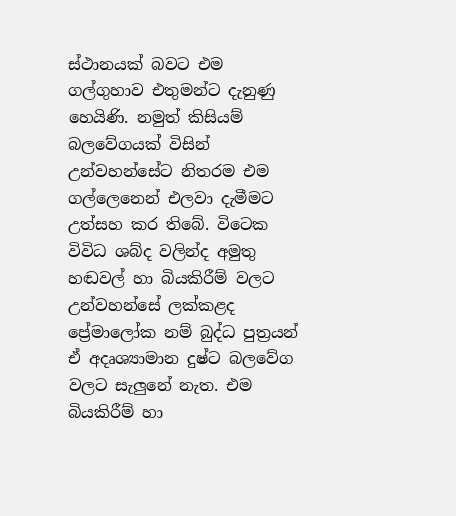ස්ථානයක් බවට එම ගල්ගුහාව එතුමන්ට දැනුණු හෙයිණි. නමුත් කිසියම් බලවේගයක් විසින් උන්වහන්සේට නිතරම එම ගල්ලෙනෙන් එලවා දැමීමට උත්සහ කර තිබේ. විටෙක විවිධ ශබ්ද වලින්ද අමුතු හඬවල් හා බියකිරීම් වලට උන්වහන්සේ ලක්කළද ප්‍රේමාලෝක නම් බුද්ධ පුත්‍රයන් ඒ අදෘශ්‍යාමාන දුෂ්ට බලවේග වලට සැලුනේ නැත. එම බියකිරීම් හා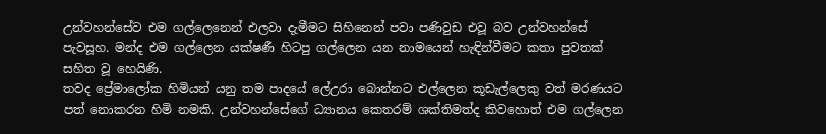උන්වහන්සේව එම ගල්ලෙනෙන් එලවා දැමීමට සිහිනෙන් පවා පණිවුඩ එවූ බව උන්වහන්සේ පැවසූහ. මන්ද එම ගල්ලෙන යක්ෂණී හිටපු ගල්ලෙන යන නාමයෙන් හැඳින්වීමට කතා පුවතක් සහිත වූ හෙයිණි.
තවද ප්‍රේමාලෝක හිමියන් යනු තම පාදයේ ලේඋරා බොන්නට එල්ලෙන කූඩැල්ලෙකු වත් මරණයට පත් නොකරන හිමි නමකි. උන්වහන්සේගේ ධ්‍යානය කෙතරම් ශක්තිමත්ද කිවහොත් එම ගල්ලෙන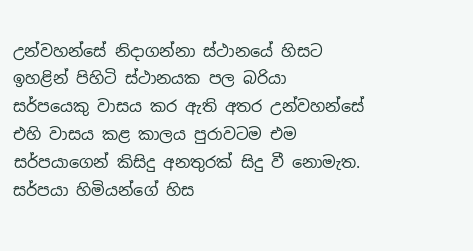උන්වහන්සේ නිදාගන්නා ස්ථානයේ හිසට ඉහළින් පිහිටි ස්ථානයක පල බරියා සර්පයෙකු වාසය කර ඇති අතර උන්වහන්සේ එහි වාසය කළ කාලය පුරාවටම එම සර්පයාගෙන් කිසිදු අනතුරක් සිදු වී නොමැත. සර්පයා හිමියන්ගේ හිස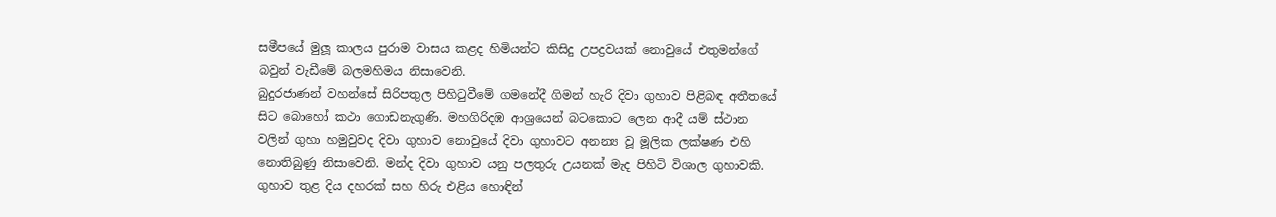සමීපයේ මුලූ කාලය පුරාම වාසය කළද හිමියන්ට කිසිදු උපද්‍රවයක් නොවුයේ එතුමන්ගේ බවුන් වැඩීමේ බලමහිමය නිසාවෙනි.
බුදුරජාණන් වහන්සේ සිරිපතුල පිහිටුවීමේ ගමනේදී ගිමන් හැරි දිවා ගුහාව පිළිබඳ අතීතයේ සිට බොහෝ කථා ගොඩනැගුණි. මහගිරිදඹ ආශ්‍රයෙන් බටකොට ලෙන ආදී යම් ස්ථාන වලින් ගුහා හමුවුවද දිවා ගුහාව නොවුයේ දිවා ගුහාවට අනන්‍ය වූ මූලික ලක්ෂණ එහි නොතිබුණු නිසාවෙනි. මන්ද දිවා ගුහාව යනු පලතුරු උයනක් මැද පිහිටි විශාල ගුහාවකි. ගුහාව තුළ දිය දහරක් සහ හිරු එළිය හොඳින්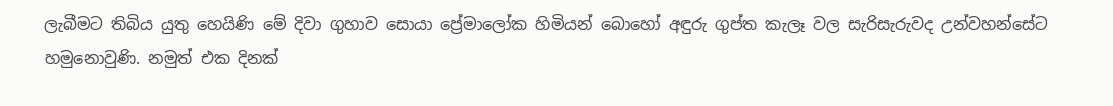ලැබීමට තිබිය යුතු හෙයිණි මේ දිවා ගුහාව සොයා ප්‍රේමාලෝක හිමියන් බොහෝ අඳුරු ගුප්ත කැලෑ වල සැරිසැරුවද උන්වහන්සේට හමුනොවුණි. නමුත් එක දිනක්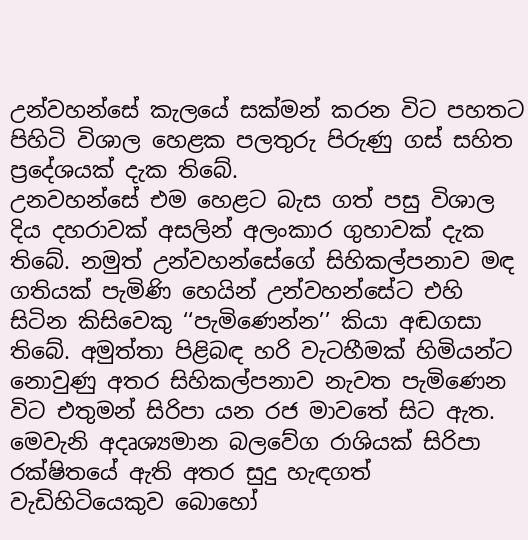උන්වහන්සේ කැලයේ සක්මන් කරන විට පහතට පිහිටි විශාල හෙළක පලතුරු පිරුණු ගස් සහිත ප්‍රදේශයක් දැක තිබේ.
උනවහන්සේ එම හෙළට බැස ගත් පසු විශාල දිය දහරාවක් අසලින් අලංකාර ගුහාවක් දැක තිබේ. නමුත් උන්වහන්සේගේ සිහිකල්පනාව මඳ ගතියක් පැමිණි හෙයින් උන්වහන්සේට එහි සිටින කිසිවෙකු ‘‘පැමිණෙන්න’’ කියා අඬගසා තිබේ. අමුත්තා පිළිබඳ හරි වැටහීමක් හිමියන්ට නොවුණු අතර සිහිකල්පනාව නැවත පැමිණෙන විට එතුමන් සිරිපා යන රජ මාවතේ සිට ඇත. මෙවැනි අදෘශ්‍යමාන බලවේග රාශියක් සිරිපා රක්ෂිතයේ ඇති අතර සුදු හැඳගත් වැඩිහිටියෙකුව බොහෝ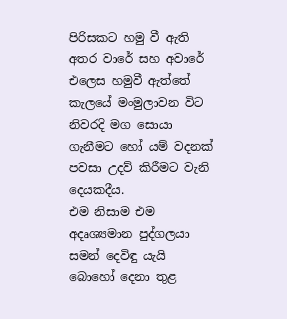පිරිසකට හමු වී ඇති අතර වාරේ සහ අවාරේ එලෙස හමුවී ඇත්තේ කැලයේ මංමුලාවන විට නිවරදි මග සොයා ගැනීමට හෝ යම් වදනක් පවසා උදව් කිරීමට වැනි දෙයකදීය.
එම නිසාම එම අදෘශ්‍යමාන පුද්ගලයා සමන් දෙවිඳු යැයි බොහෝ දෙනා තුළ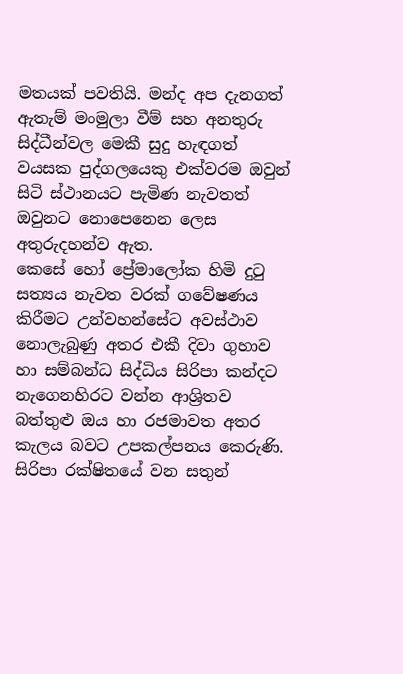මතයක් පවතියි. මන්ද අප දැනගත් ඇතැම් මංමුලා වීම් සහ අනතුරු සිද්ධීන්වල මෙකී සුදු හැඳගත් වයසක පුද්ගලයෙකු එක්වරම ඔවුන් සිටි ස්ථානයට පැමිණ නැවතත් ඔවුනට නොපෙනෙන ලෙස අතුරුදහන්ව ඇත.
කෙසේ හෝ ප්‍රේමාලෝක හිමි දුටු සත්‍යය නැවත වරක් ගවේෂණය කිරීමට උන්වහන්සේට අවස්ථාව නොලැබුණු අතර එකී දිවා ගුහාව හා සම්බන්ධ සිද්ධිය සිරිපා කන්දට නැගෙනහිරට වන්න ආශ්‍රිතව බත්තුළු ඔය හා රජමාවත අතර කැලය බවට උපකල්පනය කෙරුණි. සිරිපා රක්ෂිතයේ වන සතුන්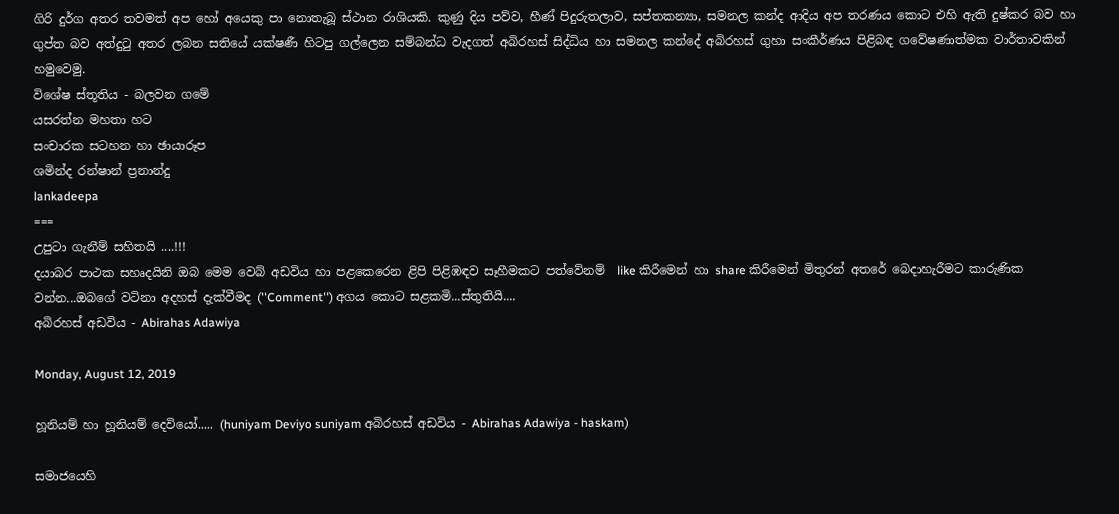ගිරි දුර්ග අතර තවමත් අප හෝ අයෙකු පා නොතැබූ ස්ථාන රාශියකි. කුණු දිය පව්ව, හීණ් පිදුරුතලාව, සප්තකන්‍යා, සමනල කන්ද ආදිය අප තරණය කොට එහි ඇති දුෂ්කර බව හා ගුප්ත බව අත්දුටු අතර ලබන සතියේ යක්ෂණී හිටපු ගල්ලෙන සම්බන්ධ වැදගත් අබිරහස් සිද්ධිය හා සමනල කන්දේ අබිරහස් ගුහා සංකීර්ණය පිළිබඳ ගවේෂණාත්මක වාර්තාවකින් හමුවෙමු.
විශේෂ ස්තූතිය - බලවන ගමේ
යසරත්න මහතා හට
සංචාරක සටහන හා ඡායාරූප
ශමින්ද රන්ෂාන් ප්‍රනාන්දු
lankadeepa
===
උපුටා ගැනීම් සහිතයි ....!!!
දයාබර පාථක සහෘදයිනි ඔබ මෙම වෙබ් අඩවිය හා පළකෙරෙන ළිපි පිළිඹඳව සෑහීමකට පත්වේනම්  like කිරීමෙන් හා share කිරීමෙන් මිතුරන් අතරේ බෙදාහැරීමට කාරුණික වන්න...ඔබගේ වටිනා අදහස් දැක්වීමද (''Comment'') අගය කොට සළකමි...ස්තුතියි....
අබිරහස් අඩවිය - Abirahas Adawiya

Monday, August 12, 2019

හූනියම් හා හූනියම් දෙවියෝ..... (huniyam Deviyo suniyam අබිරහස් අඩවිය - Abirahas Adawiya - haskam)

සමාජයෙහි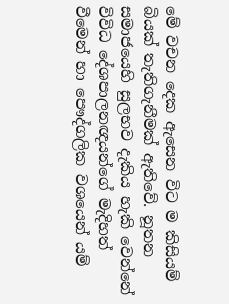මේ වචන දෙක ඇසෙන විට ම කිසියම් බියක් තැතිගැනීමක් ඇතිවේ. නූතන සමාජයෙහි සුලභව දැකිය හැකි වෙන්නේ විවිධ දේශපාලනඥයන්ගේ මැදිහත් වීමෙන් හා පෞද්ගලික වශයෙන් යම්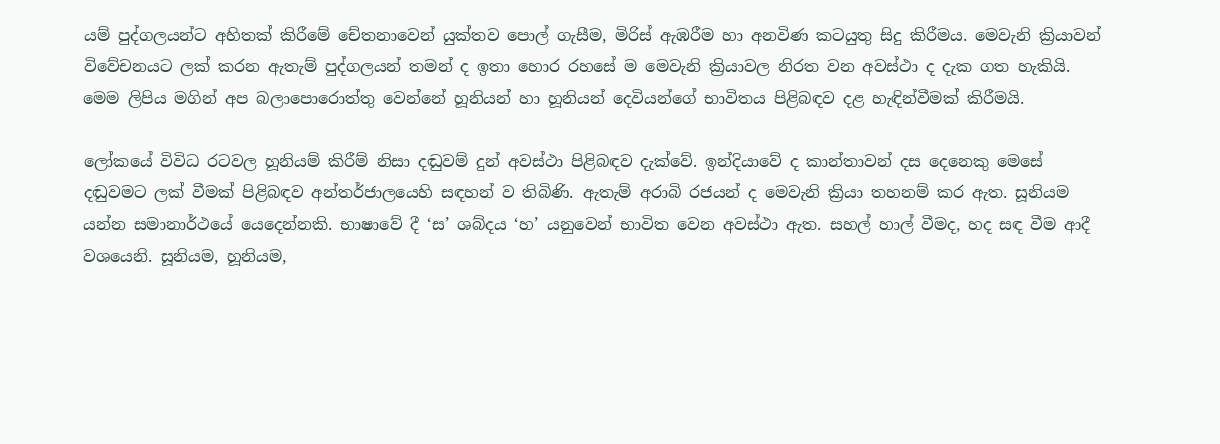යම් පුද්ගලයන්ට අහිතක් කිරීමේ චේතනාවෙන් යුක්තව පොල් ගැසීම, මිරිස් ඇඹරීම හා අනවිණ කටයුතු සිදු කිරීමය. මෙවැනි ක්‍රියාවන් විවේචනයට ලක් කරන ඇතැම් පුද්ගලයන් තමන් ද ඉතා හොර රහසේ ම මෙවැනි ක්‍රියාවල නිරත වන අවස්ථා ද දැක ගත හැකියි. මෙම ලිපිය මගින් අප බලාපොරොත්තු වෙන්නේ හූනියන් හා හූනියන් දෙවියන්ගේ භාවිතය පිළිබඳව දළ හැඳින්වීමක් කිරීමයි.

ලෝකයේ විවිධ රටවල හූනියම් කිරීම් නිසා දඬුවම් දුන් අවස්ථා පිළිබඳව දැක්වේ. ඉන්දියාවේ ද කාන්තාවන් දස දෙනෙකු මෙසේ දඬුවමට ලක් වීමක් පිළිබඳව අන්තර්ජාලයෙහි සඳහන් ව තිබිණි. ඇතැම් අරාබි රජයන් ද මෙවැනි ක්‍රියා තහනම් කර ඇත. සූනියම යන්න සමානාර්ථයේ යෙදෙන්නකි. භාෂාවේ දී ‘ස’ ශබ්දය ‘හ’ යනුවෙන් භාවිත වෙන අවස්ථා ඇත. සහල් හාල් වීමද, හද සඳ වීම ආදී වශයෙනි. සූනියම, හූනියම,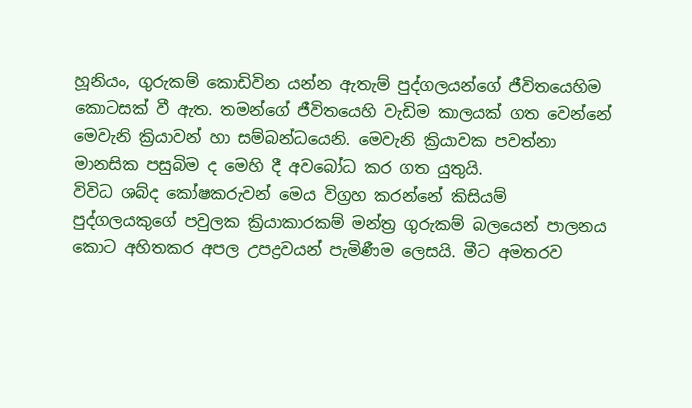හූනියං, ගුරුකම් කොඩිවින යන්න ඇතැම් පුද්ගලයන්ගේ ජීවිතයෙහිම කොටසක් වී ඇත. තමන්ගේ ජීවිතයෙහි වැඩිම කාලයක් ගත වෙන්නේ මෙවැනි ක්‍රියාවන් හා සම්බන්ධයෙනි. මෙවැනි ක්‍රියාවක පවත්නා මානසික පසුබිම ද මෙහි දී අවබෝධ කර ගත යුතුයි.
විවිධ ශබ්ද කෝෂකරුවන් මෙය විග්‍රහ කරන්නේ කිසියම් පුද්ගලයකුගේ පවුලක ක්‍රියාකාරකම් මන්ත්‍ර ගුරුකම් බලයෙන් පාලනය කොට අහිතකර අපල උපද්‍රවයන් පැමිණීම ලෙසයි. මීට අමතරව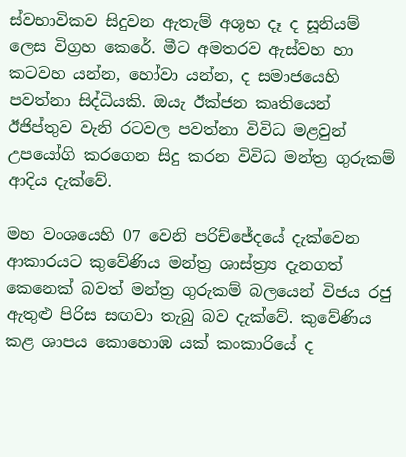ස්වභාවිකව සිදුවන ඇතැම් අශූභ දෑ ද සූනියම් ලෙස විග්‍රහ කෙරේ. මීට අමතරව ඇස්වහ හා කටවහ යන්න, හෝවා යන්න, ද සමාජයෙහි පවත්නා සිද්ධියකි. ඔයැ ඊක්ජන කෘතියෙන් ඊජිප්තුව වැනි රටවල පවත්නා විවිධ මළවුන් උපයෝගි කරගෙන සිදු කරන විවිධ මන්ත්‍ර ගුරුකම් ආදිය දැක්වේ.

මහ වංශයෙහි 07 වෙනි පරිච්ජේදයේ දැක්වෙන ආකාරයට කුවේණිය මන්ත්‍ර ශාස්ත්‍ර්‍ය දැනගත් කෙනෙක් බවත් මන්ත්‍ර ගුරුකම් බලයෙන් විජය රජු ඇතුළු පිරිස සඟවා තැබු බව දැක්වේ. කුවේණිය කළ ශාපය කොහොඹ යක් කංකාරියේ ද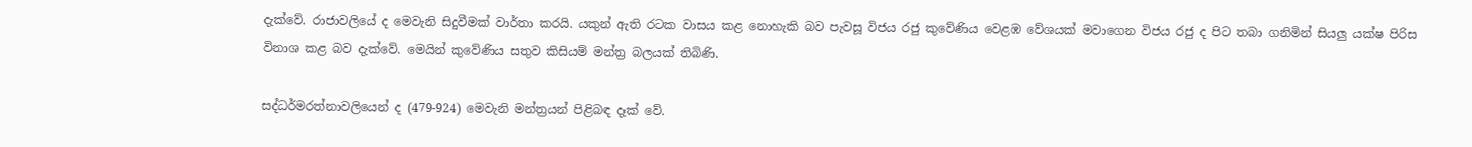දැක්වේ. රාජාවලියේ ද මෙවැනි සිදුවීමක් වාර්තා කරයි. යකුන් ඇති රටක වාසය කළ නොහැකි බව පැවසූ විජය රජු කුවේණිය වෙළඹ වේශයක් මවාගෙන විජය රජු ද පිට තබා ගනිමින් සියලු යක්ෂ පිරිස විනාශ කළ බව දැක්වේ. මෙයින් කුවේණිය සතුව කිසියම් මන්ත්‍ර බලයක් තිබිණි.

සද්ධර්මරත්නාවලියෙන් ද (479-924) මෙවැනි මන්ත්‍රයන් පිළිබඳ දෑක් වේ.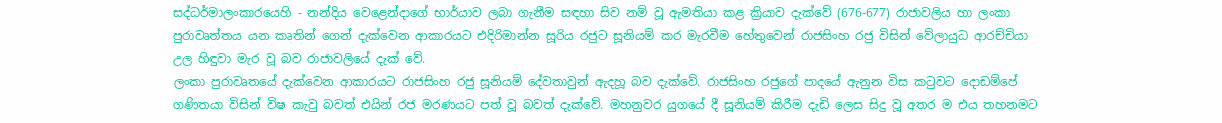සද්ධර්මාලංකාරයෙහි - නන්දිය වෙළෙන්දාගේ භාර්යාව ලබා ගැනීම සඳහා සිව නම් වූ ඇමතියා කළ ක්‍රියාව දැක්වේ (676-677) රාජාවලිය හා ලංකා පුරාවෘත්තය යන කෘතින් ගෙන් දැක්වෙන ආකාරයට එදිරිමාන්න සූරිය රජුට සූනියම් කර මැරවීම හේතුවෙන් රාජසිංහ රජු විසින් වේලායුධ ආරච්චියා උල හිඳුවා මැර වූ බව රාජාවලියේ දැක් වේ.
ලංකා පුරාවෘතයේ දැක්වෙන ආකාරයට රාජසිංහ රජු සූනියම් දේවතාවුන් ඇදහූ බව දැක්වේ. රාජසිංහ රජුගේ පාදයේ ඇනුන විස කටුවට දොඩම්පේ ගණිතයා විසින් විෂ කැවු බවත් එයින් රජ මරණයට පත් වූ බවත් දැක්වේ. මහනුවර යුගයේ දී සූනියම් කිරීම දැඩි ලෙස සිදු වූ අතර ම එය තහනමට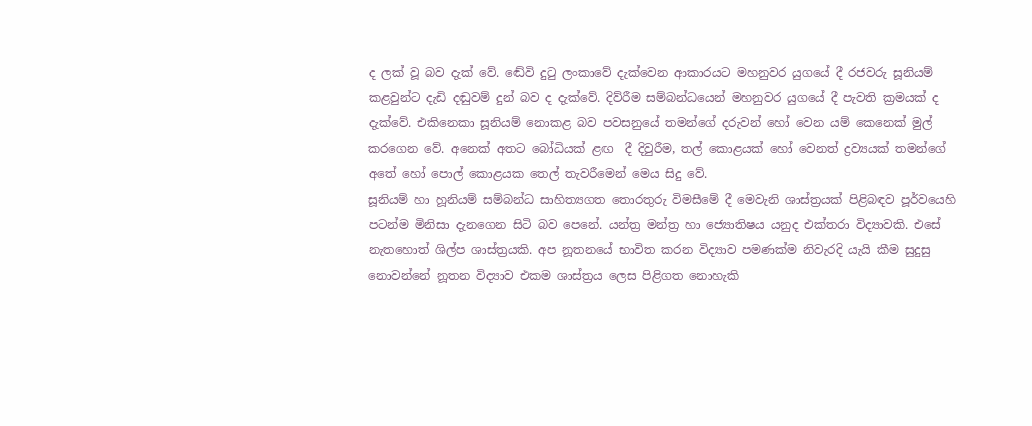ද ලක් වූ බව දැක් වේ. ඬේවි දුටු ලංකාවේ දැක්වෙන ආකාරයට මහනුවර යුගයේ දී රජවරු සූනියම් කළවුන්ට දැඩි දඬුවම් දුන් බව ද දැක්වේ. දිව්රීම සම්බන්ධයෙන් මහනුවර යුගයේ දී පැවති ක්‍රමයක් ද දැක්වේ. එකිනෙකා සූනියම් නොකළ බව පවසනුයේ තමන්ගේ දරුවන් හෝ වෙන යම් කෙනෙක් මුල් කරගෙන වේ. අනෙක් අතට බෝධියක් ළඟ  දී දිවුරීම, තල් කොළයක් හෝ වෙනත් ද්‍රව්‍යයක් තමන්ගේ අතේ හෝ පොල් කොළයක තෙල් තැවරීමෙන් මෙය සිදු වේ.
සූනියම් හා හූනියම් සම්බන්ධ සාහිත්‍යගත තොරතුරු විමසීමේ දී මෙවැනි ශාස්ත්‍රයක් පිළිබඳව පූර්වයෙහි පටන්ම මිනිසා දැනගෙන සිටි බව පෙනේ. යන්ත්‍ර මන්ත්‍ර හා ජ්‍යොතිෂය යනුද එක්තරා විද්‍යාවකි. එසේ නැතහොත් ශිල්ප ශාස්ත්‍රයකි. අප නූතනයේ භාවිත කරන විද්‍යාව පමණක්ම නිවැරදි යැයි කීම සුදුසු නොවන්නේ නූතන විද්‍යාව එකම ශාස්ත්‍රය ලෙස පිළිගත නොහැකි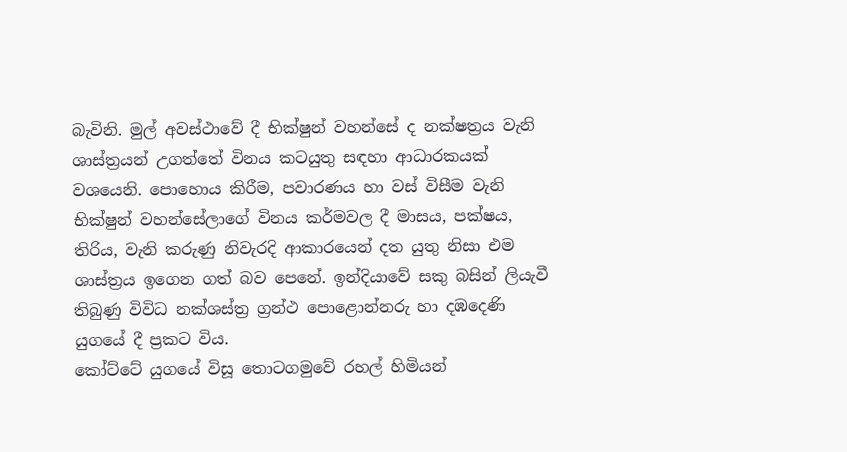බැවිනි. මුල් අවස්ථාවේ දී භික්ෂුන් වහන්සේ ද නක්ෂත්‍රය වැනි ශාස්ත්‍රයන් උගත්තේ විනය කටයුතු සඳහා ආධාරකයක් වශයෙනි. පොහොය කිරීම, පවාරණය හා වස් විසීම වැනි භික්ෂුන් වහන්සේලාගේ විනය කර්මවල දී මාසය, පක්ෂය, තිරිය, වැනි කරුණු නිවැරදි ආකාරයෙන් දත යුතු නිසා එම ශාස්ත්‍රය ඉගෙන ගත් බව පෙනේ. ඉන්දියාවේ සකු බසින් ලියැවී තිබුණු විවිධ නක්ශස්ත්‍ර ග්‍රන්ථ පොළොන්නරු හා දඹදෙණි යුගයේ දී ප්‍රකට විය.
කෝට්ටේ යුගයේ විසූ තොටගමුවේ රහල් හිමියන්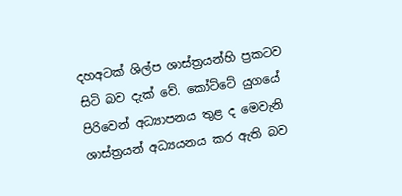දහඅටක් ශිල්ප ශාස්ත්‍රයන්හි ප්‍රකටව සිටි බව දැක් වේ. කෝට්ටේ යුගයේ පිරිවෙන් අධ්‍යාපනය තුළ ද මෙවැනි ශාස්ත්‍රයන් අධ්‍යයනය කර ඇති බව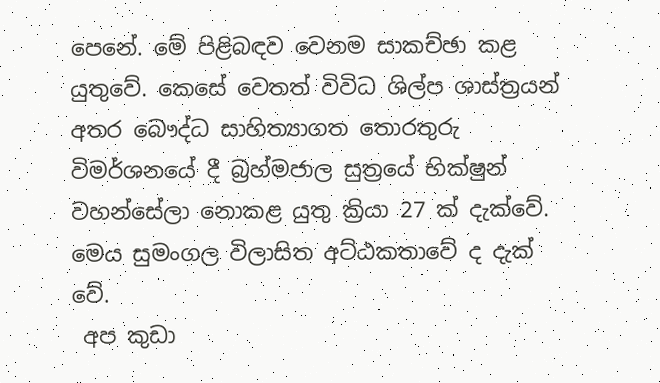පෙනේ. මේ පිළිබඳව වෙනම සාකච්ඡා කළ යුතුවේ. කෙසේ වෙතත් විවිධ ශිල්ප ශාස්ත්‍රයන් අතර බෞද්ධ සාහිත්‍යාගත තොරතුරු විමර්ශනයේ දී බ්‍රහ්මජාල සුත්‍රයේ භික්ෂුන් වහන්සේලා නොකළ යුතු ක්‍රියා 27 ක් දැක්වේ. මෙය සුමංගල විලාසිත අට්ඨකතාවේ ද දැක් වේ.
 අප කුඩා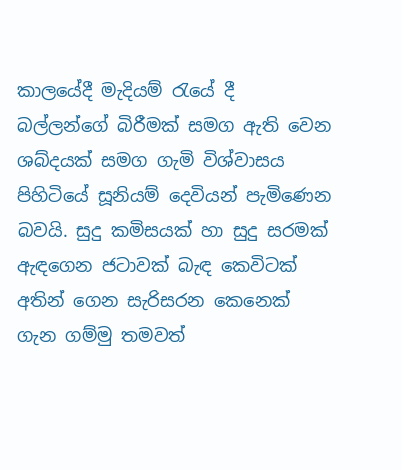කාලයේදී මැදියම් රැයේ දී බල්ලන්ගේ බිරීමක් සමග ඇති වෙන ශබ්දයක් සමග ගැමි විශ්වාසය පිහිටියේ සූනියම් දෙවියන් පැමිණෙන බවයි. සුදු කමිසයක් හා සුදු සරමක් ඇඳගෙන ජටාවක් බැඳ කෙවිටක් අතින් ගෙන සැරිසරන කෙනෙක් ගැන ගම්මු තමවත්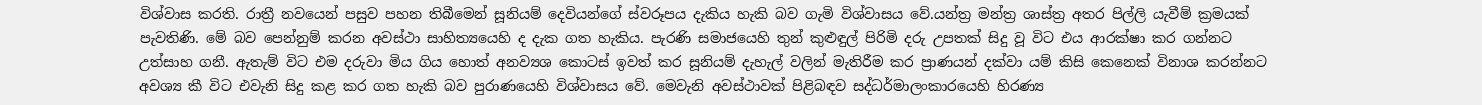විශ්වාස කරති. රාත්‍රී නවයෙන් පසුව පහන තිබීමෙන් සූනියම් දෙවියන්ගේ ස්වරූපය දැකිය හැකි බව ගැමි විශ්වාසය වේ.යන්ත්‍ර මන්ත්‍ර ශාස්ත්‍ර අතර පිල්ලි යැවීම් ක්‍රමයක් පැවතිණි. මේ බව පෙන්නුම් කරන අවස්ථා සාහිත්‍යයෙහි ද දැක ගත හැකිය. පැරණි සමාජයෙහි තුන් කුළුඳුල් පිරිමි දරු උපතක් සිදු වූ විට එය ආරක්ෂා කර ගන්නට උත්සාහ ගනී. ඇතැම් විට එම දරුවා මිය ගිය හොත් අනව්‍යශ කොටස් ඉවත් කර සූනියම් දැහැල් වලින් මැතිරීම කර ප්‍රාණයන් දක්වා යම් කිසි කෙනෙක් විනාශ කරන්නට අවශ්‍ය කී විට එවැනි සිදු කළ කර ගත හැකි බව පුරාණයෙහි විශ්වාසය වේ. මෙවැනි අවස්ථාවක් පිළිබඳව සද්ධර්මාලංකාරයෙහි හිරණ්‍ය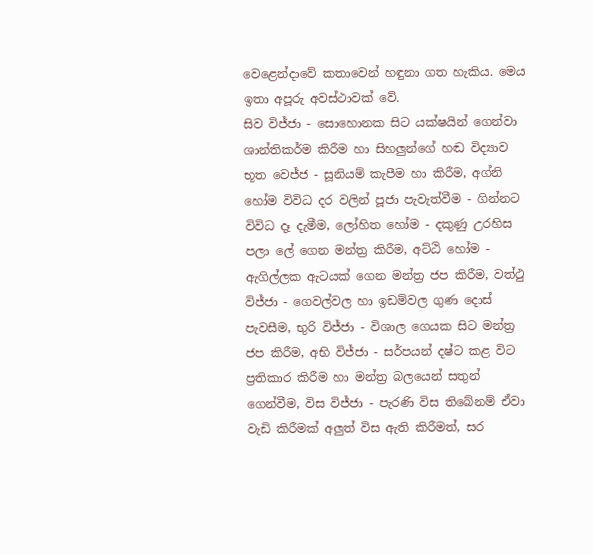වෙළෙන්දාවේ කතාවෙන් හඳුනා ගත හැකිය. මෙය ඉතා අපූරු අවස්ථාවක් වේ.
සිව විජ්ජා - සොහොනක සිට යක්ෂයින් ගෙන්වා ශාන්තිකර්ම කිරීම හා සිහලුන්ගේ හඬ විද්‍යාව භූත වෙජ්ජ - සූනියම් කැපීම හා කිරීම, අග්නි හෝම විවිධ දර වලින් පූජා පැවැත්වීම - ගින්නට විවිධ දෑ දැමීම, ලෝහිත හෝම - දකුණු උරහිස පලා ලේ ගෙන මන්ත්‍ර කිරීම, අට්ඨි හෝම - ඇගිල්ලක ඇටයක් ගෙන මන්ත්‍ර ජප කිරීම, වත්ථු විජ්ජා - ගෙවල්වල හා ඉඩම්වල ගුණ දොස් පැවසීම, භුරි විජ්ජා - විශාල ගෙයක සිට මන්ත්‍ර ජප කිරීම, අභි විජ්ජා - සර්පයන් දෂ්ට කළ විට ප්‍රතිකාර කිරීම හා මන්ත්‍ර බලයෙන් සතුන් ගෙන්වීම, විස විජ්ජා - පැරණි විස තිබේනම් ඒවා වැඩි කිරීමක් අලුත් විස ඇති කිරීමත්, සර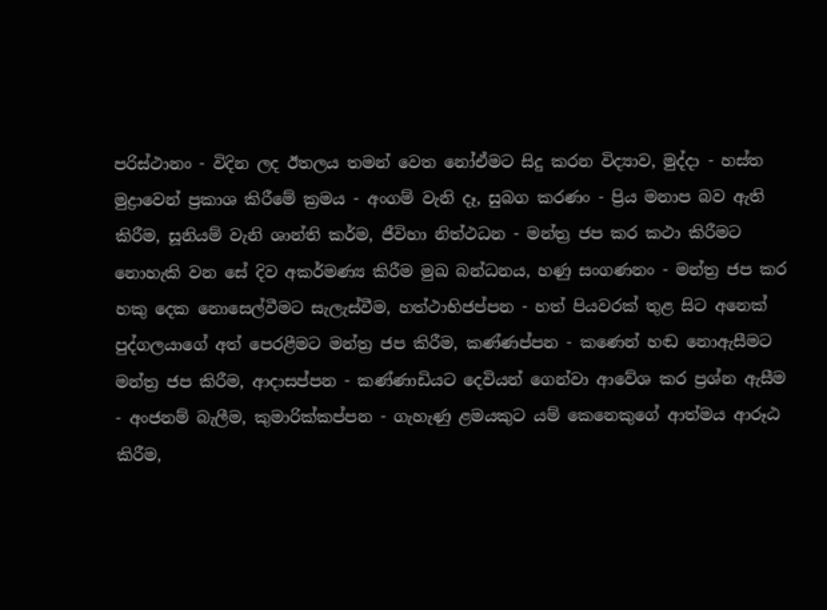පරිස්ථානං - විදින ලද ඊතලය තමන් වෙත නෝඒමට සිදු කරන විද්‍යාව, මුද්දා - හස්ත මුද්‍රාවෙන් ප්‍රකාශ කිරීමේ ක්‍රමය - අංගම් වැනි දෑ, සුබග කරණං - ප්‍රිය මනාප බව ඇති කිරීම, සූනියම් වැනි ශාන්ති කර්ම, ජීවිහා නිත්ථධන - මන්ත්‍ර ජප කර කථා කිරීමට නොහැකි වන සේ දිව අකර්මණ්‍ය කිරීම මුඛ බන්ධනය, හණු සංගණනං - මන්ත්‍ර ජප කර හකු දෙක නොසෙල්වීමට සැලැස්වීම, හත්ථාභිජප්පන - හත් පියවරක් තුළ සිට අනෙක් පුද්ගලයාගේ අත් පෙරළීමට මන්ත්‍ර ජප කිරීම, කණ්ණප්පන - කණෙන් හඬ නොඇසීමට මන්ත්‍ර ජප කිරීම, ආදාසප්පන - කණ්ණාඩියට දෙවියන් ගෙන්වා ආවේශ කර ප්‍රශ්න ඇසීම - අංජනම් බැලීම, කුමාරික්කප්පන - ගැහැණු ළමයකුට යම් කෙනෙකුගේ ආත්මය ආරූඨ කිරීම,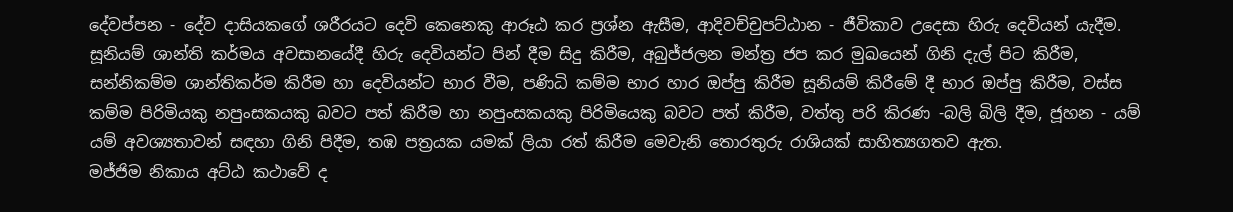දේවප්පන - දේව දාසියකගේ ශරීරයට දෙවි කෙනෙකු ආරූඨ කර ප්‍රශ්න ඇසීම, ආදිවච්චුපට්ඨාන - ජීවිකාව උදෙසා හිරු දෙවියන් යැදීම. සූනියම් ශාන්ති කර්මය අවසානයේදී හිරු දෙවියන්ට පින් දීම සිදු කිරීම, අබුජ්ජලන මන්ත්‍ර ජප කර මුඛයෙන් ගිනි දැල් පිට කිරීම, සන්නිකම්ම ශාන්තිකර්ම කිරීම හා දෙවියන්ට භාර වීම, පණිධි කම්ම භාර හාර ඔප්පු කිරීම සූනියම් කිරීමේ දී භාර ඔප්පු කිරීම, වස්ස කම්ම පිරිමියකු නපුංසකයකු බවට පත් කිරීම හා නපුංසකයකු පිරිමියෙකු බවට පත් කිරීම, වත්තු පරි කිරණ -බලි බිලි දීම, ජූහන - යම් යම් අවශ්‍යතාවන් සඳහා ගිනි පිදීම, තඹ පත්‍රයක යමක් ලියා රත් කිරීම මෙවැනි තොරතුරු රාශියක් සාහිත්‍යගතව ඇත.
මජ්ජිම නිකාය අට්ඨ කථාවේ ද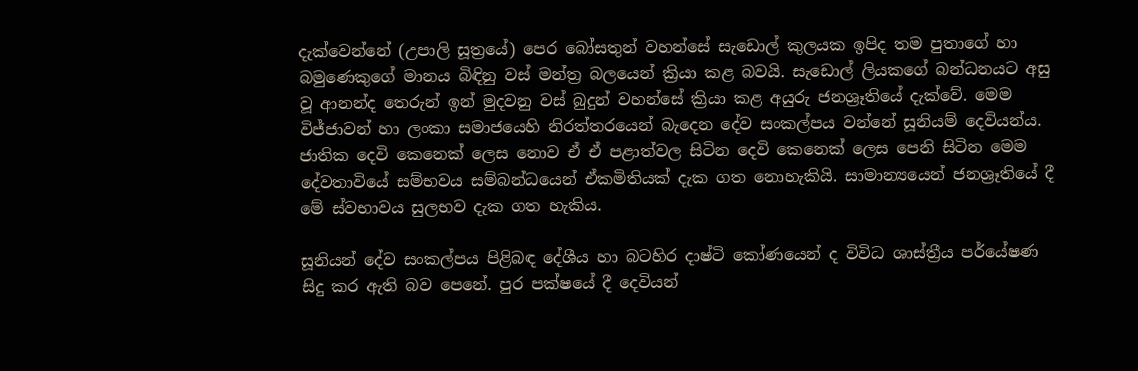දැක්වෙන්නේ (උපාලි සූත්‍රයේ) පෙර බෝසතුන් වහන්සේ සැඩොල් කුලයක ඉපිද තම පුතාගේ හා බමුණෙකුගේ මානය බිඳිනු වස් මන්ත්‍ර බලයෙන් ක්‍රියා කළ බවයි. සැඩොල් ලියකගේ බන්ධනයට අසු වූ ආනන්ද තෙරුන් ඉන් මුදවනු වස් බුදුන් වහන්සේ ක්‍රියා කළ අයුරු ජනශ්‍රෑතියේ දැක්වේ. මෙම විජ්ජාවන් හා ලංකා සමාජයෙහි නිරත්තරයෙන් බැදෙන දේව සංකල්පය වන්නේ සූනියම් දෙවියන්ය. ජාතික දෙවි කෙනෙක් ලෙස නොව ඒ ඒ පළාත්වල සිටින දෙවි කෙනෙක් ලෙස පෙනි සිටින මෙම දේවතාවියේ සම්භවය සම්බන්ධයෙන් ඒකමිතියක් දැක ගත නොහැකියි. සාමාන්‍යයෙන් ජනශ්‍රෑතියේ දී මේ ස්වභාවය සුලභව දැක ගත හැකිය.

සූනියන් දේව සංකල්පය පිළිබඳ දේශීය හා බටහිර දාෂ්ටි කෝණයෙන් ද විවිධ ශාස්ත්‍රීය පර්යේෂණ සිදු කර ඇති බව පෙනේ. පුර පක්ෂයේ දී දෙවියන්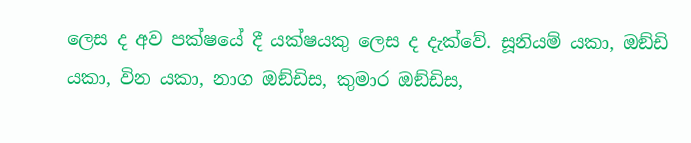ලෙස ද අව පක්ෂයේ දී යක්ෂයකු ලෙස ද දැක්වේ. සූනියම් යකා, ඔඞ්ඩි යකා, වින යකා, නාග ඔඞ්ඩිස, කුමාර ඔඞ්ඩිස,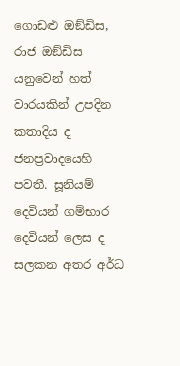ගොඩළු ඔඞ්ඩිස, රාජ ඔඞ්ඩිස යනුවෙන් හත් වාරයකින් උපදින කතාදිය ද ජනප්‍රවාදයෙහි පවතී. සූනියම් දෙවියන් ගම්භාර දෙවියන් ලෙස ද සලකන අතර අර්ධ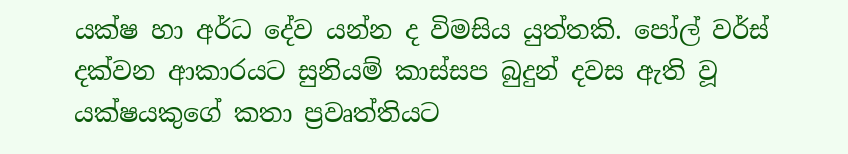යක්ෂ හා අර්ධ දේව යන්න ද විමසිය යුත්තකි. පෝල් වර්ස් දක්වන ආකාරයට සුනියම් කාස්සප බුදුන් දවස ඇති වූ යක්ෂයකුගේ කතා ප්‍රවෘත්තියට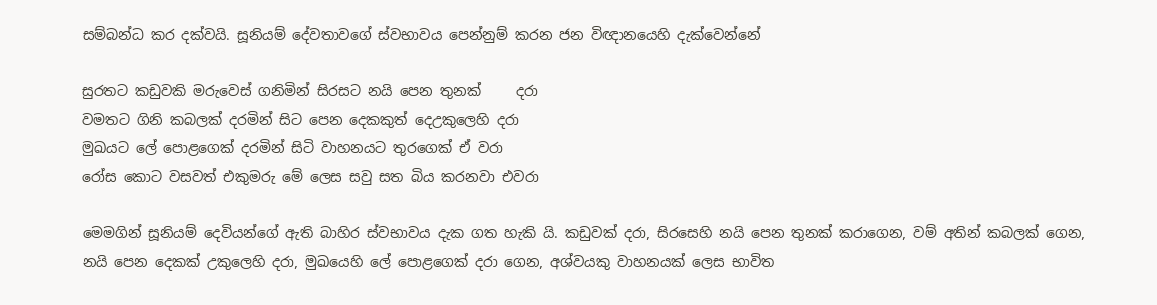සම්බන්ධ කර දක්වයි. සූනියම් දේවතාවගේ ස්වභාවය පෙන්නුම් කරන ජන විඥානයෙහි දැක්වෙන්නේ

සුරතට කඩුවකි මරුවෙස් ගනිමින් සිරසට නයි පෙන තුනක්     දරා
වමතට ගිනි කබලක් දරමින් සිට පෙන දෙකකුත් දෙඋකුලෙහි දරා
මුඛයට ලේ පොළගෙක් දරමින් සිටි වාහනයට තුරගෙක් ඒ වරා
රෝස කොට වසවත් එකුමරු මේ ලෙස සවු සත බිය කරනවා එවරා

මෙමගින් සූනියම් දෙවියන්ගේ ඇති බාහිර ස්වභාවය දැක ගත හැකි යි. කඩුවක් දරා, සිරසෙහි නයි පෙන තුනක් කරාගෙන, වම් අතින් කබලක් ගෙන, නයි පෙන දෙකක් උකුලෙහි දරා, මුඛයෙහි ලේ පොළගෙක් දරා ගෙන, අශ්වයකු වාහනයක් ලෙස භාවිත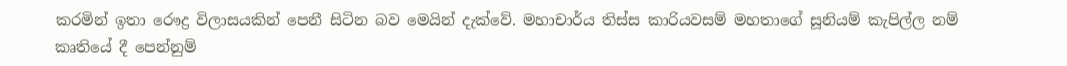කරමින් ඉතා රෞද්‍ර විලාසයකින් පෙනී සිටින බව මෙයින් දැක්වේ. මහාචාර්ය තිස්ස කාරියවසම් මහතාගේ සූනියම් කැපිල්ල නම් කෘතියේ දී පෙන්නුම්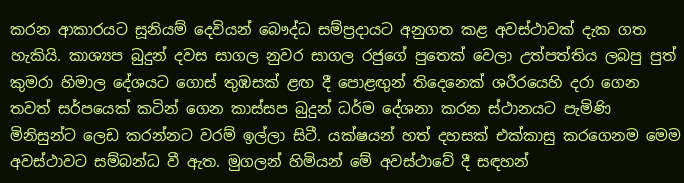කරන ආකාරයට සූනියම් දෙවියන් බෞද්ධ සම්ප්‍රදායට අනුගත කළ අවස්ථාවක් දැක ගත හැකියි. කාශ්‍යප බුදුන් දවස සාගල නුවර සාගල රජුගේ පුතෙක් වෙලා උත්පත්තිය ලබපු පුත් කුමරා හිමාල දේශයට ගොස් තුඹසක් ළඟ දී පොළඟුන් තිදෙනෙක් ශරීරයෙහි දරා ගෙන තවත් සර්පයෙක් කටින් ගෙන කාස්සප බුදුන් ධර්ම දේශනා කරන ස්ථානයට පැමිණි මිනිසුන්ට ලෙඩ කරන්නට වරම් ඉල්ලා සිටී. යක්ෂයන් හත් දහසක් එක්කාසු කරගෙනම මෙම අවස්ථාවට සම්බන්ධ වී ඇත. මුගලන් හිමියන් මේ අවස්ථාවේ දී සඳහන්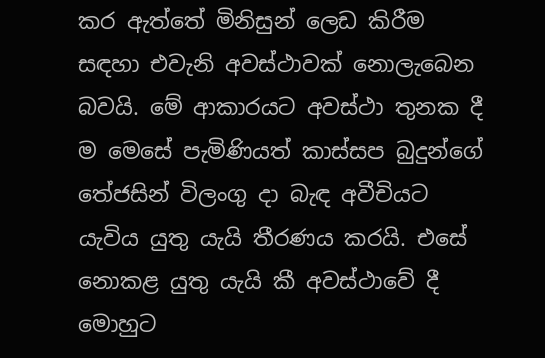කර ඇත්තේ මිනිසුන් ලෙඩ කිරීම සඳහා එවැනි අවස්ථාවක් නොලැබෙන බවයි. මේ ආකාරයට අවස්ථා තුනක දී ම මෙසේ පැමිණියත් කාස්සප බුදුන්ගේ තේජසින් විලංගු දා බැඳ අවීචියට යැවිය යුතු යැයි තීරණය කරයි. එසේ නොකළ යුතු යැයි කී අවස්ථාවේ දී මොහුට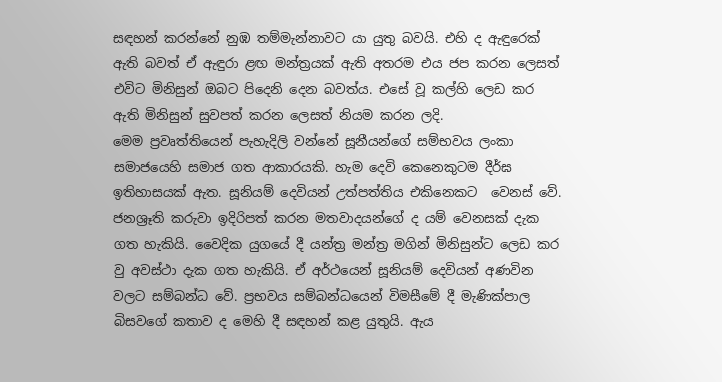සඳහන් කරන්නේ නුඹ තම්මැන්නාවට යා යුතු බවයි. එහි ද ඇඳුරෙක් ඇති බවත් ඒ ඇඳුරා ළඟ මන්ත්‍රයක් ඇති අතරම එය ජප කරන ලෙසත් එවිට මිනිසුන් ඔබට පිදෙනි දෙන බවත්ය. එසේ වූ කල්හි ලෙඩ කර ඇති මිනිසුන් සුවපත් කරන ලෙසත් නියම කරන ලදි.
මෙම ප්‍රවෘත්තියෙන් පැහැදිලි වන්නේ සූනීයන්ගේ සම්භවය ලංකා සමාජයෙහි සමාජ ගත ආකාරයකි. හැම දෙවි කෙනෙකුටම දීර්ඝ ඉතිහාසයක් ඇත. සූනියම් දෙවියන් උත්පත්තිය එකිනෙකට  වෙනස් වේ. ජනශ්‍රෑති කරුවා ඉදිරිපත් කරන මතවාදයන්ගේ ද යම් වෙනසක් දැක ගත හැකියි. වෛදික යුගයේ දී යන්ත්‍ර මන්ත්‍ර මගින් මිනිසුන්ට ලෙඩ කර වු අවස්ථා දැක ගත හැකියි. ඒ අර්ථයෙන් සූනියම් දෙවියන් අණවින වලට සම්බන්ධ වේ. ප්‍රභවය සම්බන්ධයෙන් විමසීමේ දී මැණික්පාල බිසවගේ කතාව ද මෙහි දී සඳහන් කළ යුතුයි. ඇය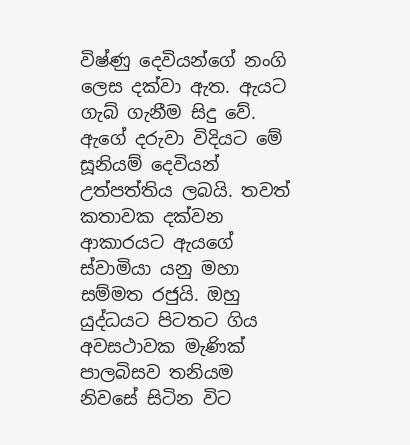විෂ්ණු දෙවියන්ගේ නංගි ලෙස දක්වා ඇත. ඇයට ගැබ් ගැනීම සිදු වේ. ඇගේ දරුවා විදියට මේ සූනියම් දෙවියන් උත්පත්තිය ලබයි. තවත් කතාවක දක්වන ආකාරයට ඇයගේ ස්වාමියා යනු මහා සම්මත රජුයි. ඔහු යුද්ධයට පිටතට ගිය අවසථාවක මැණික් පාලබිසව තනියම නිවසේ සිටින විට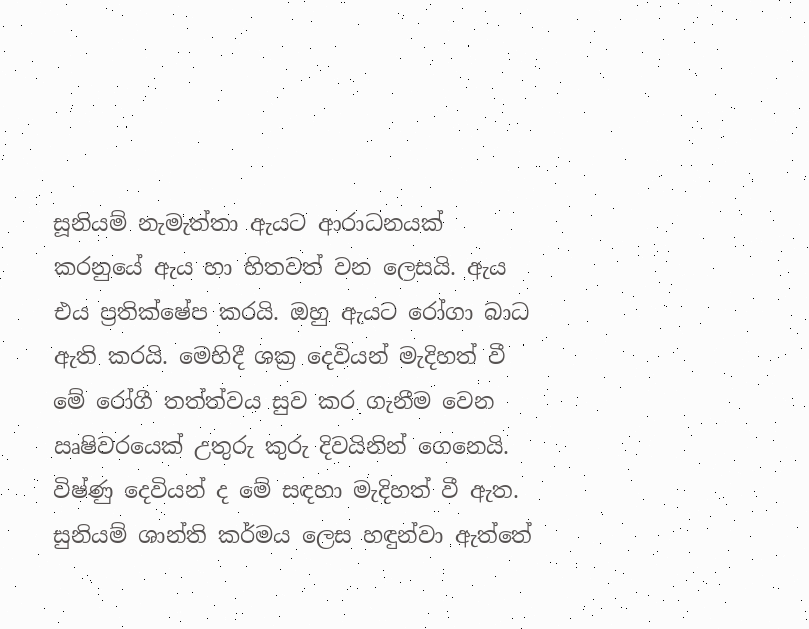සූනියම් නැමැත්තා ඇයට ආරාධනයක් කරනුයේ ඇය හා හිතවත් වන ලෙසයි. ඇය එය ප්‍රතික්ෂේප කරයි. ඔහු ඇයට රෝගා බාධ ඇති කරයි. මෙහිදී ශක්‍ර දෙවියන් මැදිහත් වී මේ රෝගී තත්ත්වය සුව කර ගැනීම වෙන ඍෂිවරයෙක් උතුරු කුරු දිවයිනින් ගෙනෙයි. විෂ්ණු දෙවියන් ද මේ සඳහා මැදිහත් වී ඇත. සුනියම් ශාන්ති කර්මය ලෙස හඳුන්වා ඇත්තේ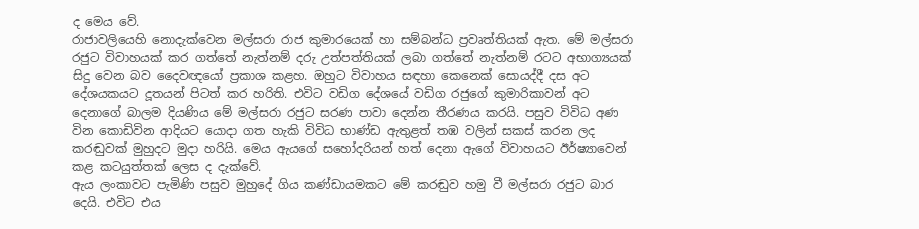ද මෙය වේ.
රාජාවලියෙහි නොදැක්වෙන මල්සරා රාජ කුමාරයෙක් හා සම්බන්ධ ප්‍රවෘත්තියක් ඇත. මේ මල්සරා රජුට විවාහයක් කර ගත්තේ නැත්නම් දරු උත්පත්තියක් ලබා ගත්තේ නැත්නම් රටට අභාග්‍යයක් සිදු වෙන බව දෛවඥයෝ ප්‍රකාශ කළහ. ඔහුට විවාහය සඳහා කෙනෙක් සොයද්දී දස අට දේශයකයට දූතයන් පිටත් කර හරිති. එවිට වඩිග දේශයේ වඩිග රජුගේ කුමාරිකාවන් අට දෙනාගේ බාලම දියණිය මේ මල්සරා රජුට සරණ පාවා දෙන්න තීරණය කරයි. පසුව විවිධ අණ වින කොඩිවින ආදියට යොදා ගත හැකි විවිධ භාණ්ඩ ඇතුළත් තඹ වලින් සකස් කරන ලද කරඬුවක් මුහුදට මුදා හරියි. මෙය ඇයගේ සහෝදරියන් හත් දෙනා ඇගේ විවාහයට ඊර්ෂ්‍යාවෙන් කළ කටයුත්තක් ලෙස ද දැක්වේ.
ඇය ලංකාවට පැමිණි පසුව මුහුදේ ගිය කණ්ඩායමකට මේ කරඬුව හමු වී මල්සරා රජුට බාර දෙයි. එවිට එය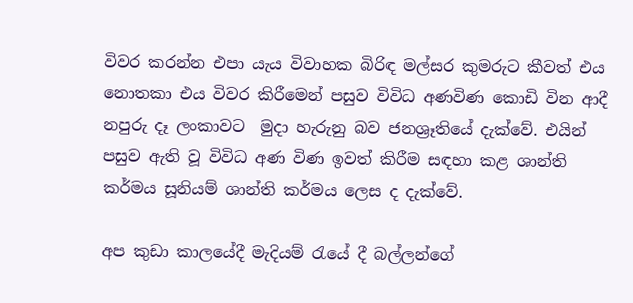විවර කරන්න එපා යැය විවාහක බිරිඳ මල්සර කුමරුට කීවත් එය නොතකා එය විවර කිරීමෙන් පසුව විවිධ අණවිණ කොඩි වින ආදී නපුරු දෑ ලංකාවට  මුදා හැරුනු බව ජනශ්‍රෑතියේ දැක්වේ. එයින් පසුව ඇති වූ විවිධ අණ විණ ඉවත් කිරීම සඳහා කළ ශාන්ති කර්මය සූනියම් ශාන්ති කර්මය ලෙස ද දැක්වේ.

අප කුඩා කාලයේදී මැදියම් රැයේ දී බල්ලන්ගේ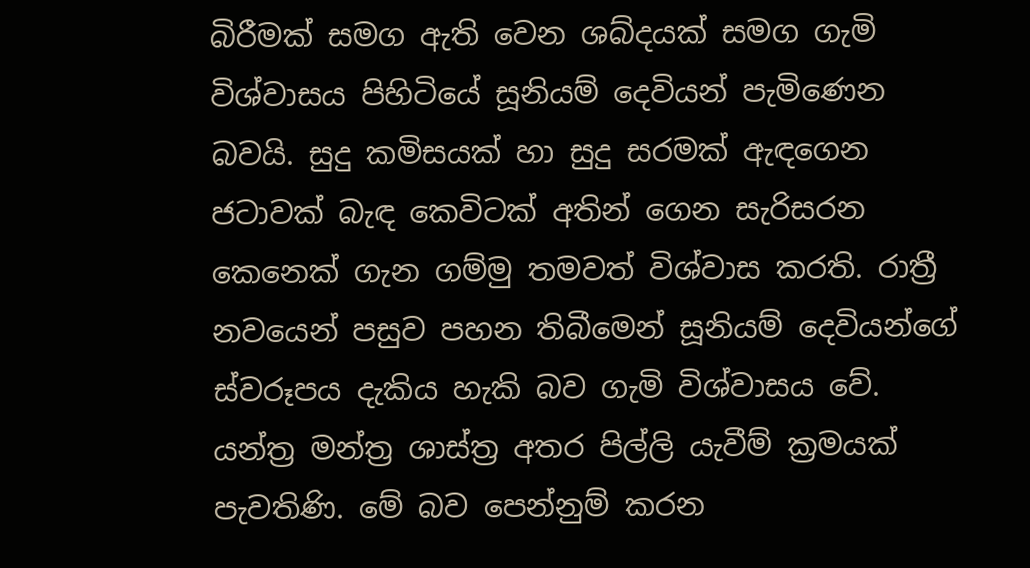බිරීමක් සමග ඇති වෙන ශබ්දයක් සමග ගැමි විශ්වාසය පිහිටියේ සූනියම් දෙවියන් පැමිණෙන බවයි. සුදු කමිසයක් හා සුදු සරමක් ඇඳගෙන ජටාවක් බැඳ කෙවිටක් අතින් ගෙන සැරිසරන කෙනෙක් ගැන ගම්මු තමවත් විශ්වාස කරති. රාත්‍රී නවයෙන් පසුව පහන තිබීමෙන් සූනියම් දෙවියන්ගේ ස්වරූපය දැකිය හැකි බව ගැමි විශ්වාසය වේ.
යන්ත්‍ර මන්ත්‍ර ශාස්ත්‍ර අතර පිල්ලි යැවීම් ක්‍රමයක් පැවතිණි. මේ බව පෙන්නුම් කරන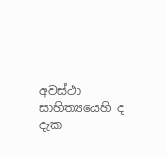අවස්ථා සාහිත්‍යයෙහි ද දැක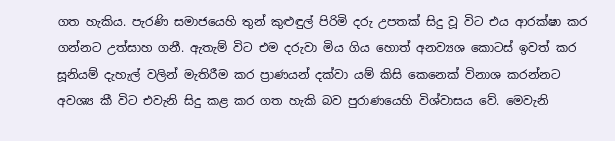ගත හැකිය. පැරණි සමාජයෙහි තුන් කුළුඳුල් පිරිමි දරු උපතක් සිදු වූ විට එය ආරක්ෂා කර ගන්නට උත්සාහ ගනී. ඇතැම් විට එම දරුවා මිය ගිය හොත් අනව්‍යශ කොටස් ඉවත් කර සූනියම් දැහැල් වලින් මැතිරීම කර ප්‍රාණයන් දක්වා යම් කිසි කෙනෙක් විනාශ කරන්නට අවශ්‍ය කී විට එවැනි සිදු කළ කර ගත හැකි බව පුරාණයෙහි විශ්වාසය වේ. මෙවැනි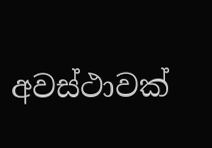අවස්ථාවක්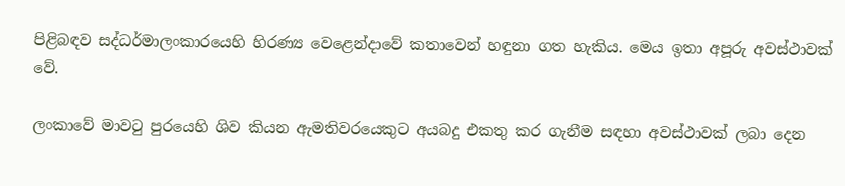පිළිබඳව සද්ධර්මාලංකාරයෙහි හිරණ්‍ය වෙළෙන්දාවේ කතාවෙන් හඳුනා ගත හැකිය. මෙය ඉතා අපූරු අවස්ථාවක් වේ.

ලංකාවේ මාවටු පුරයෙහි ශිව කියන ඇමතිවරයෙකුට අයබදු එකතු කර ගැනීම සඳහා අවස්ථාවක් ලබා දෙන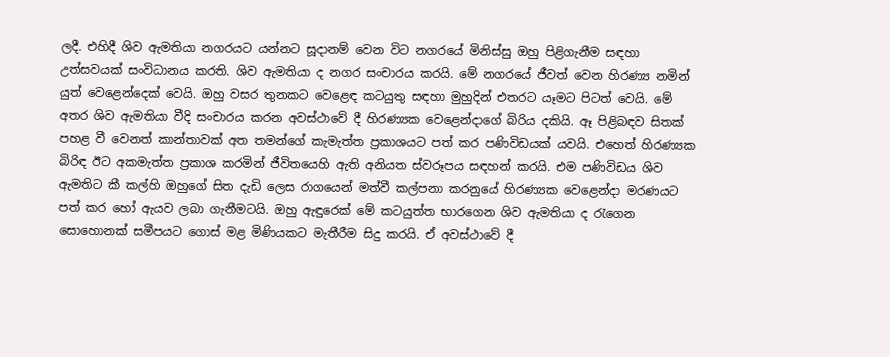ලදී. එහිදී ශිව ඇමතියා නගරයට යන්නට සූදානම් වෙන විට නගරයේ මිනිස්සු ඔහු පිළිගැනීම සඳහා උත්සවයක් සංවිධානය කරති. ශිව ඇමතියා ද නගර සංචාරය කරයි. මේ නගරයේ ජීවත් වෙන හිරණ්‍ය නමින් යුත් වෙළෙන්දෙක් වෙයි. ඔහු වසර තුනකට වෙළෙඳ කටයුතු සඳහා මුහුදින් එතරට යෑමට පිටත් වෙයි. මේ අතර ශිව ඇමතියා වීදි සංචාරය කරන අවස්ථාවේ දී හිරණ්‍යක වෙළෙන්දාගේ බිරිය දකියි. ඈ පිළිබඳව සිතක් පහළ වී වෙනත් කාන්තාවක් අත තමන්ගේ කැමැත්ත ප්‍රකාශයට පත් කර පණිවිඩයක් යවයි. එහෙත් හිරණ්‍යක බිරිඳ ඊට අකමැත්ත ප්‍රකාශ කරමින් ජීවිතයෙහි ඇති අනියත ස්වරූපය සඳහන් කරයි. එම පණිවිඩය ශිව ඇමතිට කී කල්හි ඔහුගේ සිත දැඩි ලෙස රාගයෙන් මත්වී කල්පනා කරනුයේ හිරණ්‍යක වෙළෙන්දා මරණයට පත් කර හෝ ඇයව ලබා ගැනීමටයි. ඔහු ඇඳුරෙක් මේ කටයුත්ත භාරගෙන ශිව ඇමතියා ද රැගෙන සොහොනක් සමීපයට ගොස් මළ මිණියකට මැතීරීම සිදු කරයි. ඒ අවස්ථාවේ දී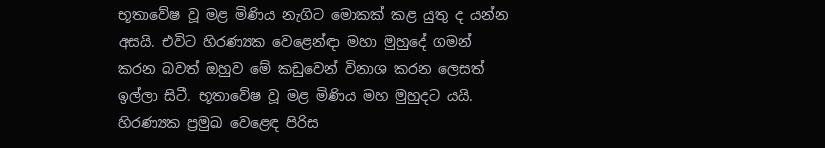භූතාවේෂ වූ මළ මිණිය නැගිට මොකක් කළ යුතු ද යන්න අසයි. එවිට හිරණ්‍යක වෙළෙන්ඳා මහා මුහුදේ ගමන් කරන බවත් ඔහුව මේ කඩුවෙන් විනාශ කරන ලෙසත් ඉල්ලා සිටී. භූතාවේෂ වූ මළ මිණිය මහ මුහුදට යයි. හිරණ්‍යක ප්‍රමුඛ වෙළෙඳ පිරිස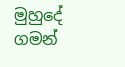මුහුදේ ගමන්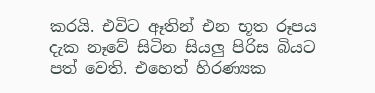කරයි. එවිට ඈතින් එන භූත රූපය දැක නෑවේ සිටින සියලු පිරිස බියට පත් වෙති. එහෙත් හිරණ්‍යක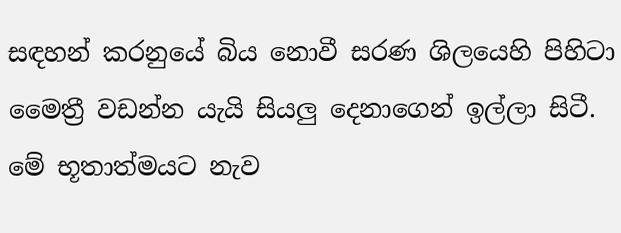සඳහන් කරනුයේ බිය නොවී සරණ ශිලයෙහි පිහිටා මෛත්‍රී වඩන්න යැයි සියලු දෙනාගෙන් ඉල්ලා සිටී. මේ භූතාත්මයට නැව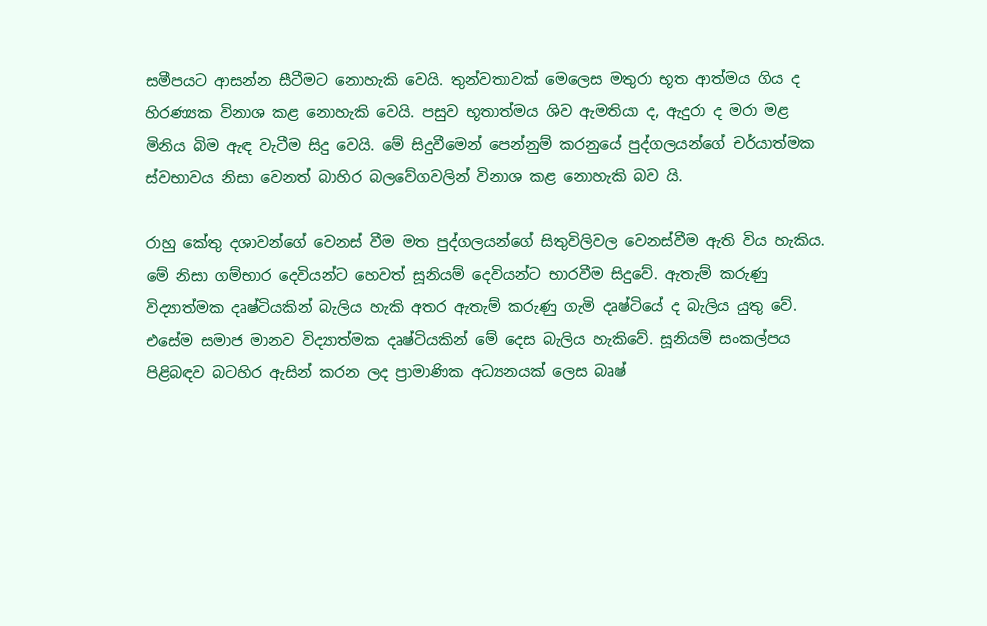සමීපයට ආසන්න සීටීමට නොහැකි වෙයි. තුන්වතාවක් මෙලෙස මතුරා භූත ආත්මය ගිය ද හිරණ්‍යක විනාශ කළ නොහැකි වෙයි. පසුව භූතාත්මය ශිව ඇමතියා ද, ඇදුරා ද මරා මළ මිනිය බිම ඇඳ වැටීම සිදු වෙයි. මේ සිදුවීමෙන් පෙන්නුම් කරනුයේ පුද්ගලයන්ගේ චර්යාත්මක ස්වභාවය නිසා වෙනත් බාහිර බලවේගවලින් විනාශ කළ නොහැකි බව යි.

රාහු කේතු දශාවන්ගේ වෙනස් වීම මත පුද්ගලයන්ගේ සිතුවිලිවල වෙනස්වීම ඇති විය හැකිය. මේ නිසා ගම්භාර දෙවියන්ට හෙවත් සූනියම් දෙවියන්ට භාරවීම සිදුවේ. ඇතැම් කරුණු විද්‍යාත්මක දෘෂ්ටියකින් බැලිය හැකි අතර ඇතැම් කරුණු ගැමි දෘෂ්ටියේ ද බැලිය යුතු වේ.  එසේම සමාජ මානව විද්‍යාත්මක දෘෂ්ටියකින් මේ දෙස බැලිය හැකිවේ. සූනියම් සංකල්පය පිළිබඳව බටහිර ඇසින් කරන ලද ප්‍රාමාණික අධ්‍යනයක් ලෙස බෘෂ්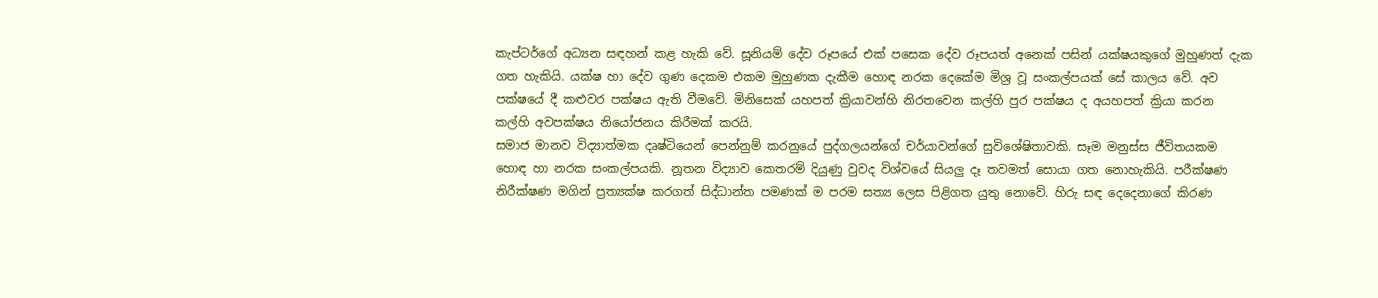කැප්ටර්ගේ අධ්‍යන සඳහන් කළ හැකි වේ. සූනියම් දේව රූපයේ එක් පසෙක දේව රූපයත් අනෙක් පසින් යක්ෂයකුගේ මුහුණත් දැක ගත හැකියි. යක්ෂ හා දේව ගුණ දෙකම එකම මුහුණක දැකීම හොඳ නරක දෙකේම මිශ්‍ර වූ සංකල්පයක් සේ කාලය වේ. අව පක්ෂයේ දී කළුවර පක්ෂය ඇති වීමවේ. මිනිසෙක් යහපත් ක්‍රියාවන්හි නිරතවෙන කල්හි පුර පක්ෂය ද අයහපත් ක්‍රියා කරන කල්හි අවපක්ෂය නියෝජනය කිරීමක් කරයි.
සමාජ මානව විද්‍යාත්මක දෘෂ්ටියෙන් පෙන්නුම් කරනුයේ පුද්ගලයන්ගේ චර්යාවන්ගේ සුවිශේෂිතාවකි. සෑම මනුස්ස ජීවිතයකම හොඳ හා නරක සංකල්පයකි. නූතන විද්‍යාව කෙතරම් දියුණු වුවද විශ්වයේ සියලු දෑ තවමත් සොයා ගත නොහැකියි. පරීක්ෂණ නිරීක්ෂණ මගින් ප්‍රත්‍යක්ෂ කරගත් සිද්ධාන්ත පමණක් ම පරම සත්‍ය ලෙස පිළිගත යුතු නොවේ. හිරු සඳ දෙදෙනාගේ කිරණ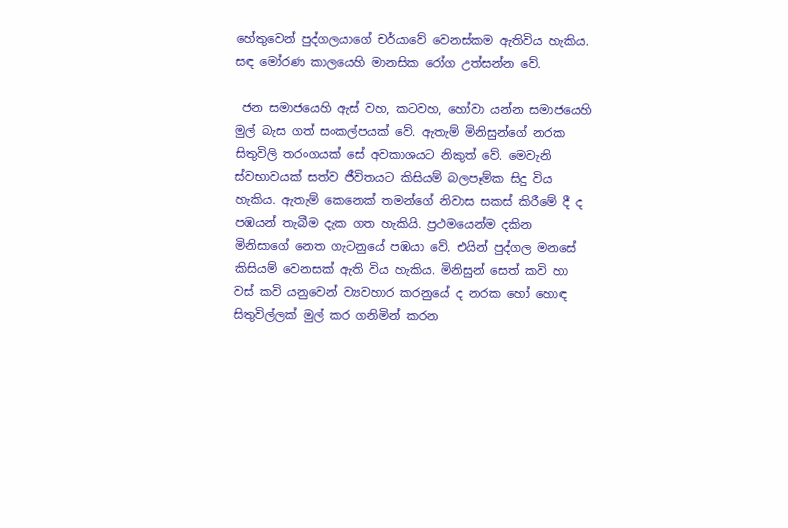හේතුවෙන් පුද්ගලයාගේ චර්යාවේ වෙනස්කම ඇතිවිය හැකිය. සඳ මෝරණ කාලයෙහි මානසික රෝග උත්සන්න වේ.

 ජන සමාජයෙහි ඇස් වහ, කටවහ, හෝවා යන්න සමාජයෙහි මුල් බැස ගත් සංකල්පයක් වේ. ඇතැම් මිනිසුන්ගේ නරක සිතුවිලි තරංගයක් සේ අවකාශයට නිකුත් වේ. මෙවැනි ස්වභාවයක් සත්ව ජීවිතයට කිසියම් බලපෑම්ක සිදු විය හැකිය. ඇතැම් කෙනෙක් තමන්ගේ නිවාස සකස් කිරීමේ දී ද පඹයන් තැබීම දැක ගත හැකියි. ප්‍රථමයෙන්ම දකින මිනිසාගේ නෙත ගැටනුයේ පඹයා වේ. එයින් පුද්ගල මනසේ කිසියම් වෙනසක් ඇති විය හැකිය. මිනිසුන් සෙත් කවි හා වස් කවි යනුවෙන් ව්‍යවහාර කරනුයේ ද නරක හෝ හොඳ සිතුවිල්ලක් මුල් කර ගනිමින් කරන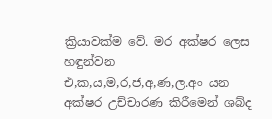ක්‍රියාවක්ම වේ. මර අක්ෂර ලෙස හඳුන්වන එ,ක,ය,ම,ර,ජ,අ,ණ,ල.අං යන අක්ෂර උච්චාරණ කිරීමෙන් ශබ්ද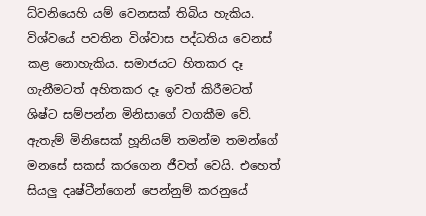ධ්වනියෙහි යම් වෙනසක් තිබිය හැකිය.
විශ්වයේ පවතින විශ්වාස පද්ධතිය වෙනස් කළ නොහැකිය. සමාජයට හිතකර දෑ ගැනීමටත් අහිතකර දෑ ඉවත් කිරීමටත් ශිෂ්ට සම්පන්න මිනිසාගේ වගකීම වේ. ඇතැම් මිනිසෙක් හූනියම් තමන්ම තමන්ගේ මනසේ සකස් කරගෙන ජීවත් වෙයි. එහෙත් සියලු දෘෂ්ටීන්ගෙන් පෙන්නුම් කරනුයේ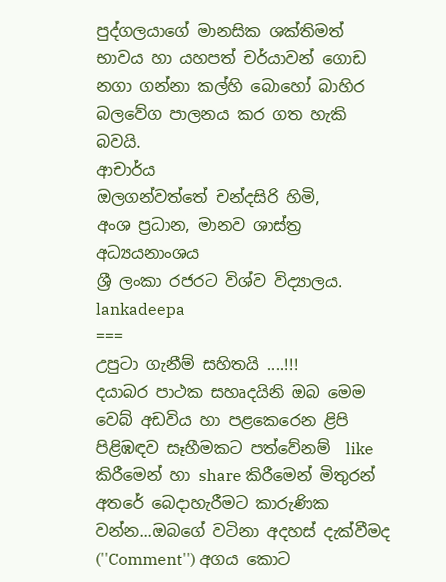පුද්ගලයාගේ මානසික ශක්තිමත් භාවය හා යහපත් චර්යාවන් ගොඩ නගා ගන්නා කල්හි බොහෝ බාහිර බලවේග පාලනය කර ගත හැකි බවයි.
ආචාර්ය
ඔලගන්වත්තේ චන්දසිරි හිමි,
අංශ ප්‍රධාන, මානව ශාස්ත්‍ර අධ්‍යයනාංශය
ශ්‍රී ලංකා රජරට විශ්ව විද්‍යාලය.
lankadeepa
===
උපුටා ගැනීම් සහිතයි ....!!!
දයාබර පාථක සහෘදයිනි ඔබ මෙම වෙබ් අඩවිය හා පළකෙරෙන ළිපි පිළිඹඳව සෑහීමකට පත්වේනම්  like කිරීමෙන් හා share කිරීමෙන් මිතුරන් අතරේ බෙදාහැරීමට කාරුණික වන්න...ඔබගේ වටිනා අදහස් දැක්වීමද (''Comment'') අගය කොට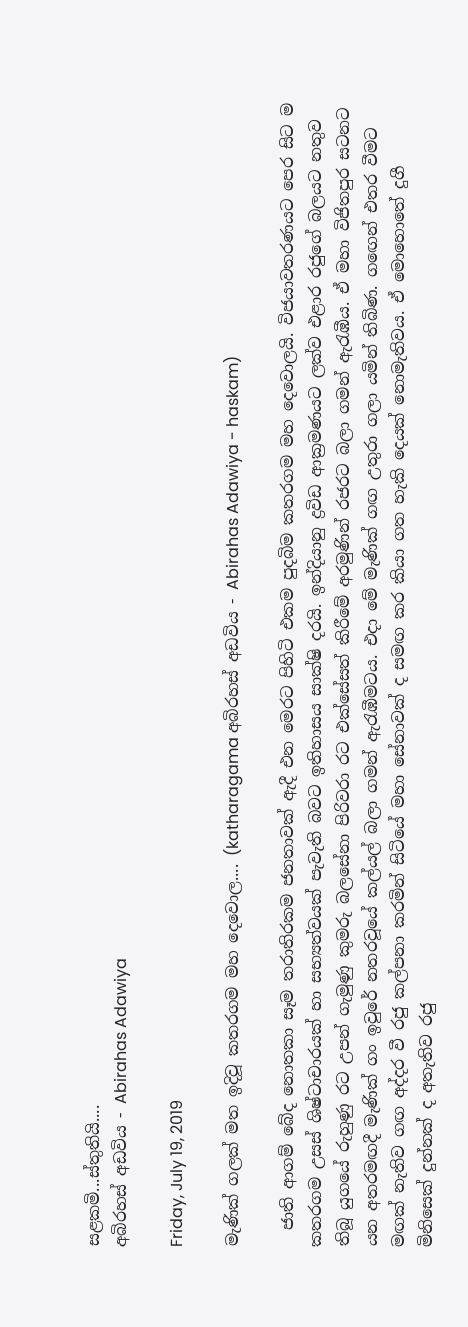සළකමි...ස්තුතියි....
අබිරහස් අඩවිය - Abirahas Adawiya

Friday, July 19, 2019

මැණික් ගලක් මත ඉදිවූ කතරගම මහ දෙවොල.... (katharagama අබිරහස් අඩවිය - Abirahas Adawiya - haskam)

  ජාති ආගම් බේද නොතකා සෑම තරාතිරකම ජනතාවක් ඇදී එන මෙරට පිහිටි එකම පුදබිම කතරගම මහ දෙවොලයි. විජයාවතරණයට පෙර සිට ම කතරගම උසස් ශිෂ්ටාචාරයක් හා සභ්‍යත්වයක් පැවැති බවට ඉතිහාසය සාක්ෂි දරයි. ඉන්දියානු ද්‍රවිඩ ආක්‍රමණයට ලක්ව එළාර රජු‍‍ගේ බලයට නතුව තිබූ යුගයේ රුහුණු රට උපන් ගැමුණු කුමරු බලසේනා පිරිවරා රට එක්සේසත් කිරීමේ අරමුණින් රජරට බලා ගමන් ඇරැඹීය. ඒ මහා විජිතපුර සටනට යන අතරමඟදී මැණික් ගං ඉවුරේ නතරවූයේ කල්යල් බලා ගමන් ඇරැඹීමටය. එදා මේ මැණික් ගඟ උතුරා ගලා යමින් තිබිණ. ග‍ඟෙන් එතර වීමට මඟක් නැතිව ගඟ අද්දර වී රජු කල්පනා කරමින් සිටියේ මහා සේනාවක් ද සමඟ කර කියා ගත හැකි දෙයක් නොමැතිවය. ඒ මොහොතේ දුගී මිනිසෙක් දුන්නක් ද අතැතිව රජු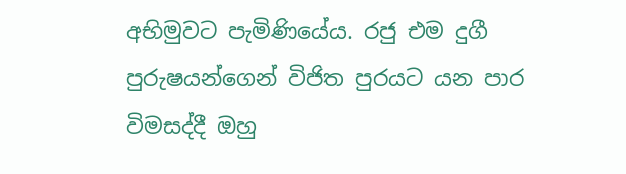අභිමුවට පැමිණියේය. රජු එම දුගී පුරුෂයන්ගෙන් විජිත පුරයට යන පාර විමසද්දී ඔහු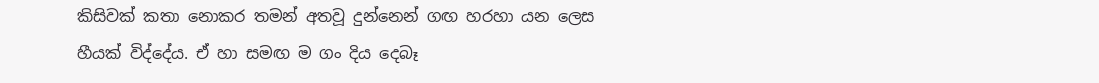කිසිවක් කතා නොකර තමන් අතවූ දුන්නෙන් ගඟ හරහා යන ලෙස හීයක් විද්දේය. ඒ හා සමඟ ම ගං දිය දෙබෑ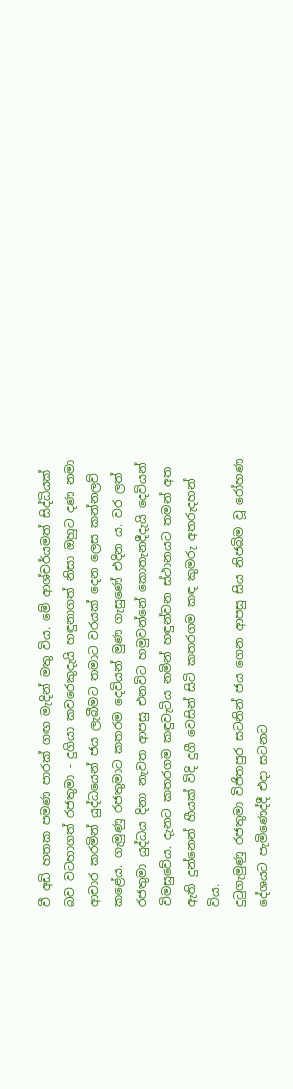වී අඩි හතක පමණ පාරක් ගඟ මැදින් මතු විය. මේ ආශ්චර්යමත් සිද්ධියක් බව වටහාගත් රජතුමා - දුගියා කවරෙකුදැයි හඳුනාගත් නිසා ඔහුට දණ නමා ආචාර කරමින් යුද්ධයෙන් ජය ලැබීමට තමාට වරයක් දෙන ලෙස කන්නලව් කළේය. ගැමුණු රජතුමාට කතරම දෙවියන් මුණ ගැසුණේ එදින ය. වර ලත් රජතුමා යුද්ධය දිනා නැවත ආපසු එනවිට හමුවන්නේ කොතැනදීදැයි දෙවියන් විමසුවේය. දැනට කතරගම කඳුවැටිය නමින් හඳුන්වන ස්ථානයට තමන් අත ඇති දුන්නෙන් හීයක් විදි දුගී වෙසින් සිටි කතරගම කඳ කුමරු අතරුදහන් විය.
දුටුගැමුණු රජතුමා විජිතපුර සටනින් ජය ගෙන ආපසු සිය නිජබිම වූ රෝහණ දේශයට පැමිණෙද්දී එදා සටනට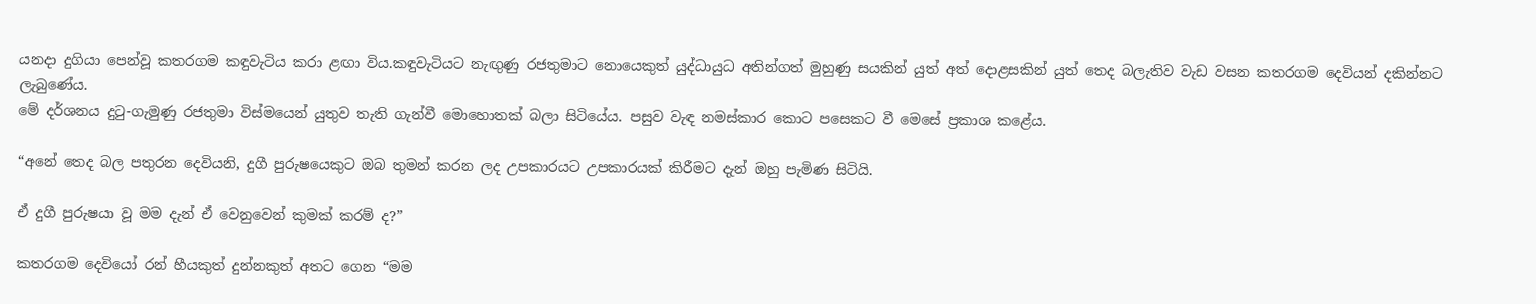යනදා දුගියා පෙන්වූ කතරගම කඳුවැටිය කරා ළඟා විය.කඳුවැටියට නැඟුණු රජතුමාට නොයෙකුත් යුද්ධායුධ අතින්ගත් මුහුණු සයකින් යුත් අත් දොළසකින් යුත් තෙද බලැතිව වැඩ වසන කතරගම දෙවියන් දකින්නට ලැබුණේය.
මේ දර්ශනය දුටු-ගැමුණු රජතුමා විස්මයෙන් යුතුව තැති ගැන්වී මොහොතක් බලා සිටියේය. පසුව වැඳ නමස්කාර කොට පසෙකට වී මෙසේ ප්‍රකාශ කළේය.

“අනේ තෙද බල පතුරන දෙවියනි, දුගී පුරුෂයෙකුට ඔබ තුමන් කරන ලද උපකාරයට උපකාරයක් කිරීමට දැන් ඔහු පැමිණ සිටියි.

ඒ දුගී පුරුෂයා වූ මම දැන් ඒ වෙනුවෙන් කුමක් කරම් ද?”

කතරගම දෙවියෝ රන් හීයකුත් දුන්නකුත් අතට ගෙන “මම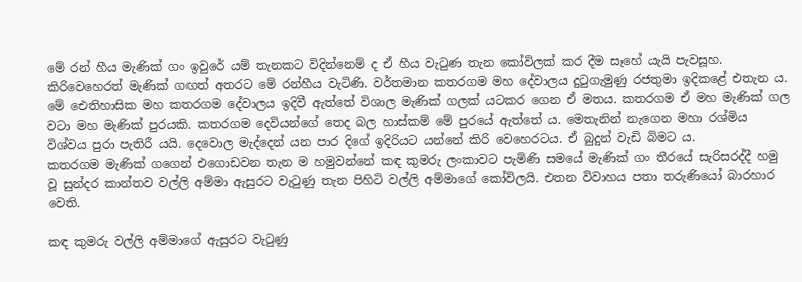මේ රන් හීය මැණික් ගං ඉවුරේ යම් තැනකට විදින්නෙම් ද ඒ හීය වැටුණ තැන කෝවිලක් කර දීම සෑ‍හේ යැයි පැවසූහ. කිරිවෙහෙරත් මැණික් ගඟත් අතරට මේ රන්හීය වැටිණි. වර්තමාන කතරගම මහ දේවාලය දුටුගැමුණු රජතුමා ඉදිකළේ එතැන ය.
මේ ඓතිහාසික මහ කතරගම දේවාලය ඉදිවී ඇත්තේ විශාල මැණික් ගලක් යටකර ගෙන ඒ මතය. කතරගම ඒ මහ මැණික් ගල වටා මහ මැණික් පුරයකි. කතරගම දෙවියන්ගේ තෙද බල හාස්කම් මේ පුරයේ ඇත්තේ ය. මෙතැනින් නැගෙන මහා රශ්මිය විශ්වය පුරා පැතිරී යයි. දෙවොල මැද්දෙන් යන පාර දිගේ ඉදිරියට යන්නේ කිරි වෙහෙරටය. ඒ බුදුන් වැඩි බිමට ය.
කතරගම මැණික් ගගෙන් එගොඩවන තැන ම හමුවන්නේ කඳ කුමරු ලංකාවට පැමිණි සමයේ මැණික් ගං තීරයේ සැරිසරද්දී හමු වූ සුන්දර කාන්තව වල්ලි අම්මා ඇසුරට වැටුණු තැන පිහිටි වල්ලි අම්මාගේ කෝවිලයි. එතන විවාහය පතා තරුණියෝ බාරහාර වෙති.

කඳ කුමරු වල්ලි අම්මාගේ ඇසුරට වැටුණු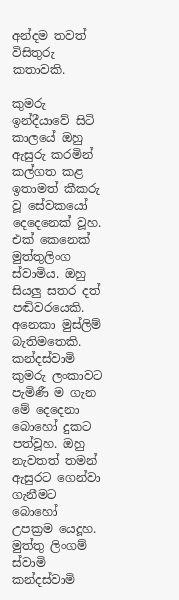අන්දම තවත් විසිතුරු කතාවකි.

කුමරු ඉන්දීයාවේ සිටි කාලයේ ඔහු ඇසුරු කරමින් කල්ගත කළ ඉතාමත් කීකරු වූ සේවක‍යෝ දෙදෙනෙක් වූහ. එක් කෙනෙක් මුත්තුලිංග ස්වාමිය. ඔහු සියලු සතර දත් පඬිවරයෙකි. අනෙකා මුස්ලිම් බැතිමතෙකි. කන්දස්වාමි කුමරු ලංකාවට පැමිණී ම ගැන මේ දෙදෙනා බොහෝ දුකට පත්වූහ. ඔහු නැවතත් තමන් ඇසුරට ගෙන්වා ගැනීමට බොහෝ උපක්‍රම යෙදූහ. මුත්තු ලිංගම් ස්වාමි කන්දස්වාමි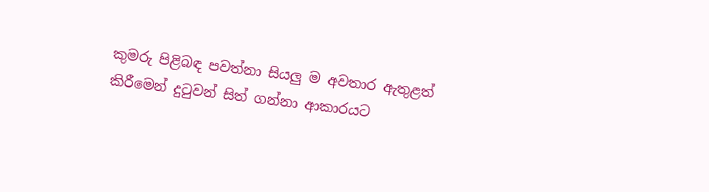කුමරු පිළිබඳ පවත්නා සියලු ම අවතාර ඇතුළත් කිරීමෙන් දුටුවන් සිත් ගන්නා ආකාරයට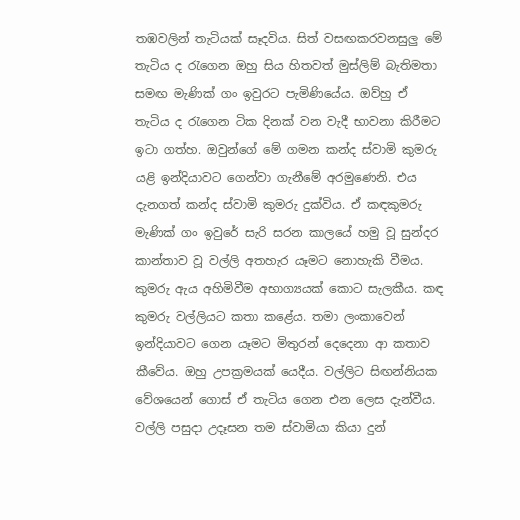තඹවලින් තැටියක් සෑදවිය. සිත් වසඟකරවනසුලු මේ තැටිය ද රැගෙන ඔහු සිය හිතවත් මුස්ලිම් බැතිමතා සමඟ මැණික් ගං ඉවුරට පැමිණියේය. ඔව්හු ඒ තැටිය ද රැගෙන ටික දිනක් වන වැදී භාවනා කිරීමට ඉටා ගත්හ. ඔවුන්ගේ මේ ගමන කන්ද ස්වාමි කුමරු යළි ඉන්දියාවට ගෙන්වා ගැනීමේ අරමුණෙනි. එය දැනගත් කන්ද ස්වාමි කුමරු දුක්විය. ඒ කඳකුමරු මැණික් ගං ඉවුරේ සැරි සරන කාලයේ හමු වූ සුන්දර කාන්තාව වූ වල්ලි අතහැර යෑමට නොහැකි වීමය. කුමරු ඇය අහිමිවීම අභාග්‍යයක් කොට සැලකීය. කඳ කුමරු වල්ලියට කතා කළේය. තමා ලංකාවෙන් ඉන්දියාවට ගෙන යෑමට මිතුරන් දෙදෙනා ආ කතාව කීවේය. ඔහු උපක්‍රමයක් යෙදීය. වල්ලිට සිඟන්නියක වේශයෙන් ගොස් ඒ තැටිය ගෙන එන ලෙස දැන්වීය. වල්ලි පසුදා උදෑසන තම ස්වාමියා කියා දුන්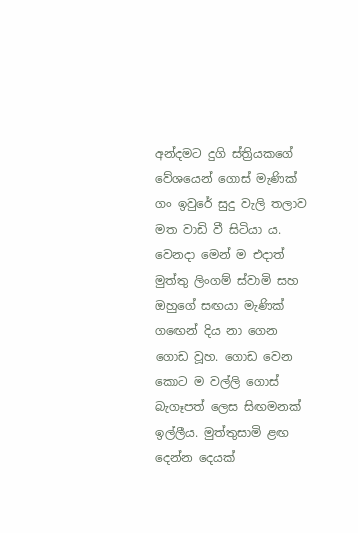අන්දමට දුගි ස්ත්‍රියකගේ වේශයෙන් ගොස් මැණික් ගං ඉවුරේ සුදු වැලි තලාව මත වාඩි වී සිටියා ය. වෙනදා මෙන් ම එදාත් මුත්තු ලිංගම් ස්වාමි සහ ඔහුගේ සඟයා මැණික් ග‍ඟෙන් දිය නා ගෙන ගොඩ වූහ. ගොඩ වෙන කොට ම වල්ලි ගොස් බැගෑපත් ලෙස සිඟමනක් ඉල්ලීය. මුත්තුසාමි ළඟ දෙන්න දෙයක්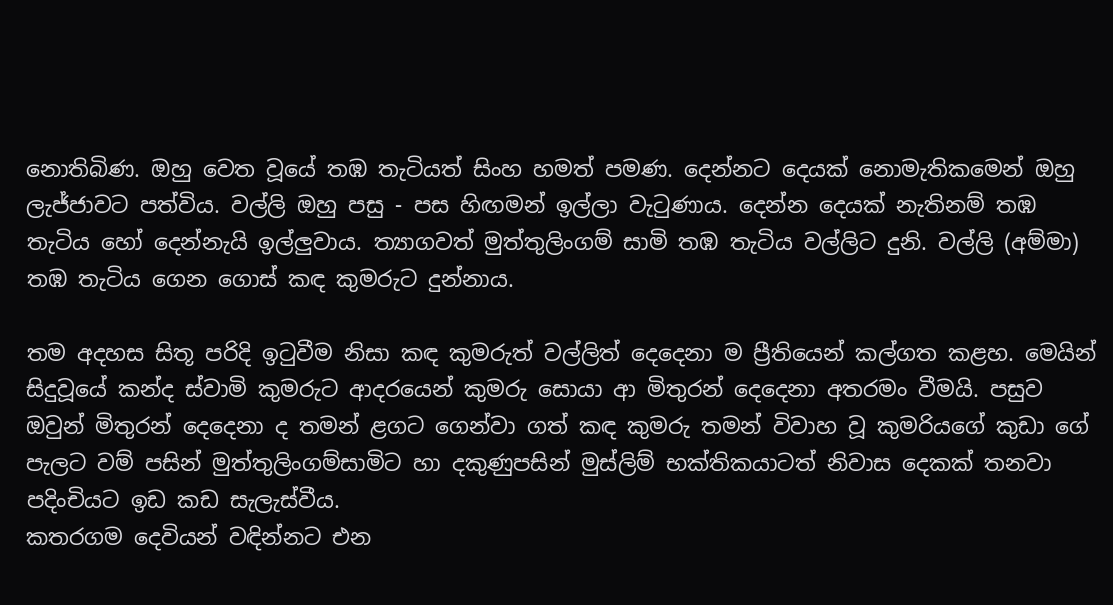නොතිබිණ. ඔහු වෙත වූයේ තඹ තැටියත් සිංහ හමත් පමණ. දෙන්නට දෙයක් නොමැතිකමෙන් ඔහු ලැජ්ජාවට පත්විය. වල්ලි ඔහු පසු - පස හිඟමන් ඉල්ලා වැටුණාය. දෙන්න දෙයක් නැතිනම් තඹ තැටිය හෝ දෙන්නැයි ඉල්ලුවාය. ත්‍යාගවත් මුත්තුලිංගම් සාමි තඹ තැටිය වල්ලිට දුනි. වල්ලි (අම්මා) තඹ තැටිය ගෙන ගොස් කඳ කුමරුට දුන්නාය.

තම අදහස සිතූ පරිදි ඉටුවීම නිසා කඳ කුමරුත් වල්ලිත් දෙදෙනා ම ප්‍රීතියෙන් කල්ගත කළහ. මෙයින් සිදුවූයේ කන්ද ස්වාමි කුමරුට ආදරයෙන් කුමරු සොයා ආ මිතුරන් දෙදෙනා අතරමං වීමයි. පසුව ඔවුන් මිතුරන් ‍දෙදෙනා ද තමන් ළගට ගෙන්වා ගත් කඳ කුමරු තමන් විවාහ වූ කුමරියගේ කුඩා ගේ පැලට වම් පසින් මුත්තුලිංගම්සාමිට හා දකුණුපසින් මුස්ලිම් භක්තිකයාටත් නිවාස දෙකක් තනවා පදිංචියට ඉඩ කඩ සැලැස්වීය.
කතරගම දෙවියන් වඳින්නට එන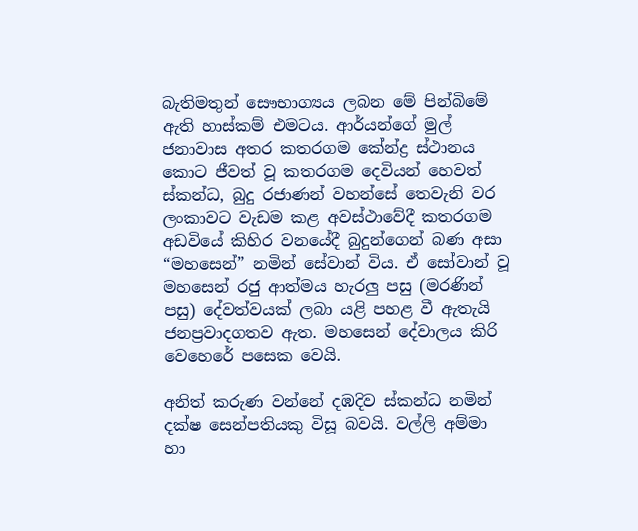බැතිමතුන් සෞභාග්‍යය ලබන මේ පින්බිමේ ඇති හාස්කම් එමටය. ආර්යන්ගේ මුල් ජනාවාස අතර කතරගම කේන්ද්‍ර ස්ථානය කොට ජීවත් වූ කතරගම දෙවියන් හෙවත් ස්කන්ධ, බුදු රජාණන් වහන්සේ තෙවැනි වර ලංකාවට වැඩම කළ අවස්ථාවේදී කතරගම අඩවියේ කිහිර වනයේදී බුදුන්ගෙන් බණ අසා “මහසෙන්” නමින් සේවාන් විය. ඒ සෝවාන් වූ මහසෙන් රජු ආත්මය හැරලු පසු (මරණින් පසු) දේවත්වයක් ලබා යළි පහළ වී ඇතැයි ජනප්‍රවාදගතව ඇත. මහසෙන් දේවාලය කිරි වෙහෙරේ පසෙක වෙයි.

අනිත් කරුණ වන්නේ දඹදිව ස්කන්ධ නමින් දක්ෂ සෙන්පතියකු විසූ බවයි. වල්ලි අම්මා හා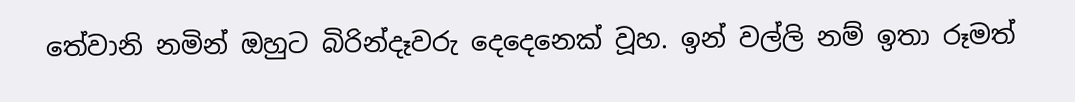තේවානි නමින් ඔහුට බිරින්දෑවරු දෙදෙනෙක් වූහ. ඉන් වල්ලි නම් ඉතා රූමත්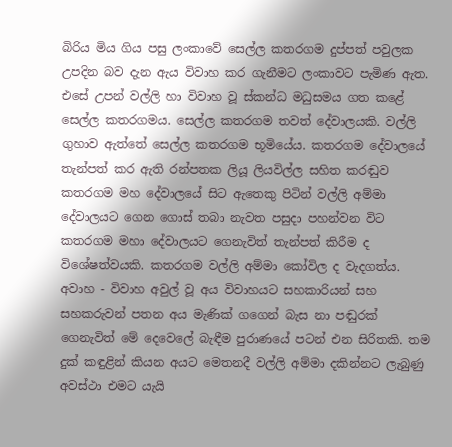බිරිය මිය ගිය පසු ලංකාවේ සෙල්ල කතරගම දුප්පත් පවුලක උපදින බව දැන ඇය විවාහ කර ගැනීමට ලංකාවට පැමිණ ඇත. එසේ උපන් වල්ලි හා විවාහ වූ ස්කන්ධ මධුසමය ගත කළේ සෙල්ල කතරගමය. සෙල්ල කතරගම තවත් දේවාලයකි. වල්ලි ගුහාව ඇත්තේ සෙල්ල කතරගම භූමියේය. කතරගම දේවාලයේ තැන්පත් කර ඇති රන්පතක ලියූ ලියවිල්ල සහිත කරඬුව කතරගම මහ දේවාලයේ සිට ඇතෙකු පිටින් වල්ලි අම්මා දේවාලයට ගෙන ගොස් තබා නැවත පසුදා පහන්වන විට කතරගම මහා දේවාලයට ගෙනැවිත් තැන්පත් කිරීම ද විශේෂත්වයකි. කතරගම වල්ලි අම්මා කෝවිල ද වැදගත්ය. අවාහ - විවාහ අවුල් වූ අය විවාහයට සහකාරියන් සහ සහකරුවන් පතන අය මැණික් ගගෙන් බැස නා පඬුරක් ගෙනැවිත් මේ දෙවෙලේ බැඳීම පුරාණයේ පටන් එන සිරිතකි. තම දුක් කඳුළින් කියන අයට මෙතනදී වල්ලි අම්මා දකින්නට ලැබුණු අවස්ථා එමට යැයි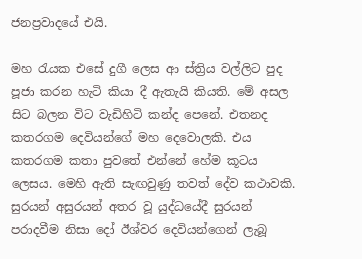ජනප්‍රවාදයේ එයි.

මහ රැයක එසේ දුගී ලෙස ආ ස්ත්‍රිය වල්ලිට පුද පූජා කරන හැටි කියා දී ඇතැයි කියති. මේ අසල සිට බලන විට වැඩිහිටි කන්ද පෙනේ. එතනද කතරගම දෙවියන්ගේ මහ දෙවොලකි. එය කතරගම කතා පුවතේ එන්නේ හේම කූටය ලෙසය. මෙහි ඇති සැඟවුණු තවත් දේව කථාවකි. සුරයන් අසුරයන් අතර වූ යුද්ධයේදී සුරයන් පරාදවීම නිසා දෝ ඊශ්වර දෙවියන්ගෙන් ලැබූ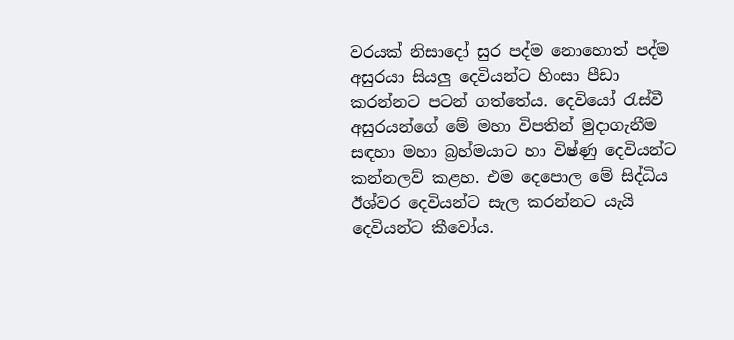වරයක් නිසා‍දෝ සුර පද්ම නොහොත් පද්ම අසුරයා සියලු දෙවියන්ට හිංසා පී‍ඩා කරන්නට පටන් ගත්තේය. දෙවියෝ රැස්වී අසුරයන්ගේ මේ මහා විපතින් මුදාගැනීම සඳහා මහා බ්‍රහ්මයාට හා විෂ්ණු දෙවියන්ට කන්නලව් කළහ. එම දෙපොල මේ සිද්ධිය ඊශ්වර දෙවියන්ට සැල කරන්නට යැයි දෙවියන්ට කීවෝය.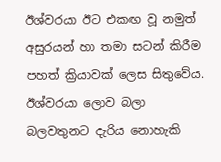ඊශ්වරයා ඊට එකඟ වූ නමුත් අසුරයන් හා තමා සටන් කිරීම පහත් ක්‍රියාවක් ලෙස සිතුවේය. ඊශ්වරයා ලොව බලා බලවතුනට දැරිය නොහැකි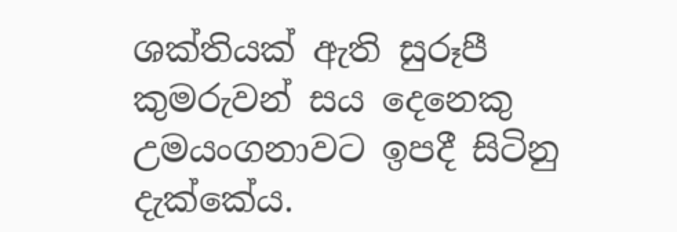ශක්තියක් ඇති සුරූපී කුමරුවන් සය දෙනෙකු උමයංගනාවට ඉපදී සිටිනු දැක්කේය.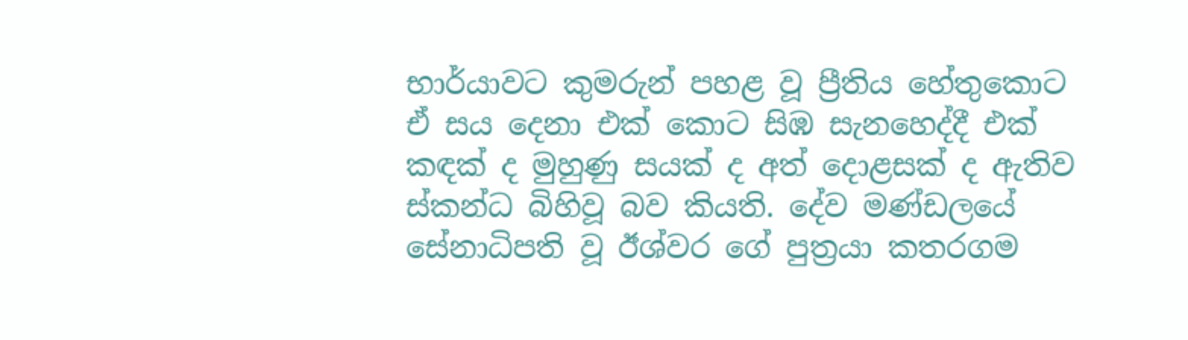භාර්යාවට කුමරුන් පහළ වූ ප්‍රීතිය හේතුකොට ඒ සය දෙනා එක් කොට සිඹ සැනහෙද්දී එක් කඳක් ද මුහුණු සයක් ද අත් දොළසක් ද ඇතිව ස්කන්ධ බිහිවූ බව කියති. දේව මණ්ඩලයේ සේනාධිපති වූ ඊශ්වර ගේ පුත්‍රයා කතරගම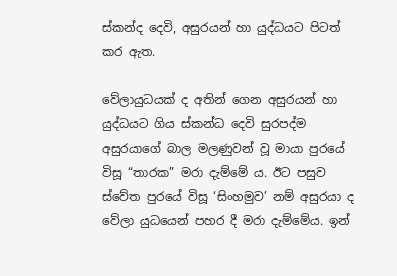ස්කන්ද දෙවි, අසුරයන් හා යුද්ධයට පිටත් කර ඇත.

වේලායුධයක් ද අතින් ගෙන අසුරයන් හා යුද්ධයට ගිය ස්කන්ධ දෙවි සුරපද්ම අසුරයාගේ බාල මලණුවන් වූ මායා පුරයේ විසූ “තාරක” මරා දැම්මේ ය. ඊට පසුව ස්වේත පුරයේ විසූ ‘සිංහමුව’ නම් අසුරයා ද වේලා යුධයෙන් පහර දී මරා දැම්මේය. ඉන්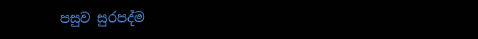පසුව සුරපද්ම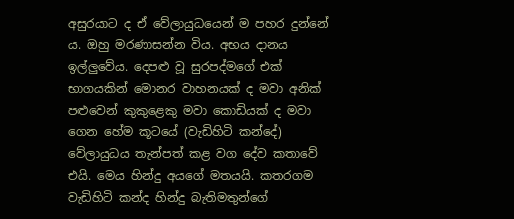අසුරයාට ද ඒ වේලායුධයෙන් ම පහර දුන්නේ ය. ඔහු මරණාසන්න විය. අභය දානය ඉල්ලුවේය. දෙපළු වූ සුරපද්මගේ එක් භාගයකින් මොනර වාහනයක් ද මවා අනික් පළුවෙන් කුකුළෙකු මවා කොඩියක් ද මවා ගෙන හේම කූටයේ (වැඩිහිටි කන්දේ) වේලායුධය තැන්පත් කළ වග දේව කතාවේ එයි. මෙය හින්දු අයගේ මතයයි. කතරගම වැඩිහිටි කන්ද හින්දු බැතිමතුන්ගේ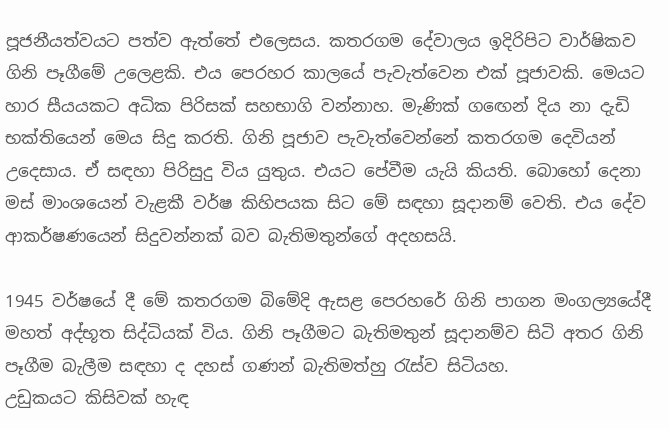පූජනීයත්වයට පත්ව ඇත්තේ එලෙසය. කතරගම දේවාලය ඉදිරිපිට වාර්ෂිකව ගිනි පෑගීමේ උලෙළකි. එය පෙරහර කාලයේ පැවැත්වෙන එක් පූජාවකි. මෙයට හාර සීයයකට අධික පිරිසක් සහභාගි වන්නාහ. මැණික් ග‍ඟෙන් දිය නා දැඩි භක්තියෙන් මෙය සිදු කරති. ගිනි පූජාව පැවැත්වෙන්නේ කතරගම දෙවියන් උදෙසාය. ඒ සඳහා පිරිසුදු විය යුතුය. එයට පේවීම යැයි කියති. බොහෝ දෙනා මස් මාංශයෙන් වැළකී වර්ෂ කිහිපයක සිට මේ සඳහා සූදානම් වෙති. එය දේව ආකර්ෂණයෙන් සිදුවන්නක් බව බැතිමතුන්ගේ අදහසයි.

1945 වර්ෂයේ දී මේ කතරගම බිමේදි ඇසළ පෙරහරේ ගිනි පාගන මංගල්‍යයේදී මහත් අද්භූත සිද්ධියක් විය. ගිනි පෑගීමට බැතිමතුන් සූදානම්ව සිටි අතර ගිනි පෑගීම බැලීම සඳහා ද දහස් ගණන් බැතිමත්හු රැස්ව සිටියහ.
උඩුකයට කිසිවක් හැඳ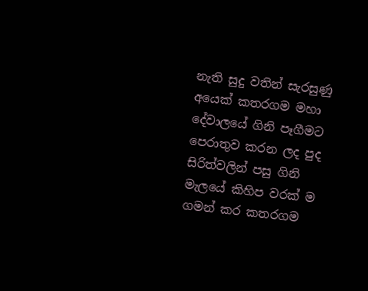නැති සුදු වතින් සැරසුණු අයෙක් කතරගම මහා දේවාලයේ ගිනි පෑගීමට පෙරාතුව කරන ලද පුද සිරිත්වලින් පසු ගිනි මැලයේ කිහිප වරක් ම ගමන් කර කතරගම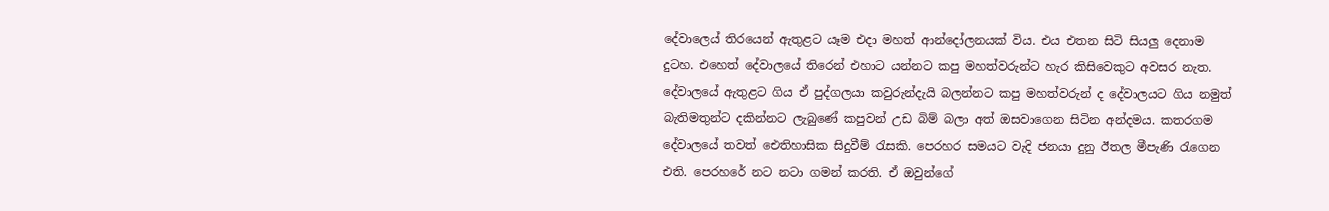දේවාල‍ෙය් තිරයෙන් ඇතුළට යෑම එදා මහත් ආන්දෝලනයක් විය. එය එතන සිටි සියලු දෙනාම දුටහ. එහෙත් ‍දේවාලයේ තිරෙන් එහාට යන්නට කපු මහත්වරුන්ට හැර කිසිවෙකුට අවසර නැත. දේවාලයේ ඇතුළට ගිය ඒ පුද්ගලයා කවුරුන්දැයි බලන්නට කපු මහත්වරුන් ද දේවාලයට ගිය නමුත් බැතිමතුන්ට දකින්නට ලැබුණේ කපුවන් උඩ බිම් බලා අත් ඔසවාගෙන සිටින අන්දමය. කතරගම දේවාලයේ තවත් ඓතිහාසික සිදුවීම් රැසකි. පෙරහර සමයට වැදි ජනයා දුනු ඊතල මීපැණි රැගෙන එති. පෙරහරේ නට නටා ගමන් කරති. ඒ ඔවුන්ගේ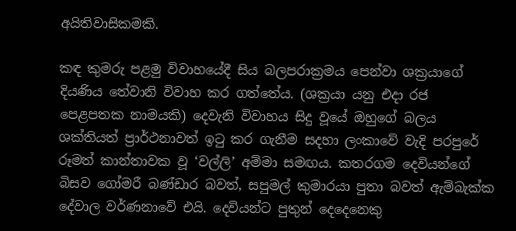අයිතිවාසිකමකි.

කඳ කුමරු පළමු විවාහයේදී සිය බලපරාක්‍රමය පෙන්වා ශක්‍රයාගේ දියණිය තේවානි විවාහ කර ගත්තේය. (ශක්‍රයා යනු එදා රජ පෙළපතක නාමයකි) දෙවැනි විවාහය සිදු වූයේ ඔහුගේ බලය ශක්තියත් ප්‍රාර්ථනාවත් ඉටු කර ගැනීම සදහා ලංකාවේ වැදි පරපුරේ රූමත් කාන්තාවක වූ ‘වල්ලි’ අම්මා සමඟය. කතරගම දෙවියන්ගේ බිසව ගෝමරී බණ්ඩාර බවත්, සපුමල් කුමාරයා පුතා බවත් ඇම්බැක්ක දේවාල වර්ණනාවේ එයි. දෙවියන්ට පුතුන් දෙදෙනෙකු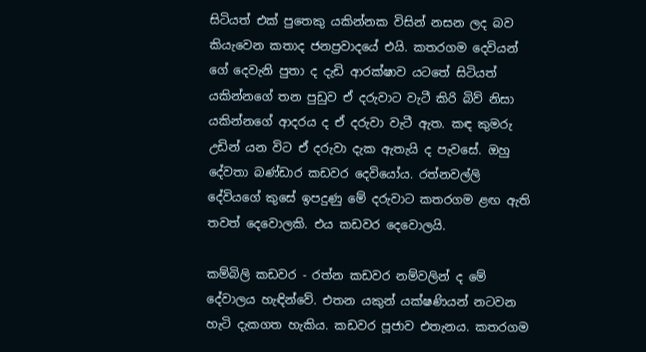සිටියත් එක් පුතෙකු යකින්නක විසින් නසන ලද බව කියැවෙන කතාද ජනප්‍රවාදයේ එයි. කතරගම දෙවියන් ගේ දෙවැනි පුතා ද දැඩි ආරක්ෂාව යටතේ සිටියත් යකින්නගේ තන පුඩුව ඒ දරුවාට වැටී කිරි බිව් නිසා යකින්නගේ ආදරය ද ඒ දරුවා වැටී ඇත. කඳ කුමරු උඩින් යන විට ඒ දරුවා දැක ඇතැයි ද පැවසේ. ඔහු දේවතා බණ්ඩාර කඩවර දෙවියෝය. රත්නවල්ලි දේවියගේ කුසේ ඉපදුණු මේ දරුවාට කතරගම ළඟ ඇති තවත් දෙවොලකි. එය කඩවර දෙවොලයි.

කම්බිලි කඩවර - රත්න කඩවර නම්වලින් ද මේ දේවාලය හැඳින්වේ. එතන යකුන් යක්ෂණියන් නටවන හැටි දැකගත හැකිය. කඩවර පූජාව එතැනය. කතරගම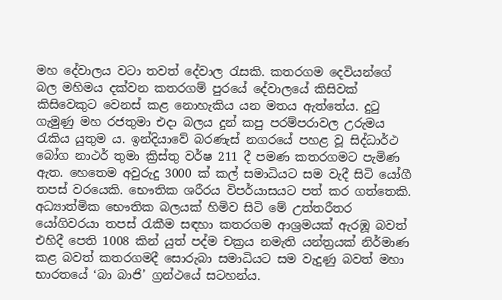මහ දේවාලය වටා තවත් දේවාල රැසකි. කතරගම දෙවියන්ගේ බල මහිමය දක්වන කතරගම් පුරයේ දේවාලයේ කිසිවක් කිසිවෙකුට වෙනස් කළ නොහැකිය යන මතය ඇත්තේය. දුටු ගැමුණු මහ රජතුමා එදා බලය දුන් කපු පරම්පරාවල උරුමය රැකිය යුතුම ය. ඉන්දියාවේ බරණැස් නගරයේ පහළ වූ සිද්ධාර්ථ බෝග නාථර් තුමා ක්‍රිස්තු වර්ෂ 211 දී පමණ කතරගමට පැමිණ ඇත. හෙතෙම අවුරුදු 3000 ක් කල් සමාධියට සම වැදී සිටි යෝගී තපස් වරයෙකි. භෞතික ශරීරය විපර්යාසයට පත් කර ගත්තෙකි. අධ්‍යාත්මික භෞතික බලයක් හිමිව සිටි මේ උත්තරීතර යෝගිවරයා තපස් රැකීම සඳහා කතරගම ආශ්‍රමයක් ඇරඹූ බවත් එහිදී පෙති 1008 කින් යුත් පද්ම චක්‍රය නමැති යන්ත්‍රයක් නිර්මාණ කළ බවත් කතරගමදී සොරුබා සමාධියට සම වැදුණු බවත් මහා භාරතයේ ‘බා බාජි’ ග්‍රන්ථයේ සටහන්ය.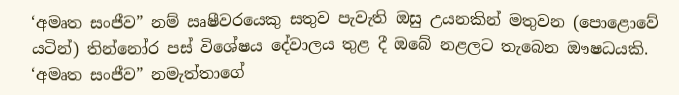‘අමෘත සංජීව” නම් ඍෂීවරයෙකු සතුව පැවැති ඔසු උයනකින් මතුවන (පොළොවේ යටින්) තින්නෝර පස් විශේෂය දේවාලය තුළ දී ඔබේ නළලට තැබෙන ඖෂධයකි. ‘අමෘත සංජීව” නමැත්තාගේ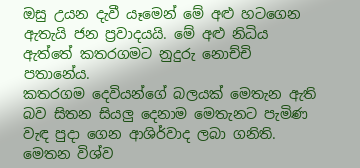ඔසු උයන දැවී යෑමෙන් මේ අළු හටගෙන ඇතැයි ජන ප්‍රවාදයයි. මේ අළු නිධිය ඇත්තේ කතරගමට නුදුරු නොච්චි පතානේය.
කතරගම දෙවියන්ගේ බලයක් මෙතැන ඇති බව සිතන සියලු දෙනාම මෙතැනට පැමිණ වැඳ පුදා ගෙන ආශිර්වාද ලබා ගනිති. මෙතන විශ්ව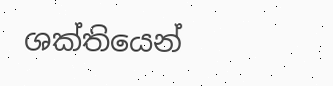ශක්තියෙන්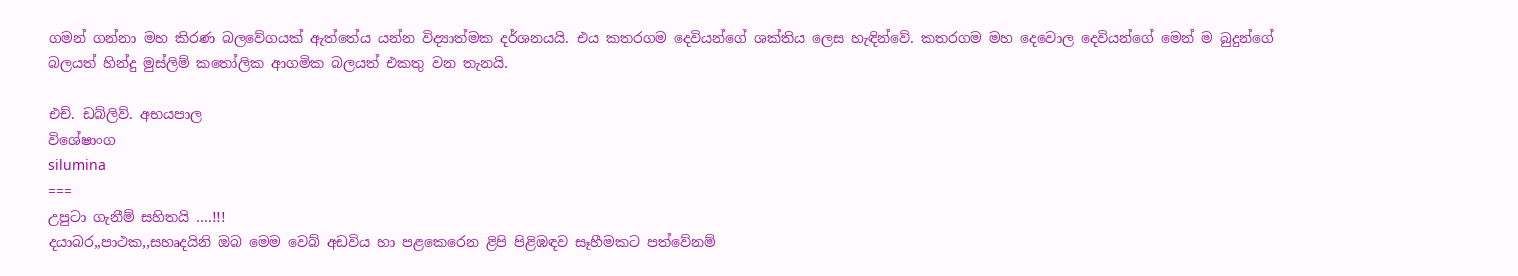ගමන් ගන්නා මහ කිරණ බලවේගයක් ඇත්තේය යන්න විද්‍යාත්මක දර්ශනයයි. එය කතරගම දෙවියන්ගේ ශක්තිය ලෙස හැඳින්වේ. කතරගම මහ දෙවොල දෙවියන්ගේ මෙන් ම බුදුන්ගේ බලයත් හින්දු මුස්ලිම් කතෝලික ආගමික බලයත් එකතු වන තැනයි.

එච්. ඩබ්ලිව්. අභයපාල
විශේෂාංග
silumina
===
උපුටා ගැනීම් සහිතයි ....!!!
දයාබර,,පාථක,,සහෘදයිනි ඔබ මෙම වෙබ් අඩවිය හා පළකෙරෙන ළිපි පිළිඹඳව සෑහීමකට පත්වේනම්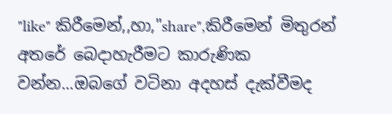"like" කිරීමෙන්,,හා,"share",කිරීමෙන් මිතුරන් අතරේ බෙදාහැරීමට කාරුණික වන්න...ඔබගේ වටිනා අදහස් දැක්වීමද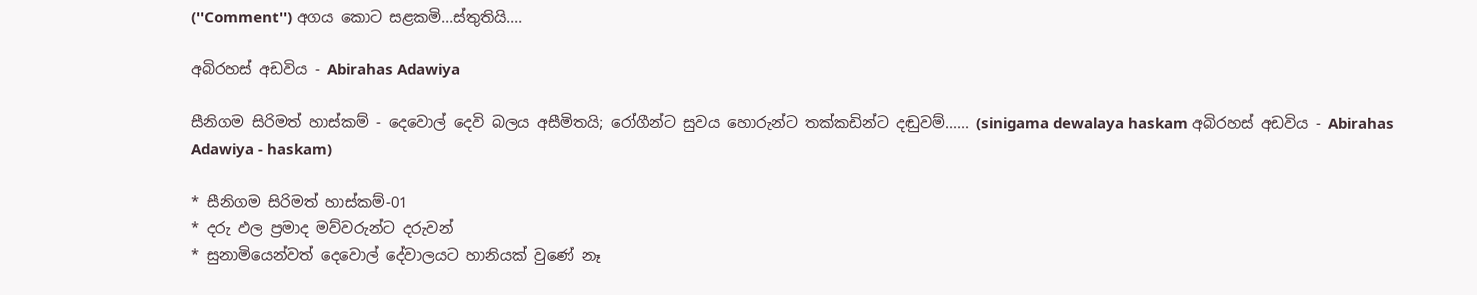(''Comment'') අගය කොට සළකමි...ස්තුතියි....

අබිරහස් අඩවිය - Abirahas Adawiya

සීනිගම සිරිමත් හාස්කම් - දෙවොල් දෙවි බලය අසීමිතයි; රෝගීන්ට සුවය හොරුන්ට තක්කඩින්ට දඬුවම්...... (sinigama dewalaya haskam අබිරහස් අඩවිය - Abirahas Adawiya - haskam)

* සීනිගම සිරිමත් හාස්කම්-01
* දරු ඵල ප්‍රමාද මව්වරුන්ට දරුවන්
* සුනාමියෙන්වත් දෙවොල් දේවාලයට හානියක් වුණේ නෑ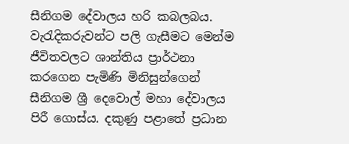සීනිගම දේවාලය හරි කබලබය. වැරැදිකරුවන්ට පලි ගැසීමට මෙන්ම ජීවිතවලට ශාන්තිය ප්‍රාර්ථනා කරගෙන පැමිණි මිනිසුන්ගෙන් සීනිගම ශ්‍රී දෙවොල් මහා දේවාලය පිරී ගොස්ය. දකුණු පළාතේ ප්‍රධාන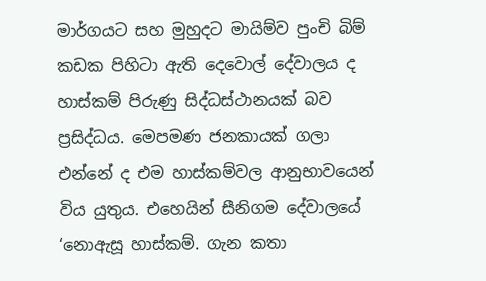මාර්ගයට සහ මුහුදට මායිම්ව පුංචි බිම් කඩක පිහිටා ඇති දෙවොල් දේවාලය ද හාස්කම් පිරුණු සිද්ධස්ථානයක් බව ප්‍රසිද්ධය. මෙපමණ ජනකායක් ගලා එන්නේ ද එම හාස්කම්වල ආනුභාවයෙන් විය යුතුය. එහෙයින් සීනිගම දේවාලයේ ‘නොඇසූ හාස්කම්. ගැන කතා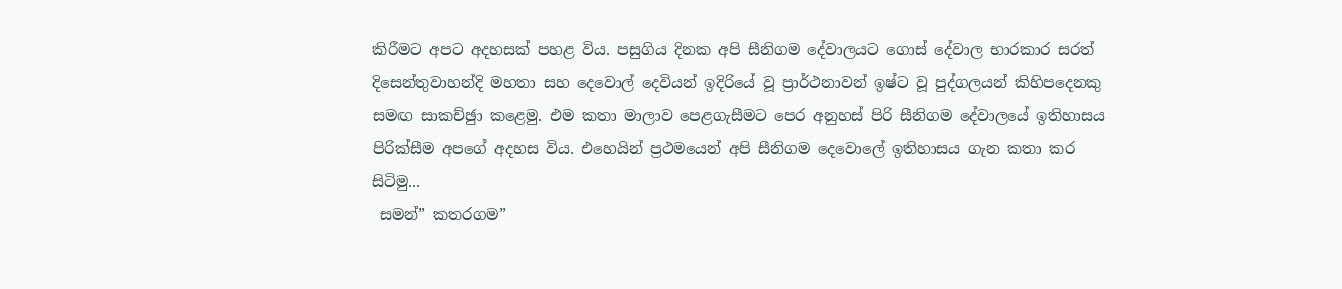කිරීමට අපට අදහසක් පහළ විය. පසුගිය දිනක අපි සීනිගම දේවාලයට ගොස් දේවාල භාරකාර සරත් දිසෙන්තුවාහන්දි මහතා සහ දෙවොල් දෙවියන් ඉදිරියේ වූ ප්‍රාර්ථනාවන් ඉෂ්ට වූ පුද්ගලයන් කිහිපදෙනකු සමඟ සාකච්ඡුා කළෙමු. එම කතා මාලාව පෙළගැසීමට පෙර අනුහස් පිරි සීනිගම දේවාලයේ ඉතිහාසය පිරික්සීම අපගේ අදහස විය. එහෙයින් ප්‍රථමයෙන් අපි සීනිගම දෙවොලේ ඉතිහාසය ගැන කතා කර සිටිමු...
 සමන්” කතරගම”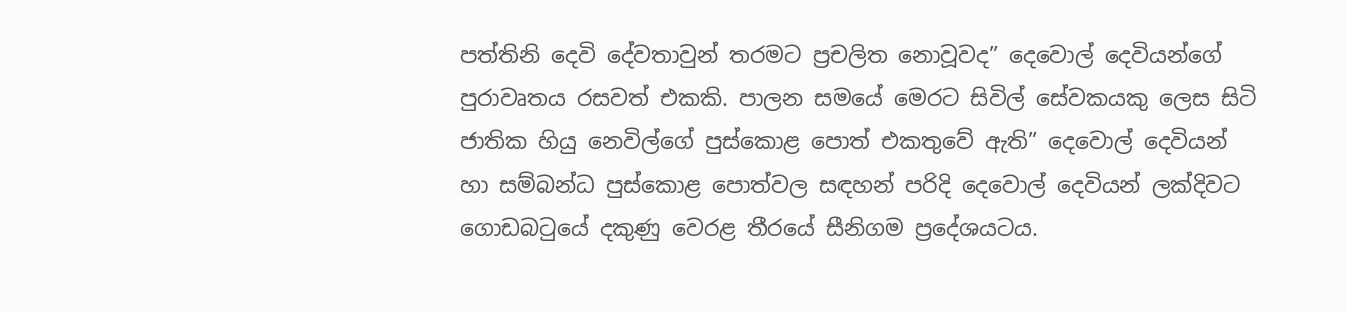පත්තිනි දෙවි දේවතාවුන් තරමට ප්‍රචලිත නොවූවද” දෙවොල් දෙවියන්ගේ පුරාවෘතය රසවත් එකකි. පාලන සමයේ මෙරට සිවිල් සේවකයකු ලෙස සිටි ජාතික හියු නෙවිල්ගේ පුස්කොළ පොත් එකතුවේ ඇති” දෙවොල් දෙවියන් හා සම්බන්ධ පුස්කොළ පොත්වල සඳහන් පරිදි දෙවොල් දෙවියන් ලක්දිවට ගොඩබටුයේ දකුණු වෙරළ තීරයේ සීනිගම ප්‍රදේශයටය.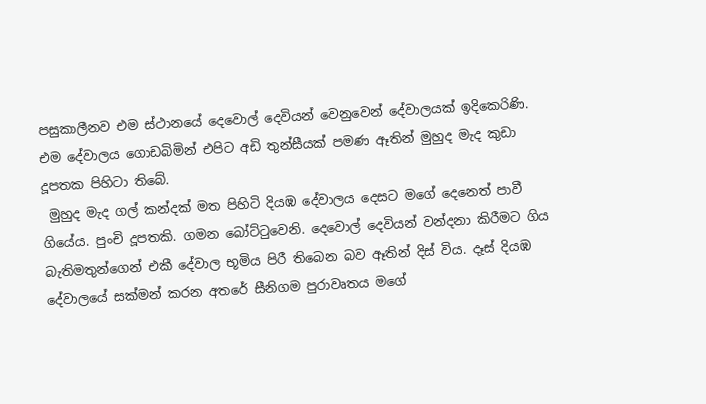පසුකාලීනව එම ස්ථානයේ දෙවොල් දෙවියන් වෙනුවෙන් දේවාලයක් ඉදිකෙරිණි. එම දේවාලය ගොඩබිමින් එපිට අඩි තුන්සීයක් පමණ ඈතින් මුහුද මැද කුඩා දූපතක පිහිටා තිබේ.
 මුහුද මැද ගල් කන්දක් මත පිහිටි දියඹ දේවාලය දෙසට මගේ දෙනෙත් පාවී ගියේය. පුංචි දූපතකි. ගමන බෝට්ටුවෙනි. දෙවොල් දෙවියන් වන්දනා කිරීමට ගිය බැතිමතුන්ගෙන් එකී දේවාල භූමිය පිරී තිබෙන බව ඈතින් දිස් විය. දෑස් දියඹ දේවාලයේ සක්මන් කරන අතරේ සීනිගම පුරාවෘතය මගේ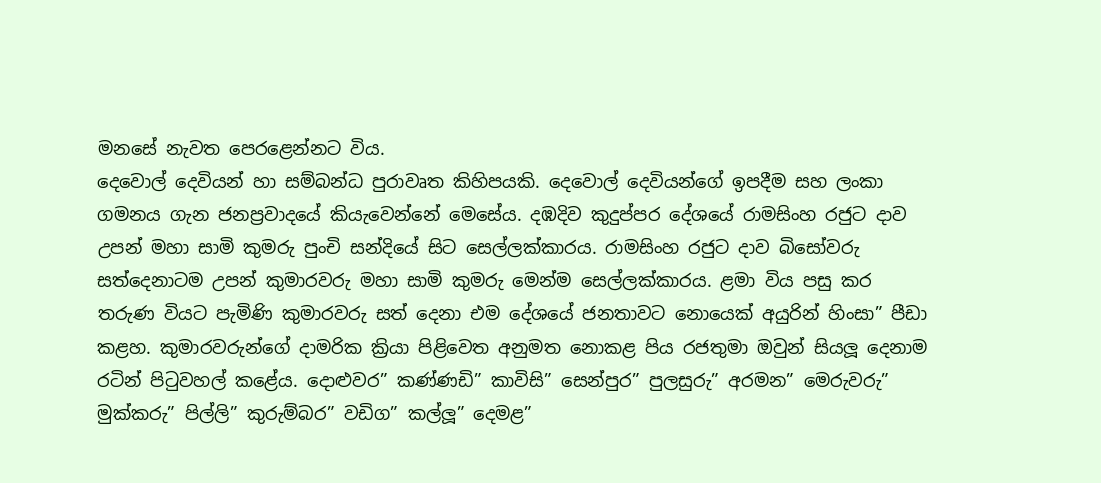මනසේ නැවත පෙරළෙන්නට විය.
දෙවොල් දෙවියන් හා සම්බන්ධ පුරාවෘත කිහිපයකි. දෙවොල් දෙවියන්ගේ ඉපදීම සහ ලංකා ගමනය ගැන ජනප්‍රවාදයේ කියැවෙන්නේ මෙසේය. දඹදිව කුදුප්පර දේශයේ රාමසිංහ රජුට දාව උපන් මහා සාමි කුමරු පුංචි සන්දියේ සිට සෙල්ලක්කාරය. රාමසිංහ රජුට දාව බිසෝවරු සත්දෙනාටම උපන් කුමාරවරු මහා සාමි කුමරු මෙන්ම සෙල්ලක්කාරය. ළමා විය පසු කර තරුණ වියට පැමිණි කුමාරවරු සත් දෙනා එම දේශයේ ජනතාවට නොයෙක් අයුරින් හිංසා” පීඩා කළහ. කුමාරවරුන්ගේ දාමරික ක්‍රියා පිළිවෙත අනුමත නොකළ පිය රජතුමා ඔවුන් සියලූ දෙනාම රටින් පිටුවහල් කළේය. දොළුවර” කණ්ණඩි” කාවිසි” සෙන්පුර” පුලසුරු” අරමන” මෙරුවරු” මුක්කරු” පිල්ලි” කුරුම්බර” වඩිග” කල්ලූ” දෙමළ”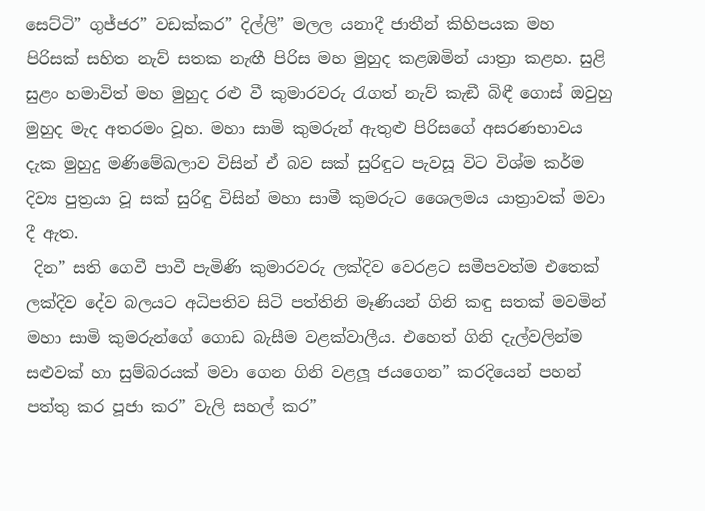සෙට්ටි” ගුජ්ජර” වඩක්කර” දිල්ලි” මලල යනාදී ජාතීන් කිහිපයක මහ පිරිසක් සහිත නැව් සතක නැඟී පිරිස මහ මුහුද කළඹමින් යාත්‍රා කළහ. සුළි සුළං හමාවිත් මහ මුහුද රළු වී කුමාරවරු රැගත් නැව් කැඞී බිඳී ගොස් ඔවුහු මුහුද මැද අතරමං වූහ. මහා සාමි කුමරුන් ඇතුළු පිරිසගේ අසරණභාවය දැක මුහුදු මණිමේඛලාව විසින් ඒ බව සක් සුරිඳුට පැවසූ විට විශ්ම කර්ම දිව්‍ය පුත්‍රයා වූ සක් සුරිඳු විසින් මහා සාමී කුමරුට ශෛලමය යාත්‍රාවක් මවා දී ඇත.
 දින” සති ගෙවී පාවී පැමිණි කුමාරවරු ලක්දිව වෙරළට සමීපවත්ම එතෙක් ලක්දිව දේව බලයට අධිපතිව සිටි පත්තිනි මෑණියන් ගිනි කඳු සතක් මවමින් මහා සාමි කුමරුන්ගේ ගොඩ බැසීම වළක්වාලීය. එහෙත් ගිනි දැල්වලින්ම සළුවක් හා සුම්බරයක් මවා ගෙන ගිනි වළලූ ජයගෙන” කරදියෙන් පහන් පත්තු කර පූජා කර” වැලි සහල් කර”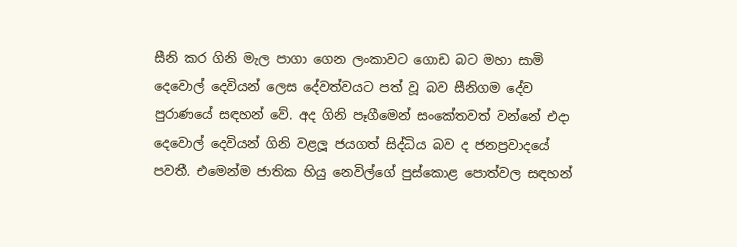සීනි කර ගිනි මැල පාගා ගෙන ලංකාවට ගොඩ බට මහා සාමි දෙවොල් දෙවියන් ලෙස දේවත්වයට පත් වූ බව සීනිගම දේව පුරාණයේ සඳහන් වේ. අද ගිනි පෑගීමෙන් සංකේතවත් වන්නේ එදා දෙවොල් දෙවියන් ගිනි වළලූ ජයගත් සිද්ධිය බව ද ජනප්‍රවාදයේ පවතී. එමෙන්ම ජාතික හියු නෙවිල්ගේ පුස්කොළ පොත්වල සඳහන්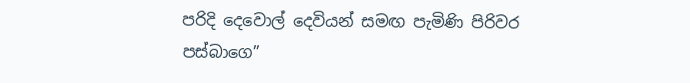පරිදි දෙවොල් දෙවියන් සමඟ පැමිණි පිරිවර පස්බාගෙ”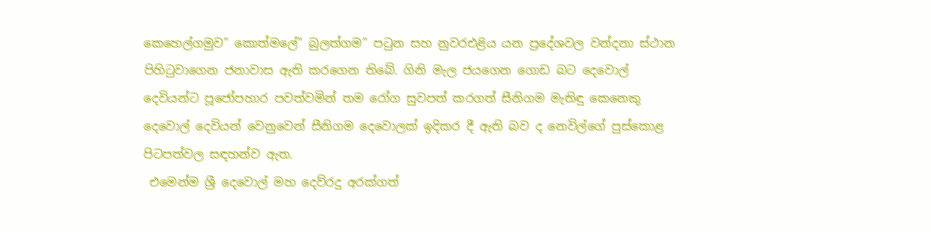කෙහෙල්ගමුව” කොත්මලේ” බුලත්ගම” පටුන සහ නුවරඑළිය යන ප්‍රදේශවල වන්දනා ස්ථාන පිහිටුවාගෙන ජනාවාස ඇති කරගෙන තිබේ. ගිනි මැල ජයගෙන ගොඩ බට දෙවොල් දෙවියන්ට පූජෝපහාර පවත්වමින් තම රෝග සුවපත් කරගත් සීනිගම මැතිඳු කෙනෙකු දෙවොල් දෙවියන් වෙනුවෙන් සීනිගම දෙවොලක් ඉදිකර දී ඇති බව ද නෙවිල්ගේ පුස්කොළ පිටපත්වල සඳහන්ව ඇත.
 එමෙන්ම ශ්‍රී දෙවොල් මහ දෙව්රදු අරක්ගත්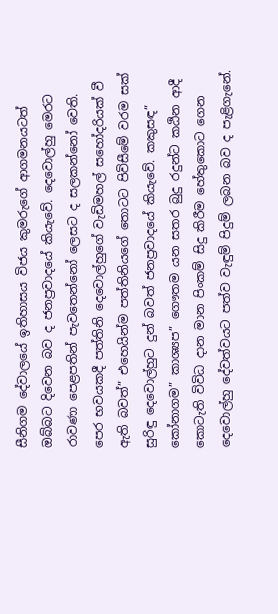සීනිගම දේවාලයේ ඉතිහාසය විජය කුමරුගේ ආගමනයටත් ඔබ්බට දිවෙන බව ද ජනප්‍රවාදයේ කියැවේ. දෙවොල්හු මෙරට රාවණා පෙළපතින් පැවතෙන්නෝ ලෙසට ද සලකන්නෝ වෙති. පෙර භවයකදී පත්තිනි දෙවොල්හුගේ වැඩිමහල් සහෝදරියක් වී ඇති බවත්” එහෙයින්ම පත්තිනියගේ තොටට පිවිසීමේ වරම සක් සුරිඳු දෙවොල්හුට දුන් බවත් ජනප්‍රවාදයේ කියැවේ. කකුසඳ” කෝනාගම” කාශ්‍යප” ගෞතම යන සතර බුදු රදුන්ට කඨින ආදී කොටැති විවිධ දාන මාන පිංකම් සිදු කිරීම හේතුකොට ගෙන දෙවොල්හු දේවත්වයට පත්ව වැඳුම් පිදුම් ලබන බව ද පැළිගැනේ.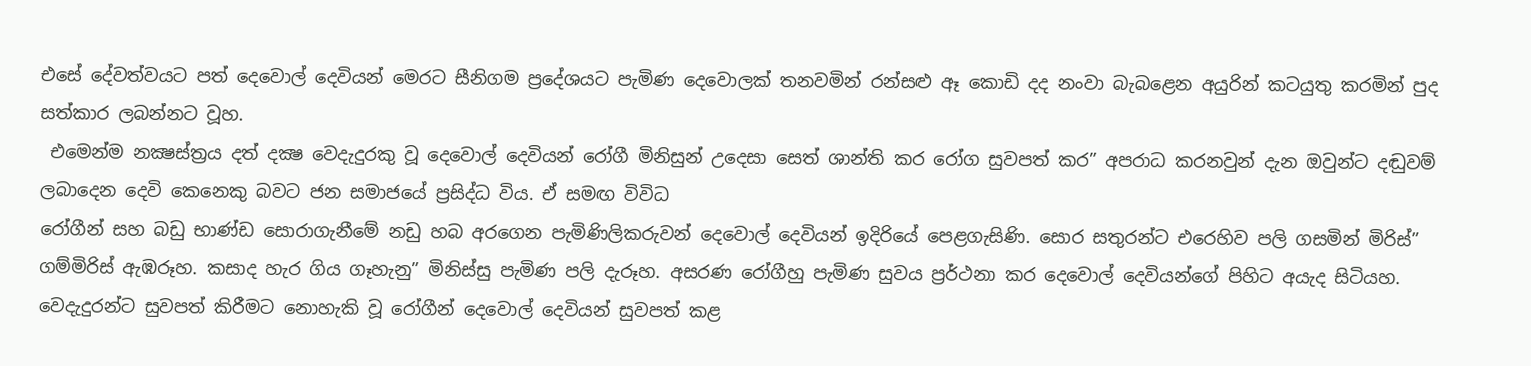එසේ දේවත්වයට පත් දෙවොල් දෙවියන් මෙරට සීනිගම ප්‍රදේශයට පැමිණ දෙවොලක් තනවමින් රන්සළු ඈ කොඩි දද නංවා බැබළෙන අයුරින් කටයුතු කරමින් පුද සත්කාර ලබන්නට වූහ.
 එමෙන්ම නක්‍ෂස්ත්‍රය දත් දක්‍ෂ වෙදැදුරකු වූ දෙවොල් දෙවියන් රෝගී මිනිසුන් උදෙසා සෙත් ශාන්ති කර රෝග සුවපත් කර” අපරාධ කරනවුන් දැන ඔවුන්ට දඬුවම් ලබාදෙන දෙවි කෙනෙකු බවට ජන සමාජයේ ප්‍රසිද්ධ විය. ඒ සමඟ විවිධ
රෝගීන් සහ බඩු භාණ්ඩ සොරාගැනීමේ නඩු හබ අරගෙන පැමිණිලිකරුවන් දෙවොල් දෙවියන් ඉදිරියේ පෙළගැසිණි. සොර සතුරන්ට එරෙහිව පලි ගසමින් මිරිස්” ගම්මිරිස් ඇඹරූහ. කසාද හැර ගිය ගෑහැනු” මිනිස්සු පැමිණ පලි දැරූහ. අසරණ රෝගීහු පැමිණ සුවය ප්‍රර්ථනා කර දෙවොල් දෙවියන්ගේ පිහිට අයැද සිටියහ. වෙදැදුරන්ට සුවපත් කිරීමට නොහැකි වූ රෝගීන් දෙවොල් දෙවියන් සුවපත් කළ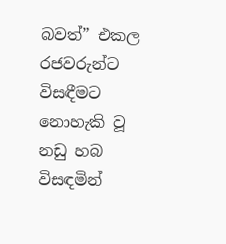බවත්” එකල රජවරුන්ට විසඳීමට නොහැකි වූ නඩු හබ විසඳමින්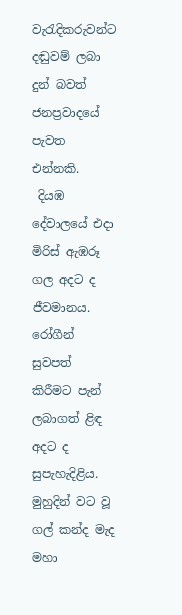වැරැදිකරුවන්ට දඬුවම් ලබා දුන් බවත් ජනප්‍රවාදයේ පැවත එන්නකි.
 දියඹ දේවාලයේ එදා මිරිස් ඇඹරූ ගල අදට ද ජීවමානය. රෝගීන් සුවපත් කිරීමට පැන් ලබාගත් ළිඳ අදට ද සුපැහැදිළිය. මුහුදින් වට වූ ගල් කන්ද මැද මහා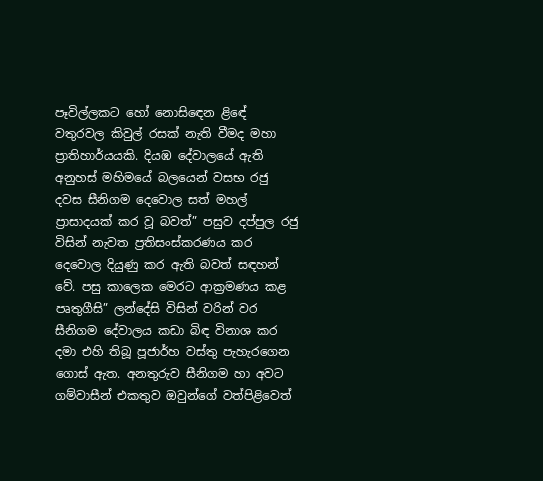පෑවිල්ලකට හෝ නොසිඳෙන ළිඳේ වතුරවල කිවුල් රසක් නැති වීමද මහා ප්‍රාතිහාර්යයකි. දියඹ දේවාලයේ ඇති අනුහස් මහිමයේ බලයෙන් වසභ රජු දවස සීනිගම දෙවොල සත් මහල් ප්‍රාසාදයක් කර වූ බවත්” පසුව දප්පුල රජු විසින් නැවත ප්‍රතිසංස්කරණය කර දෙවොල දියුණු කර ඇති බවත් සඳහන් වේ. පසු කාලෙක මෙරට ආක්‍රමණය කළ පෘතුගීසි” ලන්දේසි විසින් වරින් වර සීනිගම දේවාලය කඩා බිඳ විනාශ කර දමා එහි තිබූ පූජාර්හ වස්තු පැහැරගෙන ගොස් ඇත. අනතුරුව සීනිගම හා අවට ගම්වාසීන් එකතුව ඔවුන්ගේ වත්පිළිවෙත්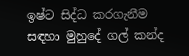ඉෂ්ට සිද්ධ කරගැනීම සඳහා මුහුදේ ගල් කන්ද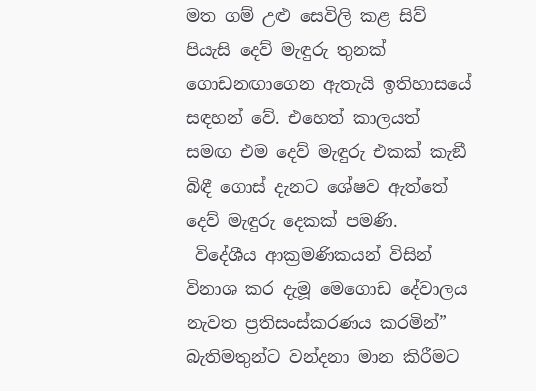මත ගම් උළු සෙවිලි කළ සිව් පියැසි දෙව් මැඳුරු තුනක් ගොඩනඟාගෙන ඇතැයි ඉතිහාසයේ සඳහන් වේ. එහෙත් කාලයත් සමඟ එම දෙව් මැඳුරු එකක් කැඞී බිඳී ගොස් දැනට ශේෂව ඇත්තේ දෙව් මැඳුරු දෙකක් පමණි.
 විදේශීය ආක්‍රමණිකයන් විසින් විනාශ කර දැමූ මෙගොඩ දේවාලය නැවත ප්‍රතිසංස්කරණය කරමින්” බැතිමතුන්ට වන්දනා මාන කිරීමට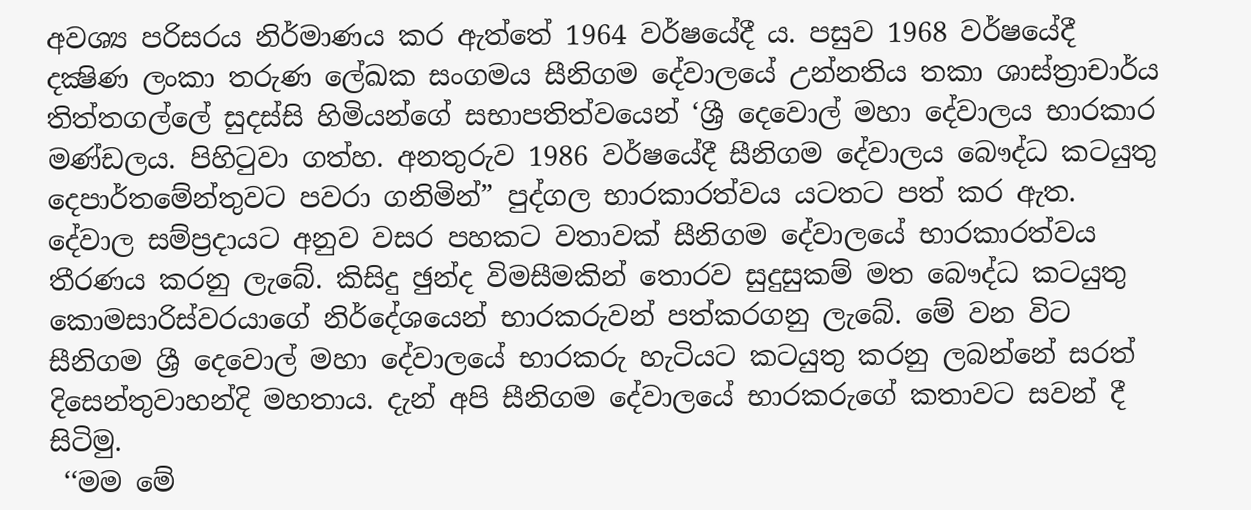අවශ්‍ය පරිසරය නිර්මාණය කර ඇත්තේ 1964 වර්ෂයේදී ය. පසුව 1968 වර්ෂයේදී දක්‍ෂිණ ලංකා තරුණ ලේඛක සංගමය සීනිගම දේවාලයේ උන්නතිය තකා ශාස්ත්‍රාචාර්ය තිත්තගල්ලේ සුදස්සි හිමියන්ගේ සභාපතිත්වයෙන් ‘ශ්‍රී දෙවොල් මහා දේවාලය භාරකාර මණ්ඩලය. පිහිටුවා ගත්හ. අනතුරුව 1986 වර්ෂයේදී සීනිගම දේවාලය බෞද්ධ කටයුතු දෙපාර්තමේන්තුවට පවරා ගනිමින්” පුද්ගල භාරකාරත්වය යටතට පත් කර ඇත. දේවාල සම්ප්‍රදායට අනුව වසර පහකට වතාවක් සීනිගම දේවාලයේ භාරකාරත්වය තීරණය කරනු ලැබේ. කිසිදු ඡුන්ද විමසීමකින් තොරව සුදුසුකම් මත බෞද්ධ කටයුතු කොමසාරිස්වරයාගේ නිර්දේශයෙන් භාරකරුවන් පත්කරගනු ලැබේ. මේ වන විට සීනිගම ශ්‍රී දෙවොල් මහා දේවාලයේ භාරකරු හැටියට කටයුතු කරනු ලබන්නේ සරත් දිසෙන්තුවාහන්දි මහතාය. දැන් අපි සීනිගම දේවාලයේ භාරකරුගේ කතාවට සවන් දී සිටිමු.
 ‘‘මම මේ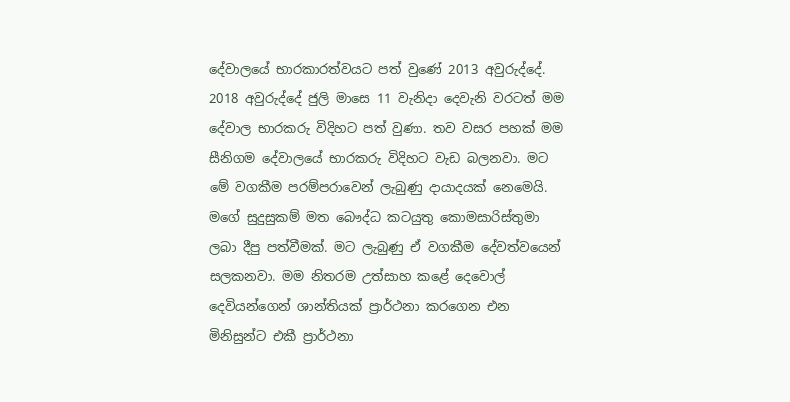දේවාලයේ භාරකාරත්වයට පත් වුණේ 2013 අවුරුද්දේ. 2018 අවුරුද්දේ ජුලි මාසෙ 11 වැනිදා දෙවැනි වරටත් මම දේවාල භාරකරු විදිහට පත් වුණා. තව වසර පහක් මම සීනිගම දේවාලයේ භාරකරු විදිහට වැඩ බලනවා. මට මේ වගකීම පරම්පරාවෙන් ලැබුණු දායාදයක් නෙමෙයි. මගේ සුදුසුකම් මත බෞද්ධ කටයුතු කොමසාරිස්තුමා ලබා දීපු පත්වීමක්. මට ලැබුණු ඒ වගකීම දේවත්වයෙන් සලකනවා. මම නිතරම උත්සාහ කළේ දෙවොල් දෙවියන්ගෙන් ශාන්තියක් ප්‍රාර්ථනා කරගෙන එන මිනිසුන්ට එකී ප්‍රාර්ථනා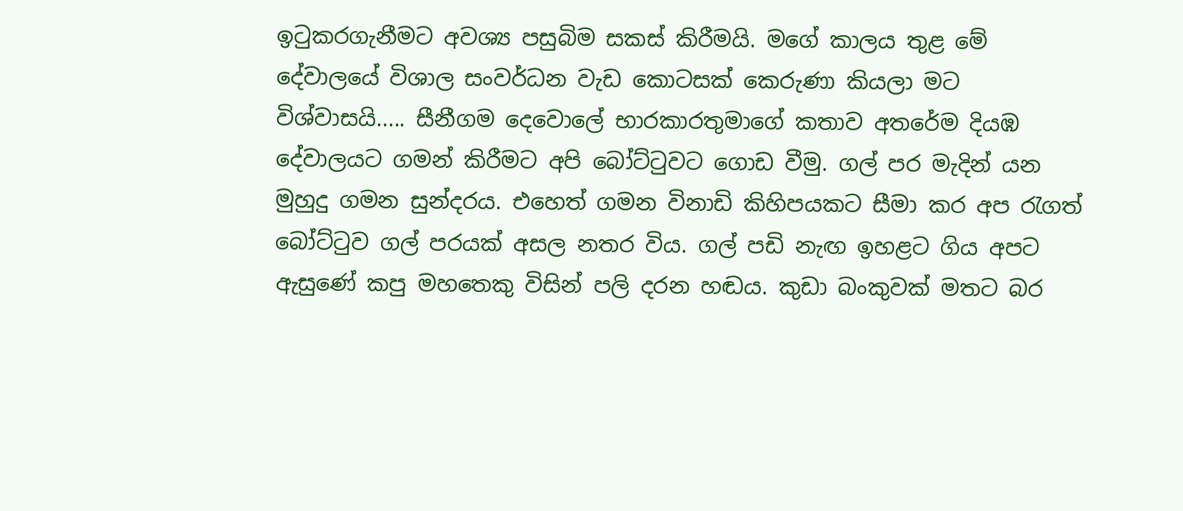ඉටුකරගැනීමට අවශ්‍ය පසුබිම සකස් කිරීමයි. මගේ කාලය තුළ මේ දේවාලයේ විශාල සංවර්ධන වැඩ කොටසක් කෙරුණා කියලා මට විශ්වාසයි..... සීනීගම දෙවොලේ භාරකාරතුමාගේ කතාව අතරේම දියඹ දේවාලයට ගමන් කිරීමට අපි බෝට්ටුවට ගොඩ වීමු. ගල් පර මැදින් යන මුහුදු ගමන සුන්දරය. එහෙත් ගමන විනාඩි කිහිපයකට සීමා කර අප රැගත් බෝට්ටුව ගල් පරයක් අසල නතර විය. ගල් පඩි නැඟ ඉහළට ගිය අපට ඇසුණේ කපු මහතෙකු විසින් පලි දරන හඬය. කුඩා බංකුවක් මතට බර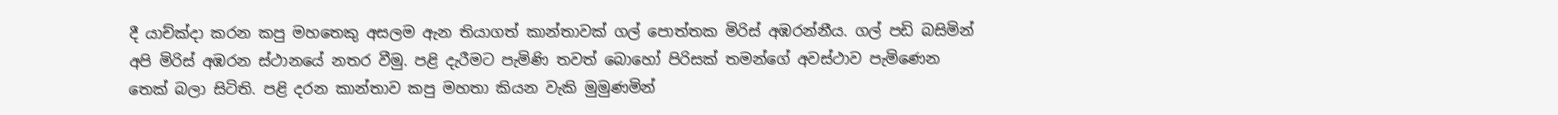දී යාච්ක්‍දා කරන කපු මහතෙකු අසලම ඇන තියාගත් කාන්තාවක් ගල් පොත්තක මිරිස් අඹරන්නීය. ගල් පඩි බසිමින් අපි මිරිස් අඹරන ස්ථානයේ නතර වීමු. පළි දැරීමට පැමිණි තවත් බොහෝ පිරිසක් තමන්ගේ අවස්ථාව පැමිණෙන තෙක් බලා සිටිති. පළි දරන කාන්තාව කපු මහතා කියන වැකි මුමුණමින්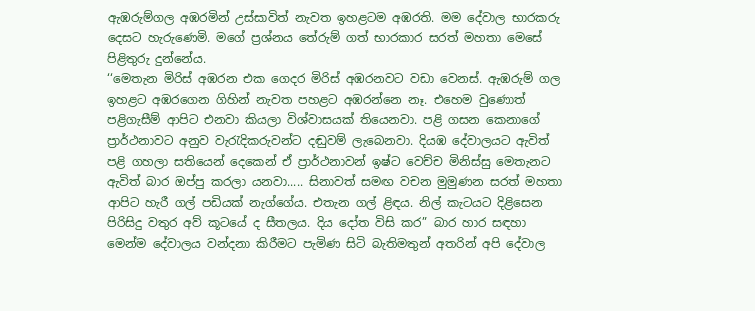ඇඹරුම්ගල අඹරමින් උස්සාවිත් නැවත ඉහළටම අඹරති. මම දේවාල භාරකරු දෙසට හැරුණෙමි. මගේ ප්‍රශ්නය තේරුම් ගත් භාරකාර සරත් මහතා මෙසේ පිළිතුරු දුන්නේය.
‘‘මෙතැන මිරිස් අඹරන එක ගෙදර මිරිස් අඹරනවට වඩා වෙනස්. ඇඹරුම් ගල ඉහළට අඹරගෙන ගිහින් නැවත පහළට අඹරන්නෙ නෑ. එහෙම වුණොත් පළිගැසීම් ආපිට එනවා කියලා විශ්වාසයක් තියෙනවා. පළි ගසන කෙනාගේ ප්‍රාර්ථනාවට අනුව වැරැදිකරුවන්ට දඬුවම් ලැබෙනවා. දියඹ දේවාලයට ඇවිත් පළි ගහලා සතියෙන් දෙකෙන් ඒ ප්‍රාර්ථනාවන් ඉෂ්ට වෙච්ච මිනිස්සු මෙතැනට ඇවිත් බාර ඔප්පු කරලා යනවා..... සිනාවත් සමඟ වචන මුමුණන සරත් මහතා ආපිට හැරී ගල් පඩියක් නැග්ගේය. එතැන ගල් ළිඳය. නිල් කැටයට දිළිසෙන පිරිසිදු වතුර අව් කූටයේ ද සීතලය. දිය දෝත විසි කර” බාර හාර සඳහා මෙන්ම දේවාලය වන්දනා කිරීමට පැමිණ සිටි බැතිමතුන් අතරින් අපි දේවාල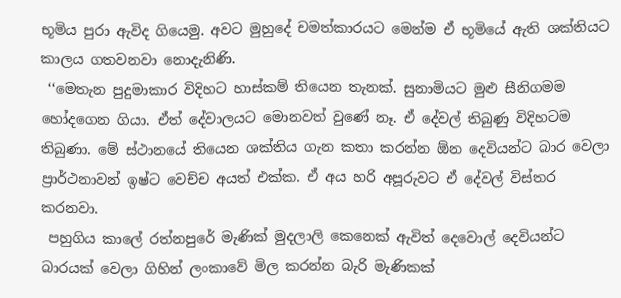භූමිය පුරා ඇවිද ගියෙමු. අවට මුහුදේ චමත්කාරයට මෙන්ම ඒ භූමියේ ඇති ශක්තියට කාලය ගතවනවා නොදැනිණි.
 ‘‘මෙතැන පුදුමාකාර විදිහට හාස්කම් තියෙන තැනක්. සුනාමියට මුළු සීනිගමම හෝදගෙන ගියා. ඒත් දේවාලයට මොනවත් වුණේ නෑ. ඒ දේවල් තිබුණු විදිහටම තිබුණා. මේ ස්ථානයේ තියෙන ශක්තිය ගැන කතා කරන්න ඕන දෙවියන්ට බාර වෙලා ප්‍රාර්ථනාවන් ඉෂ්ට වෙච්ච අයත් එක්ක. ඒ අය හරි අපූරුවට ඒ දේවල් විස්තර කරනවා.
 පහුගිය කාලේ රත්නපුරේ මැණික් මුදලාලි කෙනෙක් ඇවිත් දෙවොල් දෙවියන්ට බාරයක් වෙලා ගිහින් ලංකාවේ මිල කරන්න බැරි මැණිකක්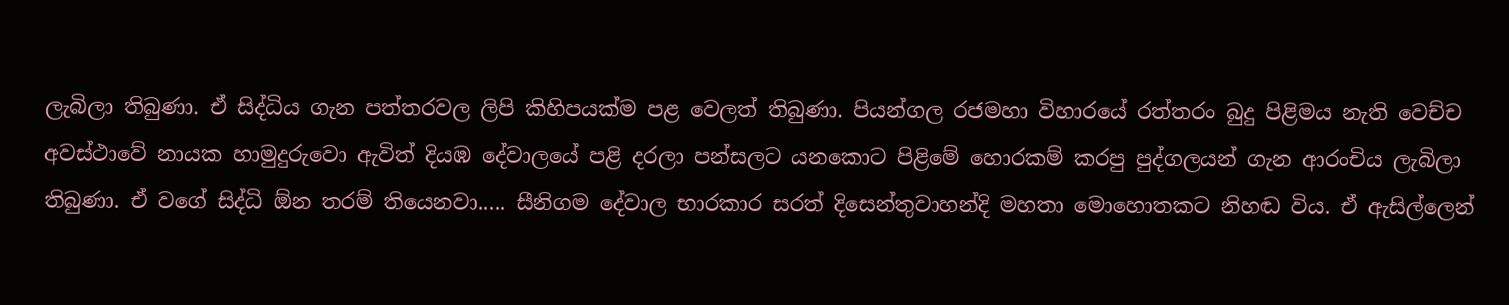ලැබිලා තිබුණා. ඒ සිද්ධිය ගැන පත්තරවල ලිපි කිහිපයක්ම පළ වෙලත් තිබුණා. පියන්ගල රජමහා විහාරයේ රත්තරං බුදු පිළිමය නැති වෙච්ච අවස්ථාවේ නායක හාමුදුරුවො ඇවිත් දියඹ දේවාලයේ පළි දරලා පන්සලට යනකොට පිළිමේ හොරකම් කරපු පුද්ගලයන් ගැන ආරංචිය ලැබිලා තිබුණා. ඒ වගේ සිද්ධි ඕන තරම් තියෙනවා..... සීනිගම දේවාල භාරකාර සරත් දිසෙන්තුවාහන්දි මහතා මොහොතකට නිහඬ විය. ඒ ඇසිල්ලෙන්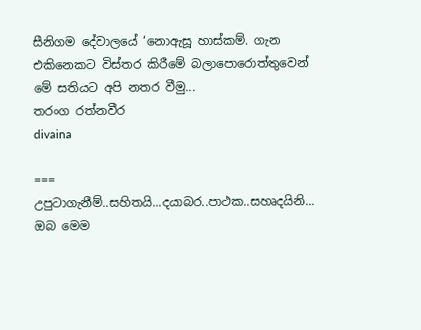සීනිගම දේවාලයේ ‘නොඇසූ හාස්කම්. ගැන එකිනෙකට විස්තර කිරීමේ බලාපොරොත්තුවෙන් මේ සතියට අපි නතර වීමු...
තරංග රත්නවීර
divaina

===
උපුටාගැනීම්..සහිතයි...දයාබර..පාථක..සහෘදයිනි... ඔබ මෙම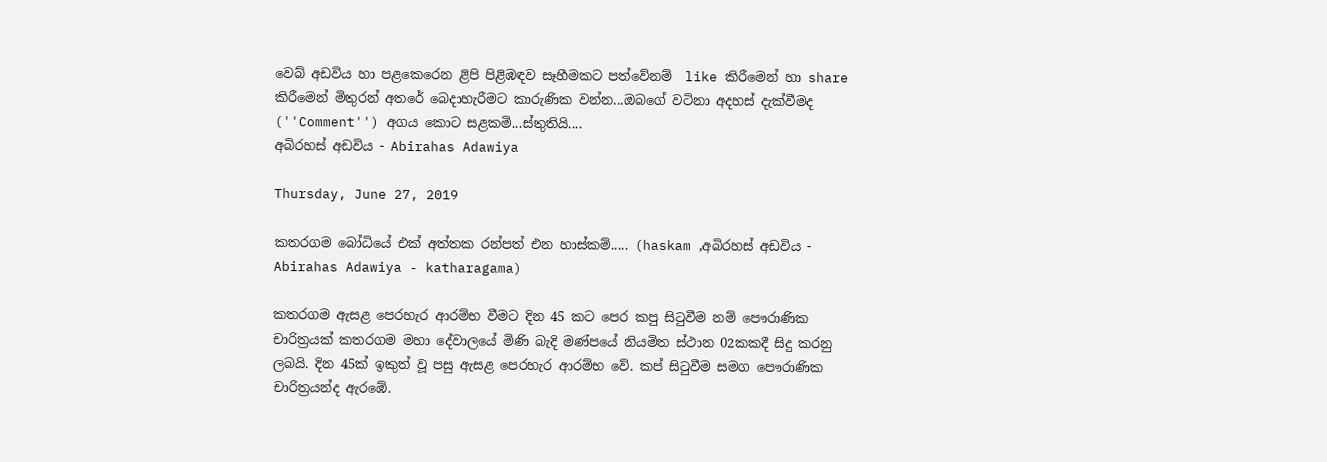වෙබ් අඩවිය හා පළකෙරෙන ළිපි පිළිඹඳව සෑහීමකට පත්වේනම්  like කිරීමෙන් හා share කිරීමෙන් මිතුරන් අතරේ බෙදාහැරීමට කාරුණික වන්න...ඔබගේ වටිනා අදහස් දැක්වීමද (''Comment'') අගය කොට සළකමි...ස්තුතියි....
අබිරහස් අඩවිය - Abirahas Adawiya

Thursday, June 27, 2019

කතරගම බෝධියේ එක් අත්තක රන්පත් එන හාස්කම්..... (haskam ,අබිරහස් අඩවිය - Abirahas Adawiya - katharagama)

කතරගම ඇසළ පෙරහැර ආරම්භ වීමට දින 45 කට පෙර කපු සිටුවීම නම් පෞරාණික චාරිත්‍රයක් කතරගම මහා දේවාලයේ මිණි බැදි මණ්පයේ නියමිත ස්ථාන 02කකදී සිදු කරනු ලබයි. දින 45ක් ඉකුත් වූ පසු ඇසළ පෙරහැර ආරම්භ වේ. කප් සිටුවීම සමග පෞරාණික චාරිත්‍රයන්ද ඇරඹේ.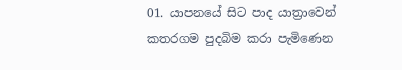01. යාපනයේ සිට පාද යාත්‍රාවෙන් කතරගම පුදබිම කරා පැමිණෙන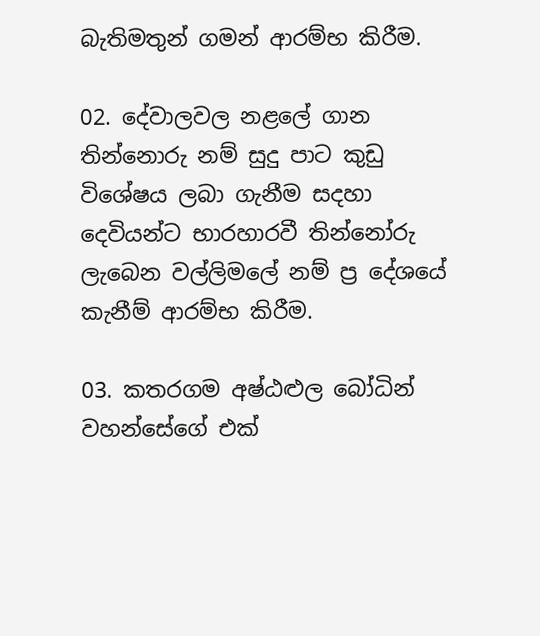බැතිමතුන් ගමන් ආරම්භ කිරීම.

02. දේවාලවල නළලේ ගාන තින්නොරු නම් සුදු පාට කුඩු විශේෂය ලබා ගැනීම සදහා දෙවියන්ට භාරහාරවී තින්නෝරු ලැබෙන වල්ලිමලේ නම් ප්‍ර දේශයේ කැනීම් ආරම්භ කිරීම.

03. කතරගම අෂ්ඨළුල බෝධින් වහන්සේගේ එක්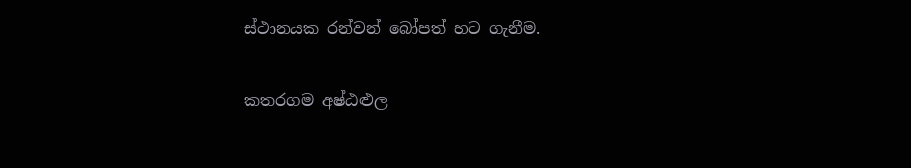ස්ථානයක රන්වන් බෝපත් හට ගැනීම.

කතරගම අෂ්ඨළුල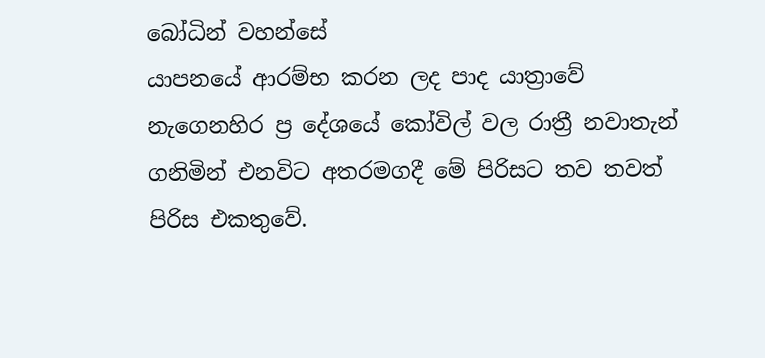බෝධින් වහන්සේ
යාපනයේ ආරම්භ කරන ලද පාද යාත්‍රාවේ නැගෙනහිර ප්‍ර දේශයේ කෝවිල් වල රාත්‍රී නවාතැන් ගනිමින් එනවිට අතරමගදී මේ පිරිසට තව තවත් පිරිස එකතුවේ.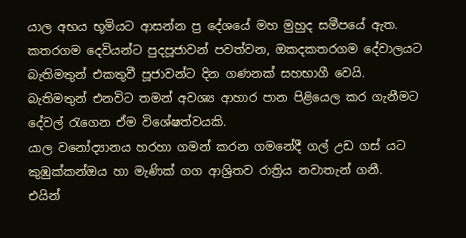යාල අභය භූමියට ආසන්න ප්‍ර දේශයේ මහ මුහුද සමීපයේ ඇත. කතරගම දෙවියන්ට පුදපූජාවන් පවත්වන, ඔකදකතරගම දේවාලයට බැතිමතුන් එකතුවී පූජාවන්ට දින ගණනක් සහභාගී වෙයි. බැතිමතුන් එනවිට තමන් අවශ්‍ය ආහාර පාන පිළියෙල කර ගැනීමට දේවල් රැගෙන ඒම විශේෂත්වයකි.
යාල වනෝද්‍යානය හරහා ගමන් කරන ගමනේදී ගල් උඩ ගස් යට කුඹුක්කන්ඔය හා මැණික් ගග ආශ්‍රිතව රාත්‍රිය නවාතැන් ගනී.
එයින්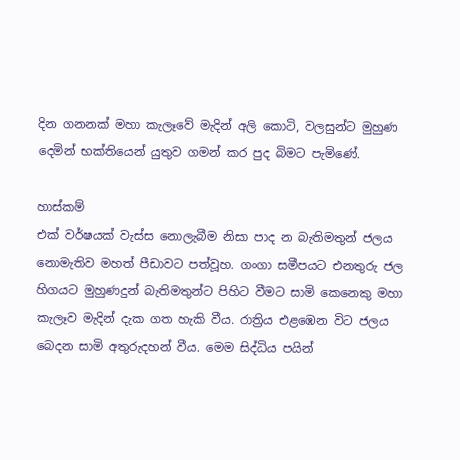දින ගනනක් මහා කැලෑවේ මැදින් අලි කොටි, වලසුන්ට මුහුණ දෙමින් භක්තියෙන් යුතුව ගමන් කර පුද බිමට පැමිණේ.

හාස්කම්
එක් වර්ෂයක් වැස්ස නොලැබීම නිසා පාද න බැතිමතුන් ජලය නොමැතිව මහත් පීඩාවට පත්වූහ. ගංගා සමීපයට එනතුරු ජල හිගයට මුහුණදුන් බැතිමතුන්ට පිහිට වීමට සාමි කෙනෙකු මහා කැලෑව මැදින් දැක ගත හැකි වීය. රාත්‍රිය එළඹෙන විට ජලය බෙදන සාමි අතුරුදහන් වීය. මෙම සිද්ධිය පයින්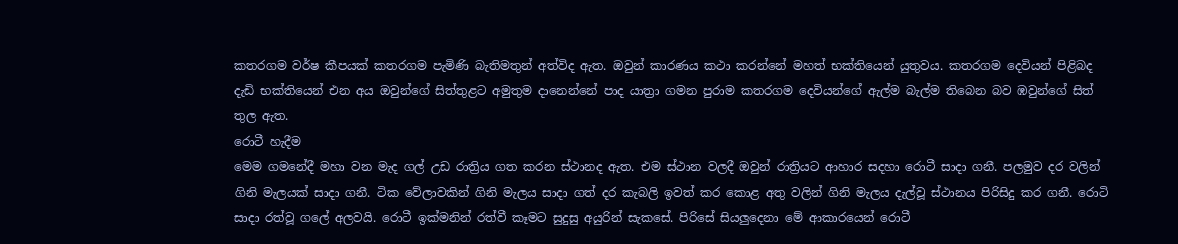කතරගම වර්ෂ කීපයක් කතරගම පැමිණි බැතිමතුන් අත්විද ඇත. ඔවුන් කාරණය කථා කරන්නේ මහත් භක්තියෙන් යුතුවය. කතරගම දෙවියන් පිළිබද දැඩි භක්තියෙන් එන අය ඔවුන්ගේ සිත්තුළට අමුතුම දානෙන්නේ පාද යාත්‍රා ගමන පුරාම කතරගම දෙවියන්ගේ ඇල්ම බැල්ම තිබෙන බව ඹවුන්ගේ සිත් තුල ඇත.
රොටී හැදීම
මෙම ගමනේදී මහා වන මැද ගල් උඩ රාත්‍රිය ගත කරන ස්ථානද ඇත. එම ස්ථාන වලදී ඔවුන් රාත්‍රියට ආහාර සදහා රොටී සාදා ගනී. පලමුව දර වලින් ගිනි මැලයක් සාදා ගනී. ටික වේලාවකින් ගිනි මැලය සාදා ගත් දර කැබලි ඉවත් කර කොළ අතු වලින් ගිනි මැලය දැල්වූ ස්ථානය පිරිසිදු කර ගනී. රොටි සාදා රත්වූ ගලේ අලවයි. රොටී ඉක්මනින් රත්වී කෑමට සුදුසු අයුරින් සැකසේ. පිරිසේ සියලුදෙනා මේ ආකාරයෙන් රොටී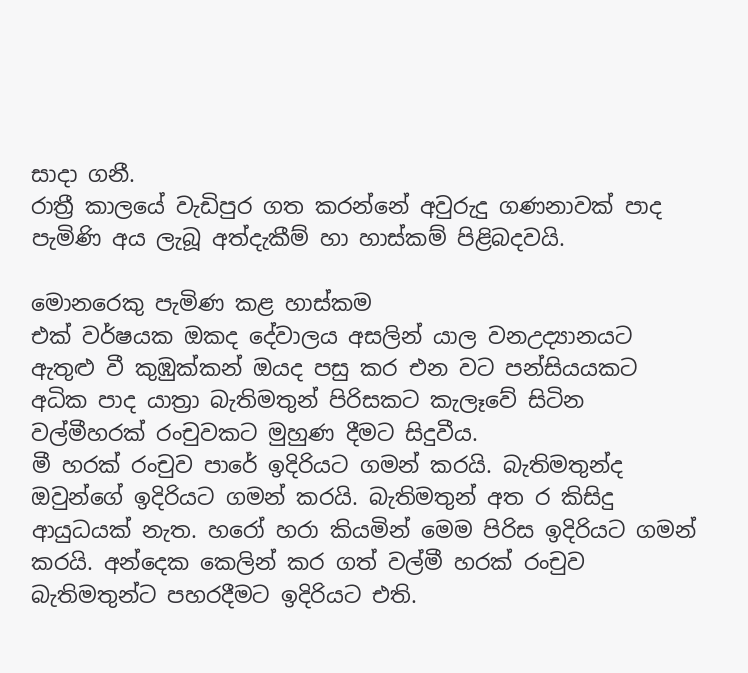සාදා ගනී.
රාත්‍රී කාලයේ වැඩිපුර ගත කරන්නේ අවුරුදු ගණනාවක් පාද පැමිණි අය ලැබූ අත්දැකීම් හා හාස්කම් පිළිබදවයි.

මොන‍රෙකු පැමිණ කළ හාස්කම
එක් වර්ෂයක ඔකද දේවාලය අසලින් යාල වනඋද්‍යානයට ඇතුළු වී කුඹුක්කන් ඔයද පසු කර එන වට පන්සියයකට අධික පාද යාත්‍රා බැතිමතුන් පිරිසකට කැලෑවේ සිටින වල්මීහරක් රංචුවකට මුහුණ දීමට සිදුවීය.
මී හරක් රංචුව පාරේ ඉදිරියට ගමන් කරයි. බැතිමතුන්ද ඔවුන්ගේ ඉදිරියට ගමන් කරයි. බැතිමතුන් අත ර කිසිදු ආයුධයක් නැත. හරෝ හරා කියමින් මෙම පිරිස ඉදිරියට ගමන් කරයි. අන්දෙක කෙලින් කර ගත් වල්මී හරක් රංචුව බැතිමතුන්ට පහරදීමට ඉදිරියට එති.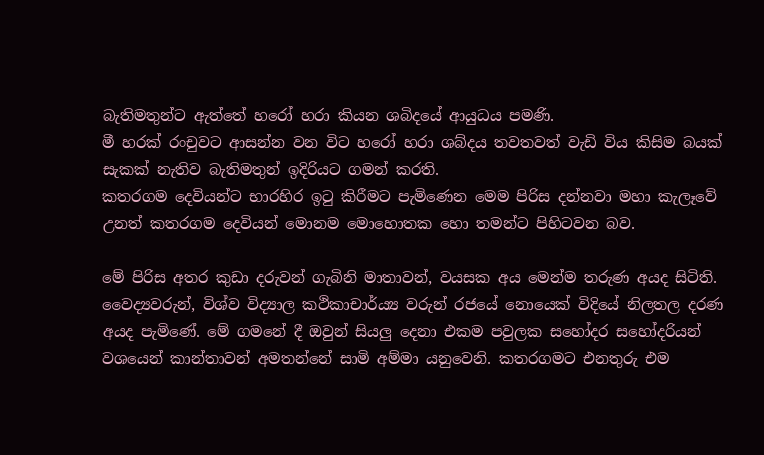බැතිමතුන්ට ඇත්තේ හරෝ හරා කියන ශබිදයේ ආයුධය පමණි.
මී හරක් රංචුවට ආසන්න වන විට හරෝ හරා ශබ්දය තවතවත් වැඩි විය කිසිම බයක් සැකක් නැතිව බැතිමතුන් ඉදිරියට ගමන් කරති.
කතරගම දෙවියන්ට භාරහිර ඉටු කිරීමට පැමිණෙන මෙම පිරිස දන්නවා මහා කැලෑවේ උනත් කතරගම දෙවියන් මොනම මොහොතක හො තමන්ට පිහිටවන බව.

මේ පිරිස අතර කුඩා දරුවන් ගැබිනි මාතාවන්, වයසක අය මෙන්ම තරුණ අයද සිටිති.
වෛද්‍යවරුන්, විශ්ව විද්‍යාල කථිකාචාර්ය්‍ය වරුන් රජයේ නොයෙක් විදියේ නිලතල දරණ අයද පැමිණේ. මේ ගමනේ දී ඔවුන් සියලු දෙනා එකම පවුලක සහෝදර සහෝදරියන් වශයෙන් කාන්තාවන් අමතන්නේ සාමි අම්මා යනුවෙනි. කතරගමට එනතුරු එම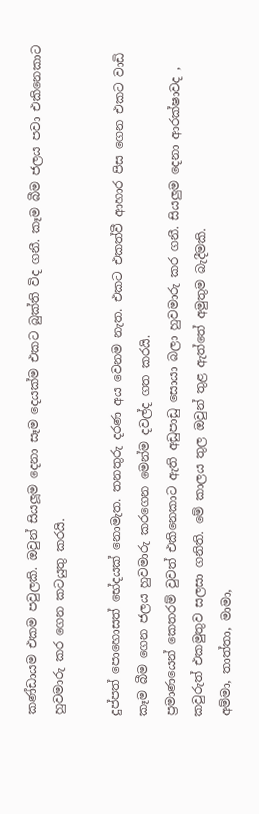කණ්ඩායම එකම පවුලකි. ඔවුන් සියලූම දෙනා සෑම දෙයක්ම එකට බුක්ති විද ගනී. කෑම බීම ජලය පවා එකිනෙකාට හුවමාරු කර ගෙන කටයුතු කරයි.

දුප්පත් පොහොසත් භේදයක් නොමැත. තනතුරු දරණ අය වෙනම නැත. එකට එකත්වී ආහාර පිස ගෙන එකට වාඩි කෑම බීම ගෙන ජලය හුවමාරු කරගෙන මෙන්ම දවල්ද ගත කරයි.
ප්‍රමාණයෙන් කෙතරම් වුවත් එකිනෙකාට ඇති අඩුපාඩු සොයා බලා හුවමාරු කර ගනී. සියලුම දෙනා ආරක්ෂාවද , කවුරුත් එකමුතුව සලසා ගනිති. මේ කාලය තුල ඔවුන් තුළ ඇත්තේ අමුතුම බැදීමකි.
අම්මා, තාත්තා, මාමා,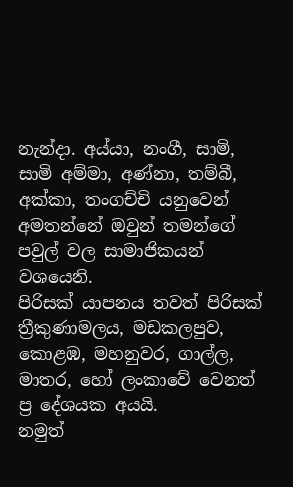නැන්දා. අය්යා, නංගී, සාමි, සාමි අම්මා, අණ්නා, තම්බී, අක්කා, තංගච්චි යනුවෙන් අමතන්නේ ඔවුන් තමන්ගේ පවුල් වල සාමාජිකයන් වශයෙනි.
පිරිසක් යාපනය තවත් පිරිසක් ත්‍රීකුණාමලය, මඩකලපුව, කොළඹ, මහනුවර, ගාල්ල, මාතර, හෝ ලංකාවේ වෙනත් ප්‍ර දේශයක අයයි.
නමුත්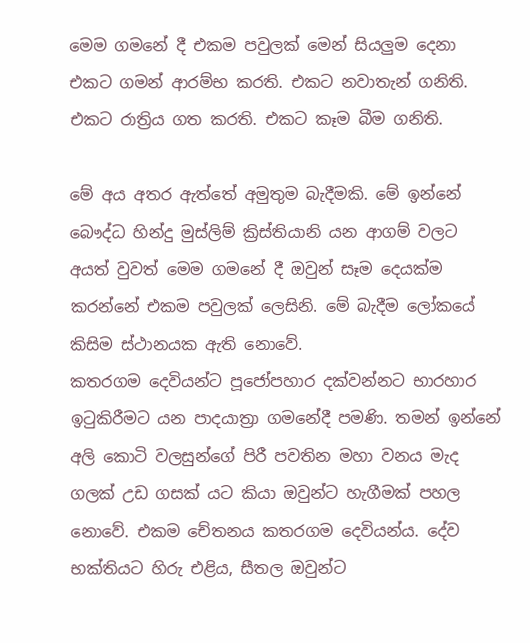මෙම ගමනේ දී එකම පවුලක් මෙන් සියලුම දෙනා එකට ගමන් ආරම්භ කරති. එකට නවාතැන් ගනිති. එකට රාත්‍රිය ගත කරති. එකට කෑම බීම ගනිති.

මේ අය අතර ඇත්තේ අමුතුම බැදීමකි. මේ ඉන්නේ බෞද්ධ හින්දු මුස්ලිම් ක්‍රිස්තියානි යන ආගම් වලට අයත් වුවත් මෙම ගමනේ දී ඔවුන් සෑම දෙයක්ම කරන්නේ එකම පවුලක් ලෙසිනි. මේ බැදීම ලෝකයේ කිසිම ස්ථානයක ඇති නොවේ.
කතරගම දෙවියන්ට පූජෝපහාර දක්වන්නට භාරහාර ඉටුකිරීමට යන පාදයාත්‍රා ගමනේදී පමණි. තමන් ඉන්නේ අලි කොටි වලසුන්ගේ පිරී පවතින මහා වනය මැද ගලක් උඩ ගසක් යට කියා ඔවුන්ට හැගීමක් පහල නොවේ. එකම චේතනය කතරගම දෙවියන්ය. දේව භක්තියට හිරු එළිය, සීතල ඔවුන්ට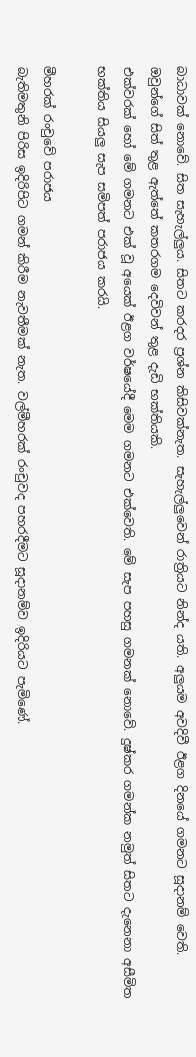බාධාවක් නොවේ. සිත සැහැල්ලුය. සිතට කරදර ප්‍රශ්න කිසිවක්නැත. සැහැල්ලුවෙන් රාත්‍රියට නින්ද යති. අලුයම අවදිවී ඊළග දිනයේ ගමනට සූදානම් වෙති. ඔවුන්ගේ සිත් තුළ ඇත්තේ කතරගම දෙවිවන් තුළ දැඩි භක්තියකි.
එක්වරක් හෝ මේ ගමනට එක් වූ අයෙක් ඊළග වර්ෂයේදී මෙම ගමනට එක්වෙති. මේ සැප පහසු ගමනක් නොවේ. දුෂ්කර ගමන්ක නමුත් සිතට දැනෙනා අසීමිත භක්තිය සියලු සැප සමිපත් පරාජය කරයි.

මීහරක් රංචුවේ පරාජය
බැතිමතුනි පිරිස ඉදිරිපිට ගමන් කිරීම නැවතීමක් නැත. වල්මීහරක් රංචුවද පහරදීමට සූදානම්ව ඉදිරියට පැමිණේ.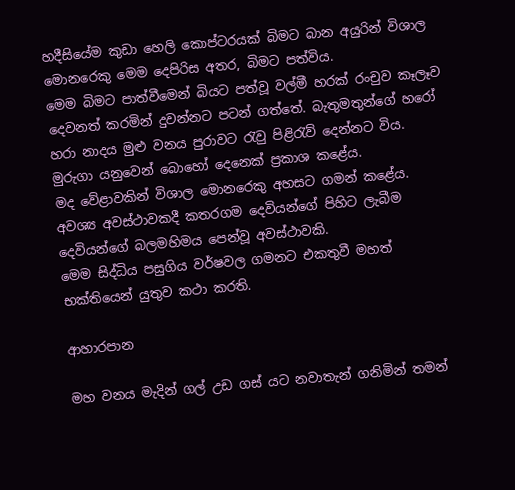හදීසියේම කුඩා හෙලි කොප්ටරයක් බිමට බාන අයුරින් විශාල මොනරෙකු මෙම දෙපිරිස අතර, බිමට පත්විය.
මෙම බිමට පාත්වීමෙන් බියට පත්වූ වල්මී හරක් රංචුව කෑලෑව දෙවනත් කරමින් දුවන්නට පටන් ගත්තේ. බැතුමතුන්ගේ හරෝ හරා නාදය මුළු වනය පුරාවට රැවු පිළිරැව් දෙන්නට විය. මුරුගා යනුවෙන් බොහෝ දෙනෙක් ප්‍රකාශ කළේය.
මද වේළාවකින් විශාල මොනරෙකු අහසට ගමන් කළේය. අවශ්‍ය අවස්ථාවකදී කතරගම දෙවියන්ගේ පිහිට ලැබීම දෙවියන්ගේ බලමහිමය පෙන්වූ අවස්ථාවකි.
මෙම සිද්ධිය පසුගිය වර්ෂවල ගමනට එකතුවී මහත් භක්තියෙන් යුතුව කථා කරති.

ආහාරපාන

මහ වනය මැදින් ගල් උඩ ගස් යට නවාතැන් ගනිමින් තමන්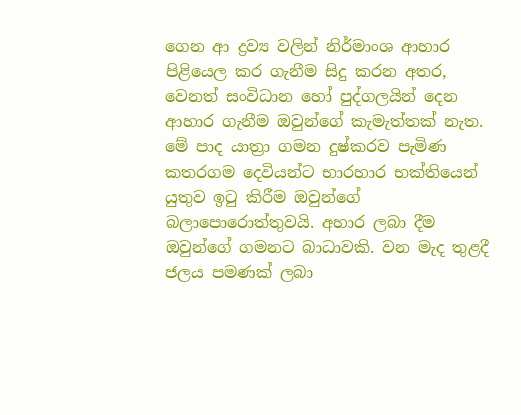ගෙන ආ ද්‍රව්‍ය වලින් නිර්මාංශ ආහාර පිළියෙල කර ගැනීම සිදු කරන අතර, වෙනත් සංවිධාන හෝ පුද්ගලයින් දෙන ආහාර ගැනීම ඔවුන්ගේ කැමැත්තක් නැත. මේ පාද යාත්‍රා ගමන දුෂ්කරව පැමිණ කතරගම දෙවියන්ට භාරහාර භක්තියෙන් යුතුව ඉටු කිරීම ඔවුන්ගේ බලාපොරොත්තුවයි. අහාර ලබා දීම ඔවුන්ගේ ගමනට බාධාවකි. වන මැද තුළදී ජලය පමණක් ලබා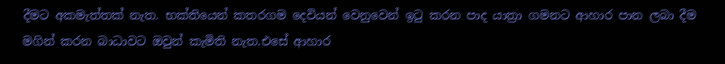දීමට අකමැත්තක් නැත. භක්තියෙන් කතරගම දෙවියන් වෙනුවෙන් ඉටු කරන පාද යාත්‍රා ගමනට ආහාර පාන ලබා දීම මගින් කරන බාධාවට ඔවුන් කැමිති නැත.එසේ ආහාර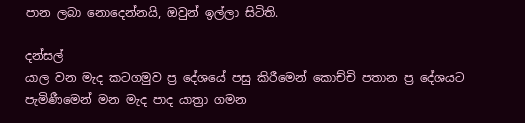පාන ලබා නොදෙන්නයි, ඔවුන් ඉල්ලා සිටිති.

දන්සල්
යාල වන මැද කටගමුව ප්‍ර දේශයේ පසු කිරීමෙන් කොච්චි පතාන ප්‍ර දේශයට පැමිණීමෙන් මන මැද පාද යාත්‍රා ගමන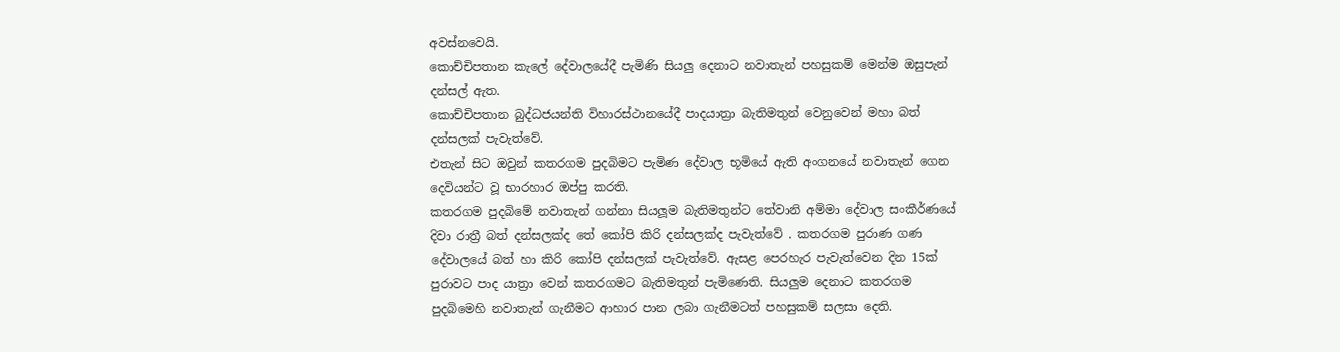අවස්නවෙයි.
කොච්චිපතාන කැලේ දේවාලයේදී පැමිණි සියලු දෙනාට නවාතැන් පහසුකම් මෙන්ම ඔසුපැන් දන්සල් ඇත.
කොච්චිපතාන බුද්ධජයන්ති විහාරස්ථානයේදී පාදයාත්‍රා බැතිමතුන් වෙනුවෙන් මහා බත් දන්සලක් පැවැත්වේ.
එතැන් සිට ඔවුන් කතරගම පුදබිමට පැමිණ දේවාල භූමියේ ඇති අංගනයේ නවාතැන් ගෙන දෙවියන්ට වූ භාරහාර ඔප්පු කරති.
කතරගම පුදබිමේ නවාතැන් ගන්නා සියලූම බැතිමතුන්ට තේවානි අම්මා දේවාල සංකීර්ණයේ දිවා රාත්‍රී බත් දන්සලක්ද තේ කෝපි කිරි දන්සලක්ද පැවැත්වේ . කතරගම පුරාණ ගණ දේවාලයේ බත් හා කිරි කෝපි දන්සලක් පැවැත්වේ. ඇසළ පෙරහැර පැවැත්වෙන දින 15ක් පුරාවට පාද යාත්‍රා වෙන් කතරගමට බැතිමතුන් පැමිණෙති. සියලුම දෙනාට කතරගම පුදබිමෙහි නවාතැන් ගැනීමට ආහාර පාන ලබා ගැනීමටත් පහසුකම් සලසා දෙති.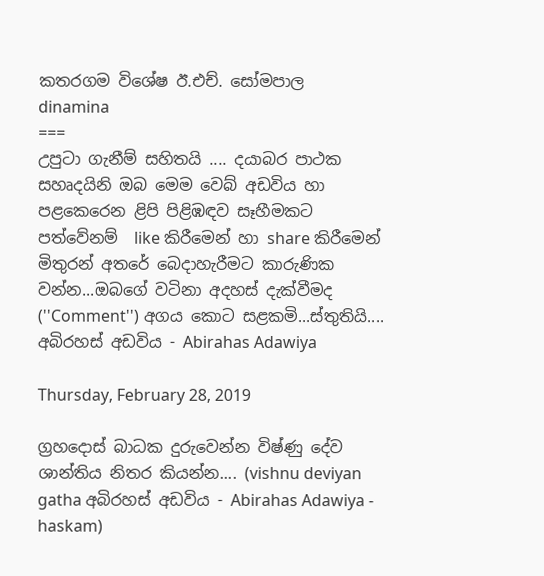කතරගම විශේෂ ඊ.එච්. සෝමපාල
dinamina
===
උපුටා ගැනීම් සහිතයි .... දයාබර පාථක සහෘදයිනි ඔබ මෙම වෙබ් අඩවිය හා පළකෙරෙන ළිපි පිළිඹඳව සෑහීමකට පත්වේනම්  like කිරීමෙන් හා share කිරීමෙන් මිතුරන් අතරේ බෙදාහැරීමට කාරුණික වන්න...ඔබගේ වටිනා අදහස් දැක්වීමද (''Comment'') අගය කොට සළකමි...ස්තුතියි....
අබිරහස් අඩවිය - Abirahas Adawiya

Thursday, February 28, 2019

ග්‍රහදොස්‌ බාධක දුරුවෙන්න විෂ්ණු දේව ශාන්තිය නිතර කියන්න.... (vishnu deviyan gatha අබිරහස් අඩවිය - Abirahas Adawiya - haskam)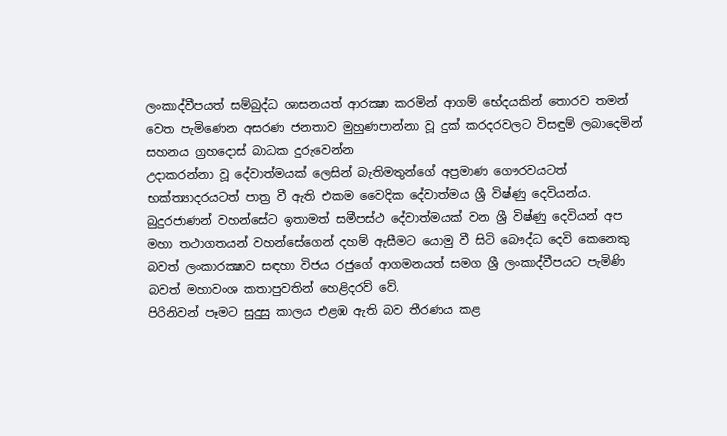ලංකාද්වීපයත් සම්බුද්ධ ශාසනයත් ආරක්‍ෂා කරමින් ආගම් භේදයකින් තොරව තමන් වෙත පැමිණෙන අසරණ ජනතාව මුහුණපාන්නා වූ දුක්‌ කරදරවලට විසඳුම් ලබාදෙමින් සහනය ග්‍රහදොස්‌ බාධක දුරුවෙන්න
උදාකරන්නා වූ දේවාත්මයක්‌ ලෙසින් බැතිමතුන්ගේ අප්‍රමාණ ගෞරවයටත් භක්‌ත්‍යාදරයටත් පාත්‍ර වී ඇති එකම වෛදික දේවාත්මය ශ්‍රී විෂ්ණු දෙවියන්ය.
බුදුරජාණන් වහන්සේට ඉතාමත් සමීපස්‌ථ දේවාත්මයක්‌ වන ශ්‍රී විෂ්ණු දෙවියන් අප මහා තථාගතයන් වහන්සේගෙන් දහම් ඇසීමට යොමු වී සිටි බෞද්ධ දෙවි කෙනෙකු බවත් ලංකාරක්‍ෂාව සඳහා විජය රජුගේ ආගමනයත් සමග ශ්‍රී ලංකාද්වීපයට පැමිණි බවත් මහාවංශ කතාපුවතින් හෙළිදරව් වේ.
පිරිනිවන් පෑමට සුදුසු කාලය එළඹ ඇති බව තීරණය කළ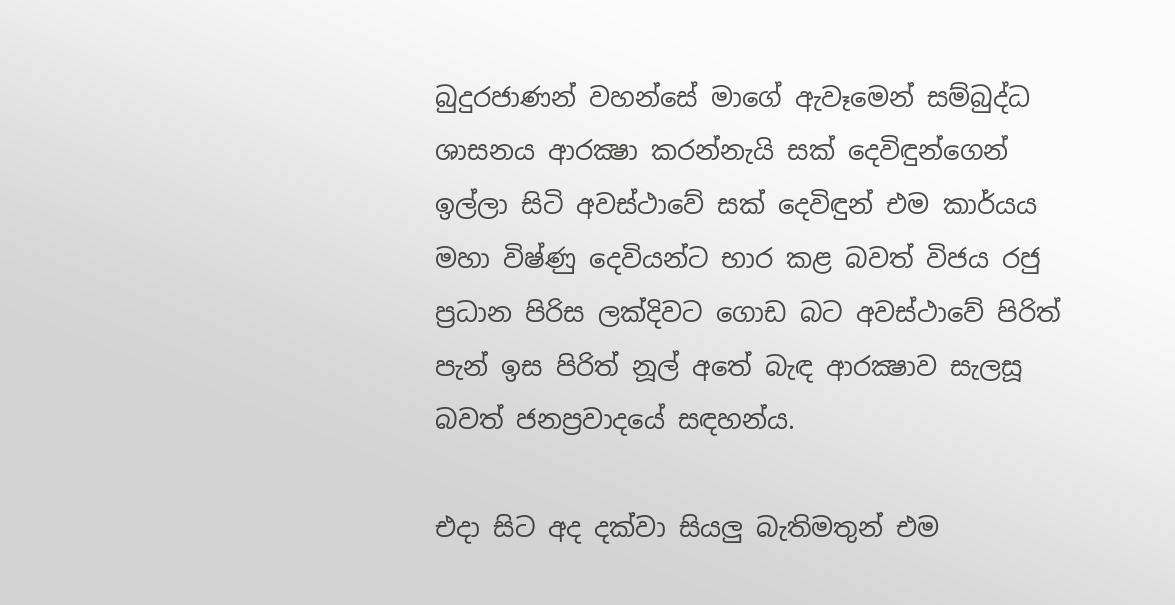බුදුරජාණන් වහන්සේ මාගේ ඇවෑමෙන් සම්බුද්ධ ශාසනය ආරක්‍ෂා කරන්නැයි සක්‌ දෙවිඳුන්ගෙන් ඉල්ලා සිටි අවස්‌ථාවේ සක්‌ දෙවිඳුන් එම කාර්යය මහා විෂ්ණු දෙවියන්ට භාර කළ බවත් විජය රජු ප්‍රධාන පිරිස ලක්‌දිවට ගොඩ බට අවස්‌ථාවේ පිරිත් පැන් ඉස පිරිත් නූල් අතේ බැඳ ආරක්‍ෂාව සැලසූ බවත් ජනප්‍රවාදයේ සඳහන්ය.

එදා සිට අද දක්‌වා සියලු බැතිමතුන් එම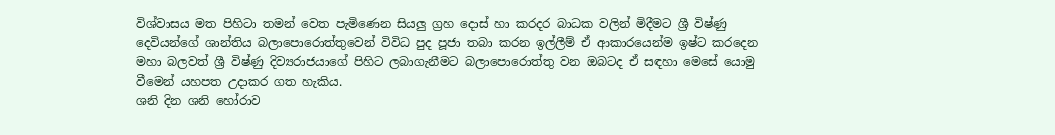විශ්වාසය මත පිහිටා තමන් වෙත පැමිණෙන සියලු ග්‍රහ දොස්‌ හා කරදර බාධක වලින් මිදීමට ශ්‍රී විෂ්ණු දෙවියන්ගේ ශාන්තිය බලාපොරොත්තුවෙන් විවිධ පුද පූජා තබා කරන ඉල්ලීම් ඒ ආකාරයෙන්ම ඉෂ්ට කරදෙන මහා බලවත් ශ්‍රී විෂ්ණු දිව්‍යරාජයාගේ පිහිට ලබාගැනීමට බලාපොරොත්තු වන ඔබටද ඒ සඳහා මෙසේ යොමු වීමෙන් යහපත උදාකර ගත හැකිය.
ශනි දින ශනි හෝරාව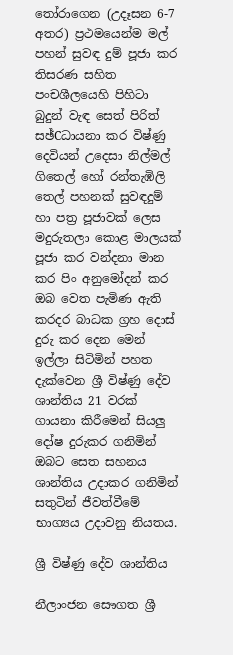තෝරාගෙන (උදෑසන 6-7 අතර) ප්‍රථමයෙන්ම මල් පහන් සුවඳ දුම් පූජා කර තිසරණ සහිත පංචශීලයෙහි පිහිටා බුදුන් වැඳ සෙත් පිරිත් සඡ්Cධායනා කර විෂ්ණු දෙවියන් උදෙසා නිල්මල් ගිතෙල් හෝ රන්තැඹිලි තෙල් පහනක්‌ සුවඳදුම් හා පත්‍ර පූජාවක්‌ ලෙස මදුරුතලා කොළ මාලයක්‌ පූජා කර වන්දනා මාන කර පිං අනුමෝදන් කර ඔබ වෙත පැමිණ ඇති කරදර බාධක ග්‍රහ දොස්‌ දුරු කර දෙන මෙන් ඉල්ලා සිටිමින් පහත දැක්‌වෙන ශ්‍රී විෂ්ණු දේව ශාන්තිය 21 වරක්‌ ගායනා කිරීමෙන් සියලු දෝෂ දුරුකර ගනිමින් ඔබට සෙත සහනය ශාන්තිය උදාකර ගනිමින් සතුටින් ජීවත්වීමේ භාග්‍යය උදාවනු නියතය.

ශ්‍රී විෂ්ණු දේව ශාන්තිය

නීලාංජන සෞගත ශ්‍රී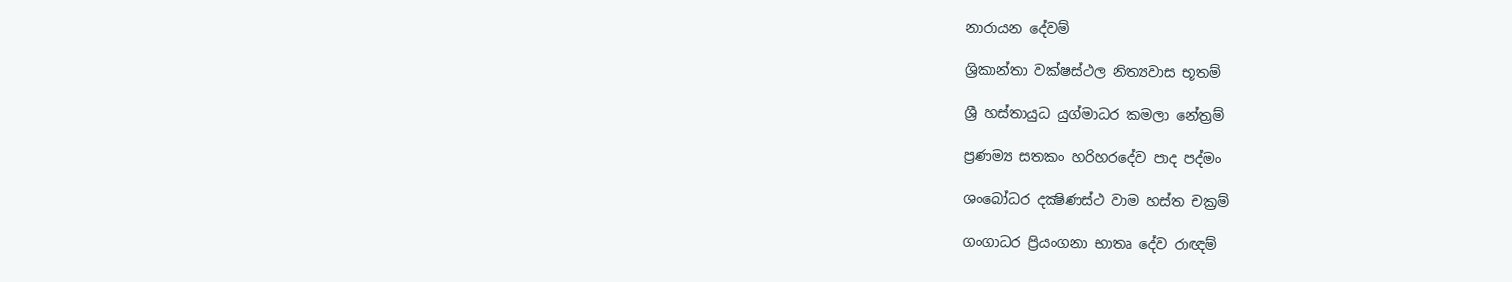නාරායන දේවම්

ශ්‍රිකාන්තා වක්‌ෂස්‌ථල නිත්‍යවාස භූතම්

ශ්‍රී හස්‌තායුධ යුග්මාධර කමලා නේත්‍රම්

ප්‍රණම්‍ය සතකං හරිහරදේව පාද පද්මං

ශංබෝධර දක්‍ෂිණස්‌ථ වාම හස්‌ත චක්‍රම්

ගංගාධර ප්‍රියංගනා භාතෘ දේව රාඥම්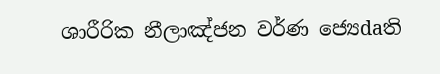ශාරීරික නීලාඤ්ජන වර්ණ ජ්‍යෙdaති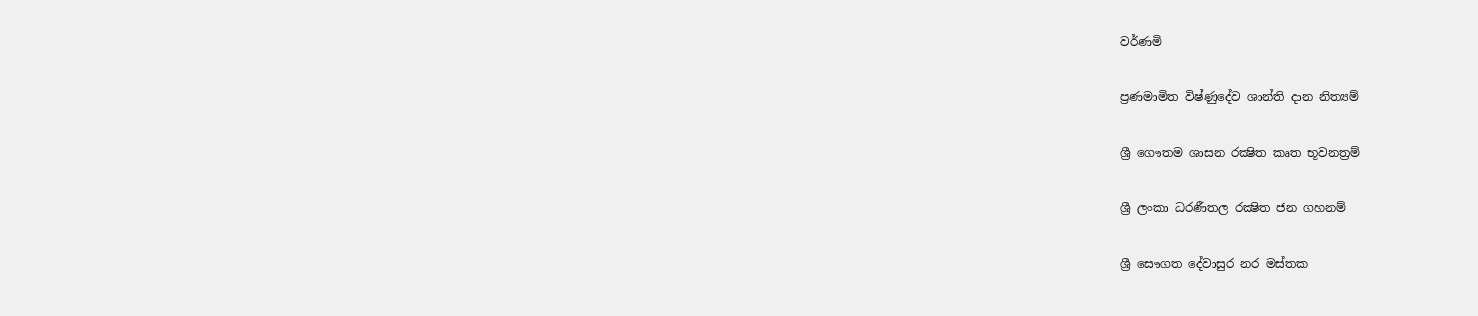වර්ණමි

ප්‍රණමාමිත විෂ්ණුදේව ශාන්ති දාන නිත්‍යම්

ශ්‍රී ගෞතම ශාසන රක්‍ෂිත කෘත භූවනත්‍රම්

ශ්‍රී ලංකා ධරණීතල රක්‍ෂිත ජන ගහනම්

ශ්‍රී සෞගත දේවාසුර නර මස්‌තක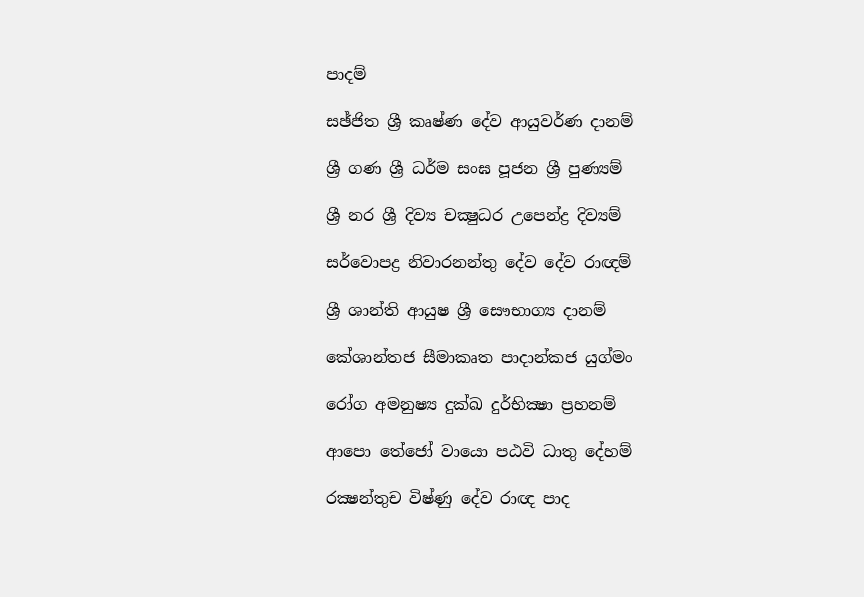පාදම්

සඡ්ජිත ශ්‍රී කෘෂ්ණ දේව ආයුවර්ණ දානම්

ශ්‍රී ගණ ශ්‍රී ධර්ම සංඝ පූජන ශ්‍රී පුණ්‍යම්

ශ්‍රී නර ශ්‍රී දිව්‍ය චක්‍ෂුධර උපෙන්ද්‍ර දිව්‍යම්

සර්වොපද්‍ර නිවාරනන්තු දේව දේව රාඥම්

ශ්‍රී ශාන්ති ආයුෂ ශ්‍රී සෞභාග්‍ය දානම්

කේශාන්තජ සීමාකෘත පාදාන්කජ යුග්මං

රෝග අමනුෂ්‍ය දුක්‌ඛ දුර්භික්‍ෂා ප්‍රහනම්

ආපො තේජෝ වායො පඨවි ධාතු දේහම්

රක්‍ෂන්තුච විෂ්ණු දේව රාඥ පාද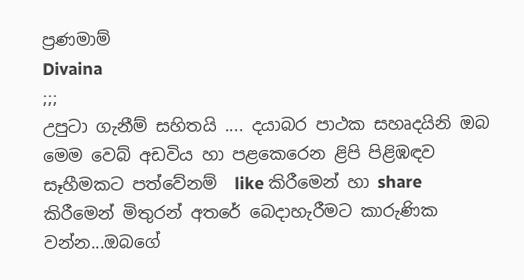ප්‍රණමාම්
Divaina
;;;
උපුටා ගැනීම් සහිතයි .... දයාබර පාථක සහෘදයිනි ඔබ මෙම වෙබ් අඩවිය හා පළකෙරෙන ළිපි පිළිඹඳව සෑහීමකට පත්වේනම්  like කිරීමෙන් හා share කිරීමෙන් මිතුරන් අතරේ බෙදාහැරීමට කාරුණික වන්න...ඔබගේ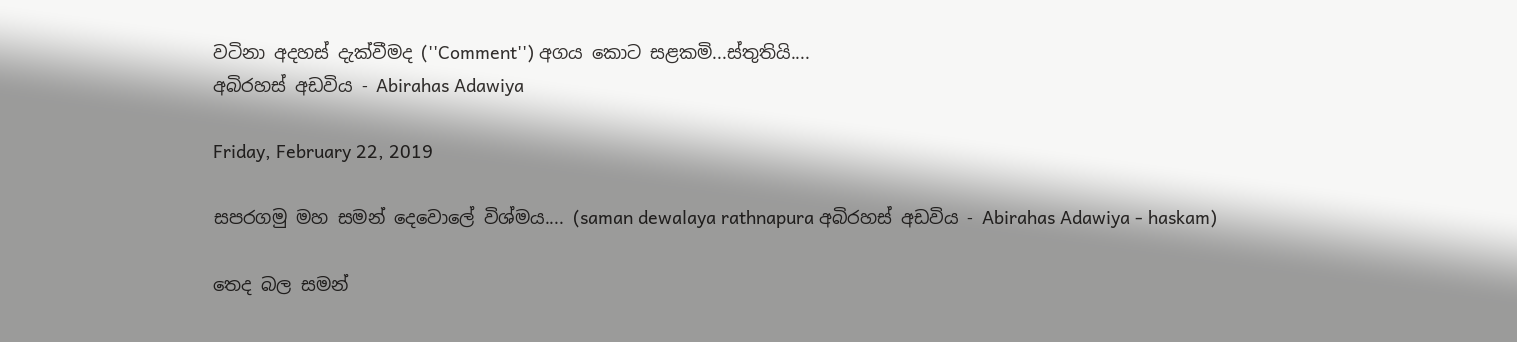වටිනා අදහස් දැක්වීමද (''Comment'') අගය කොට සළකමි...ස්තුතියි....
අබිරහස් අඩවිය - Abirahas Adawiya

Friday, February 22, 2019

සපරගමු මහ සමන් දෙවොලේ විශ්මය.... (saman dewalaya rathnapura අබිරහස් අඩවිය - Abirahas Adawiya - haskam)

තෙද බල සමන්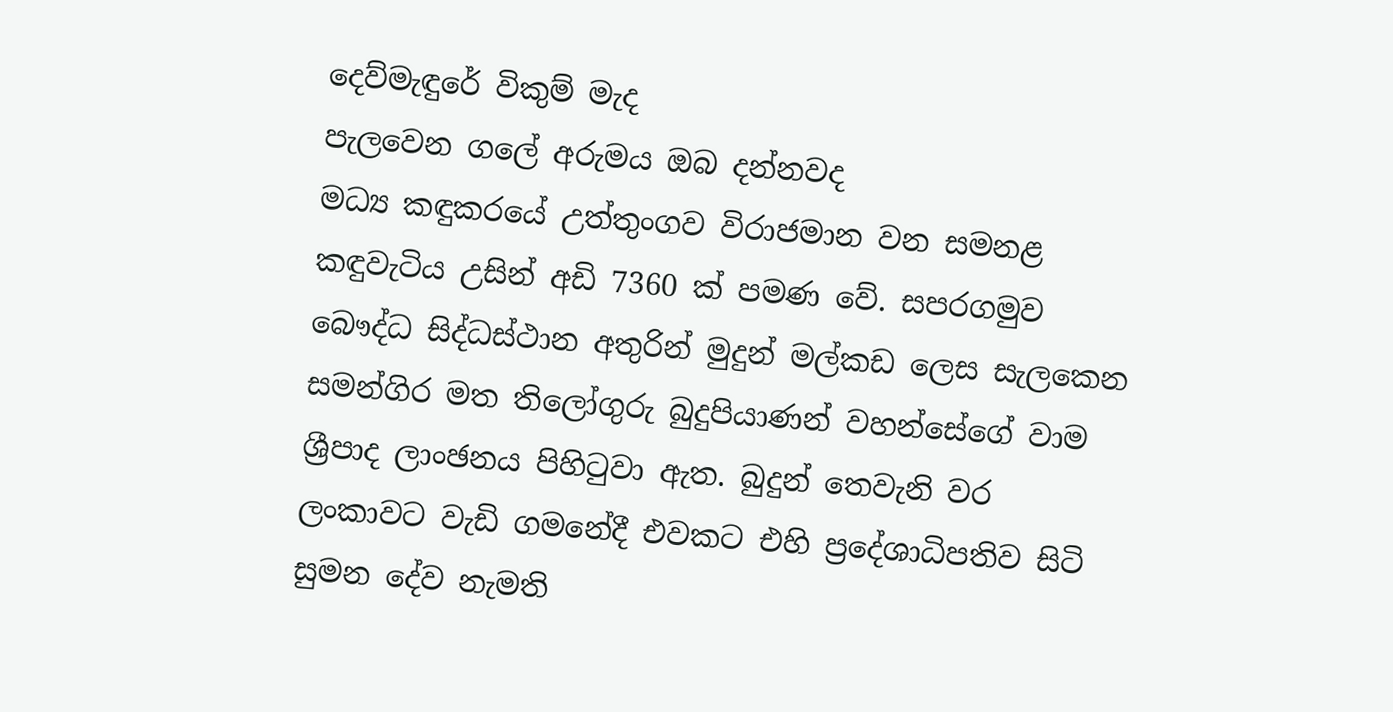දෙව්මැඳුරේ විකුම් මැද
පැලවෙන ගලේ අරුමය ඔබ දන්නවද
මධ්‍ය කඳුකරයේ උත්තුංගව විරාජමාන වන සමනළ කඳුවැටිය උසින් අඩි 7360 ක්‌ පමණ වේ. සපරගමුව බෞද්ධ සිද්ධස්‌ථාන අතුරින් මුදුන් මල්කඩ ලෙස සැලකෙන සමන්ගිර මත තිලෝගුරු බුදුපියාණන් වහන්සේගේ වාම ශ්‍රීපාද ලාංඡනය පිහිටුවා ඇත. බුදුන් තෙවැනි වර ලංකාවට වැඩි ගමනේදී එවකට එහි ප්‍රදේශාධිපතිව සිටි සුමන දේව නැමති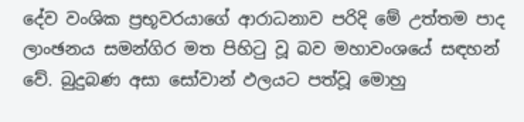දේව වංශික ප්‍රභූවරයාගේ ආරාධනාව පරිදි මේ උත්තම පාද ලාංඡනය සමන්ගිර මත පිහිටු වූ බව මහාවංශයේ සඳහන් වේ. බුදුබණ අසා සෝවාන් ඵලයට පත්වූ මොහු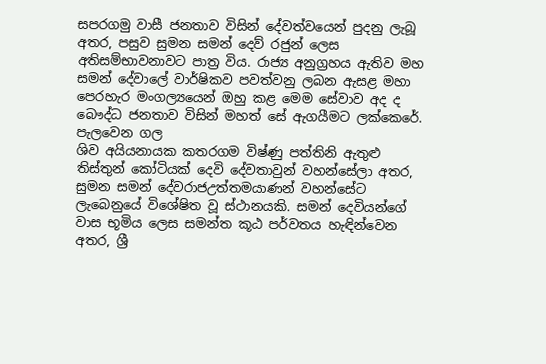සපරගමු වාසී ජනතාව විසින් දේවත්වයෙන් පුදනු ලැබූ අතර, පසුව සුමන සමන් දෙව් රජුන් ලෙස අතිසම්භාවනාවට පාත්‍ර විය. රාජ්‍ය අනුග්‍රහය ඇතිව මහ සමන් දේවාලේ වාර්ෂිකව පවත්වනු ලබන ඇසළ මහා පෙරහැර මංගල්‍යයෙන් ඔහු කළ මෙම සේවාව අද ද බෞද්ධ ජනතාව විසින් මහත් සේ ඇගයීමට ලක්‌කෙරේ.
පැලවෙන ගල
ශිව අයියනායක කතරගම විෂ්ණු පත්තිනි ඇතුළු තිස්‌තුන් කෝටියක්‌ දෙවි දේවතාවුන් වහන්සේලා අතර, සුමන සමන් දේවරාජඋත්තමයාණන් වහන්සේට ලැබෙනුයේ විශේෂිත වූ ස්‌ථානයකි. සමන් දෙවියන්ගේ වාස භූමිය ලෙස සමන්ත කූඨ පර්වතය හැඳින්වෙන අතර, ශ්‍රී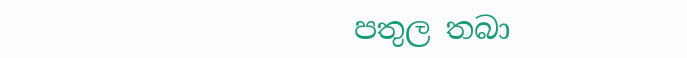පතුල තබා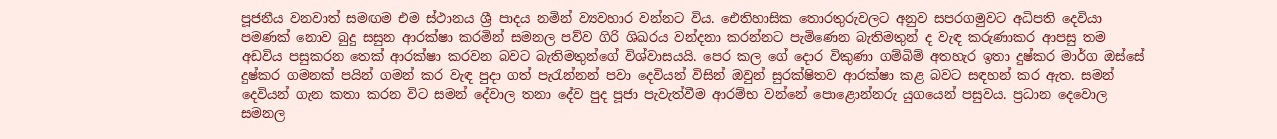පූජනීය වනවාත් සමඟම එම ස්‌ථානය ශ්‍රී පාදය නමින් ව්‍යවහාර වන්නට විය. ඓතිහාසික තොරතුරුවලට අනුව සපරගමුවට අධිපති දෙවියා පමණක්‌ නොව බුදු සසුන ආරක්‌ෂා කරමින් සමනල පව්ව ගිරි ශිඛරය වන්දනා කරන්නට පැමිණෙන බැතිමතුන් ද වැඳ කරුණාකර ආපසු තම අඩවිය පසුකරන තෙක්‌ ආරක්‌ෂා කරවන බවට බැතිමතුන්ගේ විශ්වාසයයි. පෙර කල ගේ දොර විකුණා ගම්බිම් අතහැර ඉතා දුෂ්කර මාර්ග ඔස්‌සේ දුෂ්කර ගමනක්‌ පයින් ගමන් කර වැඳ පුදා ගත් පැරැන්නන් පවා දෙවියන් විසින් ඔවුන් සුරක්‌ෂිතව ආරක්‌ෂා කළ බවට සඳහන් කර ඇත. සමන් දෙවියන් ගැන කතා කරන විට සමන් දේවාල තනා දේව පුද පූජා පැවැත්වීම ආරම්භ වන්නේ පොළොන්නරු යුගයෙන් පසුවය. ප්‍රධාන දෙවොල සමනල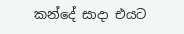කන්දේ සාදා එයට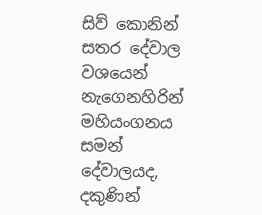සිව් කොනින් සතර දේවාල වශයෙන් නැගෙනහිරින් මහියංගනය සමන් දේවාලයද, දකුණින්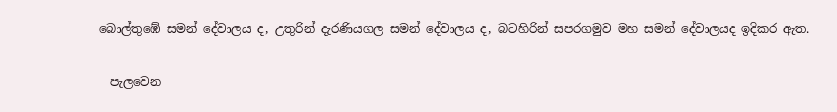බොල්තුඹේ සමන් දේවාලය ද, උතුරින් දැරණියගල සමන් දේවාලය ද, බටහිරින් සපරගමුව මහ සමන් දේවාලයද ඉදිකර ඇත.

  පැලවෙන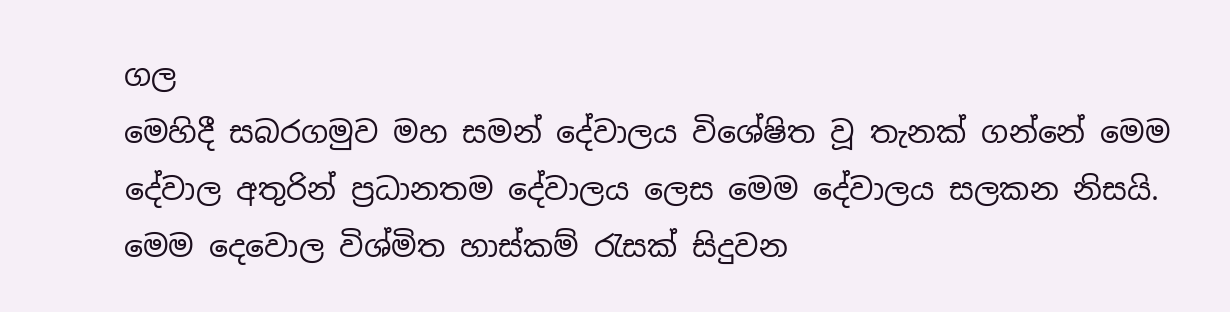ගල
මෙහිදී සබරගමුව මහ සමන් දේවාලය විශේෂිත වූ තැනක්‌ ගන්නේ මෙම දේවාල අතුරින් ප්‍රධානතම දේවාලය ලෙස මෙම දේවාලය සලකන නිසයි. මෙම දෙවොල විශ්මිත හාස්‌කම් රැසක්‌ සිදුවන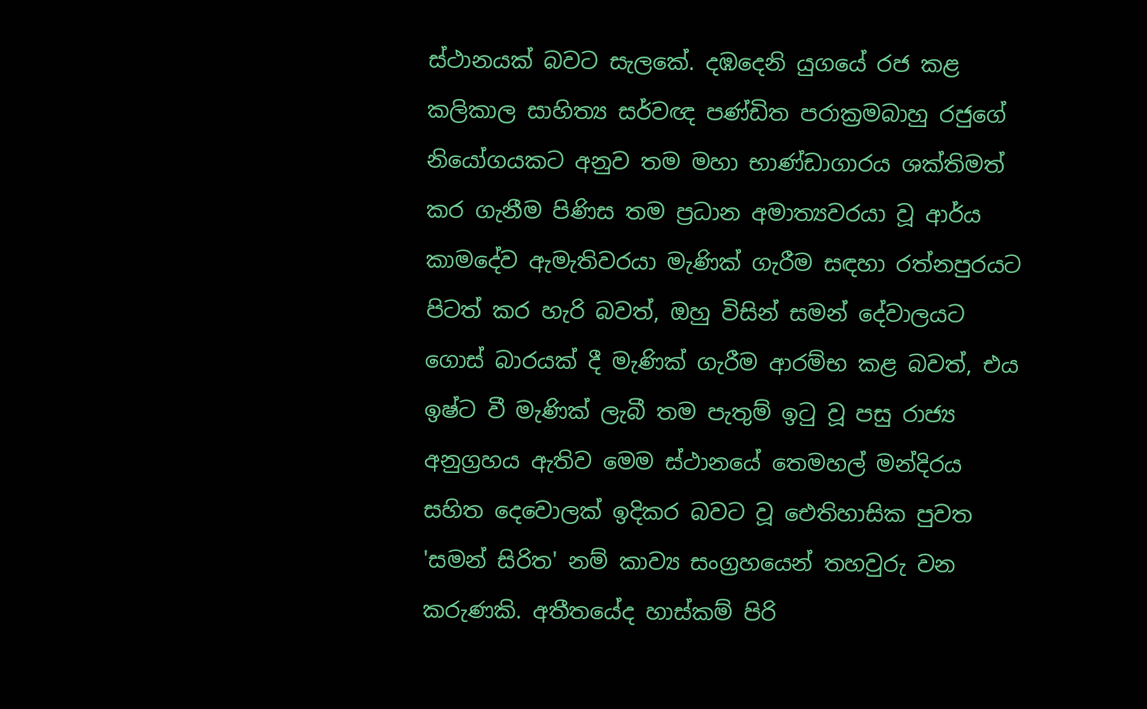ස්‌ථානයක්‌ බවට සැලකේ. දඹදෙනි යුගයේ රජ කළ කලිකාල සාහිත්‍ය සර්වඥ පණ්‌ඩිත පරාක්‍රමබාහු රජුගේ නියෝගයකට අනුව තම මහා භාණ්‌ඩාගාරය ශක්‌තිමත් කර ගැනීම පිණිස තම ප්‍රධාන අමාත්‍යවරයා වූ ආර්ය කාමදේව ඇමැතිවරයා මැණික්‌ ගැරීම සඳහා රත්නපුරයට පිටත් කර හැරි බවත්, ඔහු විසින් සමන් දේවාලයට ගොස්‌ බාරයක්‌ දී මැණික්‌ ගැරීම ආරම්භ කළ බවත්, එය ඉෂ්ට වී මැණික්‌ ලැබී තම පැතුම් ඉටු වූ පසු රාජ්‍ය අනුග්‍රහය ඇතිව මෙම ස්‌ථානයේ තෙමහල් මන්දිරය සහිත දෙවොලක්‌ ඉදිකර බවට වූ ඓතිහාසික පුවත 'සමන් සිරිත' නම් කාව්‍ය සංග්‍රහයෙන් තහවුරු වන කරුණකි. අතීතයේද හාස්‌කම් පිරි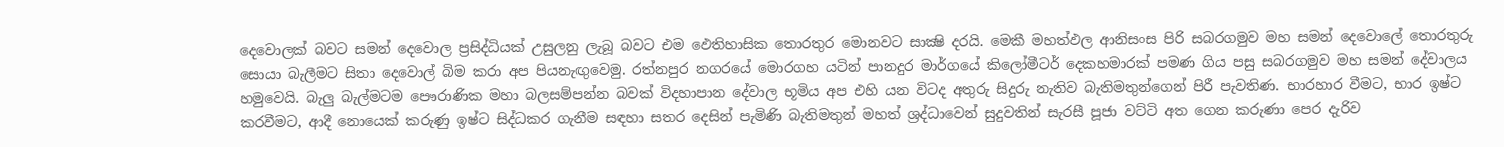දෙවොලක්‌ බවට සමන් දෙවොල ප්‍රසිද්ධියක්‌ උසුලනු ලැබූ බවට එම ඵෙතිහාසික තොරතුර මොනවට සාක්‍ෂි දරයි. මෙකී මහත්ඵල ආනිසංස පිරි සබරගමුව මහ සමන් දෙවොලේ තොරතුරු සොයා බැලීමට සිතා දෙවොල් බිම කරා අප පියනැඟුවෙමු. රත්නපුර නගරයේ මොරගහ යටින් පානදුර මාර්ගයේ කිලෝමීටර් දෙකහමාරක්‌ පමණ ගිය පසු සබරගමුව මහ සමන් දේවාලය හමුවෙයි. බැලු බැල්මටම පෞරාණික මහා බලසම්පන්න බවක්‌ විදහාපාන දේවාල භූමිය අප එහි යන විටද අතුරු සිදුරු නැතිව බැතිමතුන්ගෙන් පිරී පැවතිණ. භාරහාර වීමට, භාර ඉෂ්ට කරවීමට, ආදී නොයෙක්‌ කරුණු ඉෂ්ට සිද්ධකර ගැනීම සඳහා සතර දෙසින් පැමිණි බැතිමතුන් මහත් ශ්‍රද්ධාවෙන් සුදුවතින් සැරසී පූජා වට්‌ටි අත ගෙන කරුණා පෙර දැරිව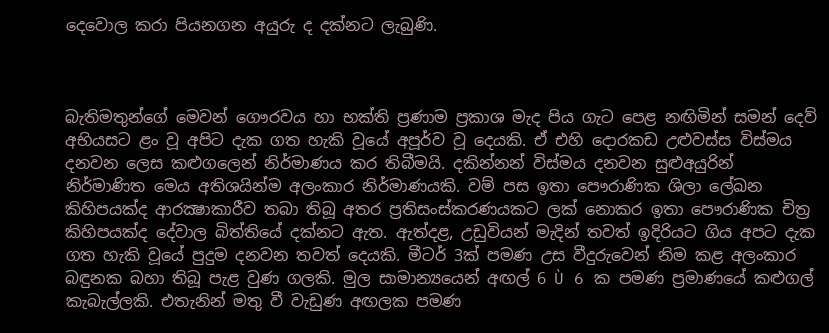දෙවොල කරා පියනගන අයුරු ද දක්‌නට ලැබුණි.



බැතිමතුන්ගේ මෙවන් ගෞරවය හා භක්‌ති ප්‍රණාම ප්‍රකාශ මැද පිය ගැට පෙළ නඟිමින් සමන් දෙව් අභියසට ළං වූ අපිට දැක ගත හැකි වූයේ අපූර්ව වූ දෙයකි. ඒ එහි දොරකඩ උළුවස්‌ස විස්‌මය දනවන ලෙස කළුගලෙන් නිර්මාණය කර තිබීමයි. දකින්නන් විස්‌මය දනවන සුළුඅයුරින් නිර්මාණිත මෙය අතිශයින්ම අලංකාර නිර්මාණයකි. වම් පස ඉතා පෞරාණික ශිලා ලේඛන කිහිපයක්‌ද ආරක්‍ෂාකාරීව තබා තිබූ අතර ප්‍රතිසංස්‌කරණයකට ලක්‌ නොකර ඉතා පෞරාණික චිත්‍ර කිහිපයක්‌ද දේවාල බිත්තියේ දක්‌නට ඇත. ඇත්දළ, උඩුවියන් මැදින් තවත් ඉදිරියට ගිය අපට දැක ගත හැකි වූයේ පුදුම දනවන තවත් දෙයකි. මීටර් 3ක්‌ පමණ උස වීදුරුවෙන් නිම කළ අලංකාර බඳුනක බහා තිබූ පැළ වුණ ගලකි. මුල සාමාන්‍යයෙන් අඟල් 6 Ù 6 ක පමණ ප්‍රමාණයේ කළුගල් කැබැල්ලකි. එතැනින් මතු වී වැඩුණ අඟලක පමණ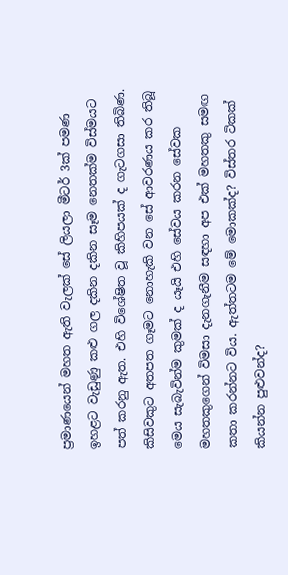ප්‍රමාණයෙන් මහත ඇති වැලක්‌ සේ ලියලා මීටර් 3ක්‌ පමණ ඉහළට වැඩුණු කළු ගල දකින දකින සෑම නෙතක්‌ම විස්‌මයට පත් කරනු ඇත. එහි විශේෂිත වූ කිහිපයක්‌ ද ගැටගසා තිබිණ. කිසිවකුට අතපත ගෑමට නොහැකි වන සේ ආවරණය කර තිබූ මෙය සැබැවින්ම කුමක්‌ ද යෑයි එහි සේවය කරන සේවක මහතකුගෙන් විමසා දැනගැනීම සඳහා අප එක්‌ මහතකු සමඟ කතා කරන්නට විය. ඇත්තටම මේ මොකක්‌ද? විස්‌තර ටිකක්‌ කියන්න පුළුවන්ද?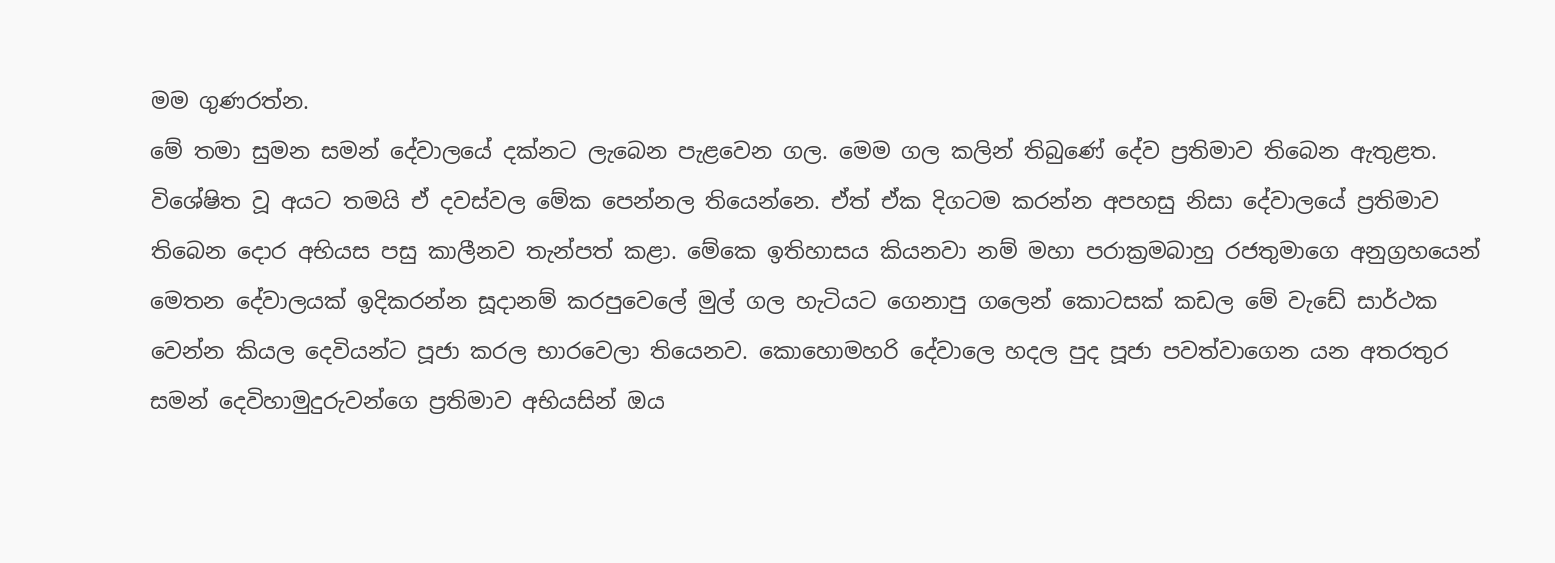මම ගුණරත්න.
මේ තමා සුමන සමන් දේවාලයේ දක්‌නට ලැබෙන පැළවෙන ගල. මෙම ගල කලින් තිබුණේ දේව ප්‍රතිමාව තිබෙන ඇතුළත. විශේෂිත වූ අයට තමයි ඒ දවස්‌වල මේක පෙන්නල තියෙන්නෙ. ඒත් ඒක දිගටම කරන්න අපහසු නිසා දේවාලයේ ප්‍රතිමාව තිබෙන දොර අභියස පසු කාලීනව තැන්පත් කළා. මේකෙ ඉතිහාසය කියනවා නම් මහා පරාක්‍රමබාහු රජතුමාගෙ අනුග්‍රහයෙන් මෙතන දේවාලයක්‌ ඉදිකරන්න සූදානම් කරපුවෙලේ මුල් ගල හැටියට ගෙනාපු ගලෙන් කොටසක්‌ කඩල මේ වැඩේ සාර්ථක වෙන්න කියල දෙවියන්ට පූජා කරල භාරවෙලා තියෙනව. කොහොමහරි දේවාලෙ හදල පුද පූජා පවත්වාගෙන යන අතරතුර සමන් දෙවිහාමුදුරුවන්ගෙ ප්‍රතිමාව අභියසින් ඔය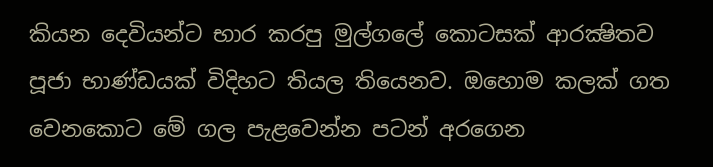කියන දෙවියන්ට භාර කරපු මුල්ගලේ කොටසක්‌ ආරක්‍ෂිතව පූජා භාණ්‌ඩයක්‌ විදිහට තියල තියෙනව. ඔහොම කලක්‌ ගත වෙනකොට මේ ගල පැළවෙන්න පටන් අරගෙන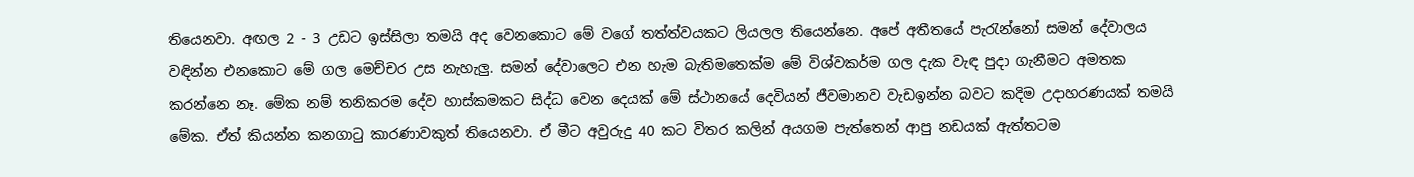තියෙනවා. අඟල 2 - 3 උඩට ඉස්‌සිලා තමයි අද වෙනකොට මේ වගේ තත්ත්වයකට ලියලල තියෙන්නෙ. අපේ අතීතයේ පැරැන්නෝ සමන් දේවාලය වඳින්න එනකොට මේ ගල මෙච්චර උස නැහැලු. සමන් දේවාලෙට එන හැම බැතිමතෙක්‌ම මේ විශ්වකර්ම ගල දැක වැඳ පුදා ගැනීමට අමතක කරන්නෙ නෑ. මේක නම් තනිකරම දේව හාස්‌කමකට සිද්ධ වෙන දෙයක්‌ මේ ස්‌ථානයේ දෙවියන් ජීවමානව වැඩඉන්න බවට කදිම උදාහරණයක්‌ තමයි මේක. ඒත් කියන්න කනගාටු කාරණාවකුත් තියෙනවා. ඒ මීට අවුරුදු 40 කට විතර කලින් අයගම පැත්තෙන් ආපු නඩයක්‌ ඇත්තටම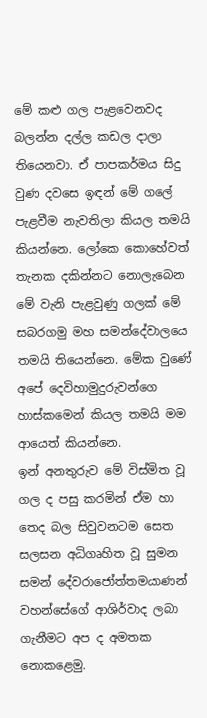මේ කළු ගල පැළවෙනවද බලන්න දල්ල කඩල දාලා තියෙනවා. ඒ පාපකර්මය සිදු වුණ දවසෙ ඉඳන් මේ ගලේ පැළවීම නැවතිලා කියල තමයි කියන්නෙ. ලෝකෙ කොහේවත් තැනක දකින්නට නොලැබෙන මේ වැනි පැළවුණු ගලක්‌ මේ සබරගමු මහ සමන්දේවාලයෙ තමයි තියෙන්නෙ. මේක වුණේ අපේ දෙවිහාමුදුරුවන්ගෙ හාස්‌කමෙන් කියල තමයි මම ආයෙත් කියන්නෙ.
ඉන් අනතුරුව මේ විස්‌මිත වූ ගල ද පසු කරමින් ඒම හා තෙද බල සිවුවනටම සෙත සලසන අධිගෘහිත වූ සුමන සමන් දේවරාජෝත්තමයාණන් වහන්සේගේ ආශිර්වාද ලබා ගැනීමට අප ද අමතක නොකළෙමු.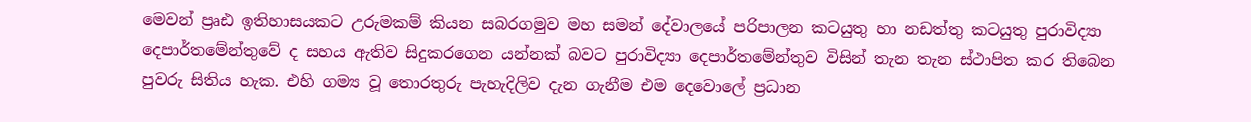මෙවන් ප්‍රෘඪ ඉතිහාසයකට උරුමකම් කියන සබරගමුව මහ සමන් දේවාලයේ පරිපාලන කටයුතු හා නඩත්තු කටයුතු පුරාවිද්‍යා දෙපාර්තමේන්තුවේ ද සහය ඇතිව සිදුකරගෙන යන්නක්‌ බවට පුරාවිද්‍යා දෙපාර්තමේන්තුව විසින් තැන තැන ස්‌ථාපිත කර තිබෙන පුවරු සිතිය හැක. එහි ගම්‍ය වූ තොරතුරු පැහැදිලිව දැන ගැනීම එම දෙවොලේ ප්‍රධාන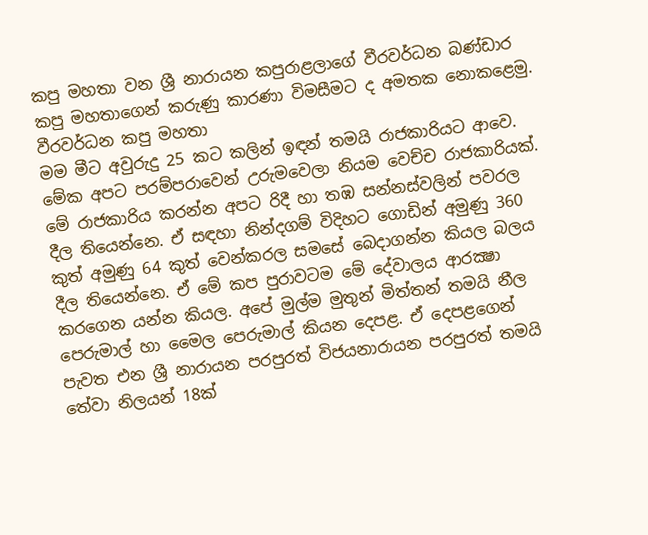කපු මහතා වන ශ්‍රී නාරායන කපුරාළලාගේ වීරවර්ධන බණ්‌ඩාර කපු මහතාගෙන් කරුණු කාරණා විමසීමට ද අමතක නොකළෙමු.
වීරවර්ධන කපු මහතා
මම මීට අවුරුදු 25 කට කලින් ඉඳන් තමයි රාජකාරියට ආවෙ. මේක අපට පරම්පරාවෙන් උරුමවෙලා නියම වෙච්ච රාජකාරියක්‌. මේ රාජකාරිය කරන්න අපට රිදී හා තඹ සන්නස්‌වලින් පවරල දීල තියෙන්නෙ. ඒ සඳහා නින්දගම් විදිහට ගොඩින් අමුණු 360 කුත් අමුණු 64 කුත් වෙන්කරල සමසේ බෙදාගන්න කියල බලය දීල තියෙන්නෙ. ඒ මේ කප පුරාවටම මේ දේවාලය ආරක්‍ෂා කරගෙන යන්න කියල. අපේ මුල්ම මුතුන් මිත්තන් තමයි නීල පෙරුමාල් හා මෛල පෙරුමාල් කියන දෙපළ. ඒ දෙපළගෙන් පැවත එන ශ්‍රී නාරායන පරපුරත් විජයනාරායන පරපුරත් තමයි තේවා නිලයන් 18ක්‌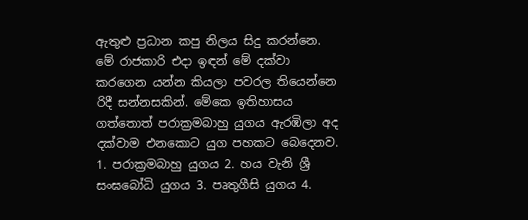ඇතුළු ප්‍රධාන කපු නිලය සිදු කරන්නෙ. මේ රාජකාරි එදා ඉඳන් මේ දක්‌වා කරගෙන යන්න කියලා පවරල තියෙන්නෙ රිදී සන්නසකින්. මේකෙ ඉතිහාසය ගත්තොත් පරාක්‍රමබාහු යුගය ඇරඹිලා අද දක්‌වාම එනකොට යුග පහකට බෙදෙනව. 1. පරාක්‍රමබාහු යුගය 2. හය වැනි ශ්‍රී සංඝබෝධි යුගය 3. පෘතුගීසි යුගය 4.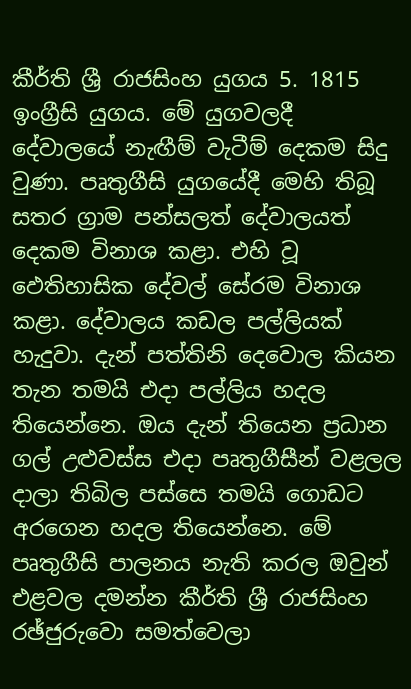කීර්ති ශ්‍රී රාජසිංහ යුගය 5. 1815 ඉංග්‍රීසි යුගය. මේ යුගවලදී දේවාලයේ නැඟීම් වැටීම් දෙකම සිදු වුණා. පෘතුගීසි යුගයේදී මෙහි තිබූ සතර ග්‍රාම පන්සලත් දේවාලයත් දෙකම විනාශ කළා. එහි වූ ඵෙතිහාසික දේවල් සේරම විනාශ කළා. දේවාලය කඩල පල්ලියක්‌ හැදුවා. දැන් පත්තිනි දෙවොල කියන තැන තමයි එදා පල්ලිය හදල තියෙන්නෙ. ඔය දැන් තියෙන ප්‍රධාන ගල් උළුවස්‌ස එදා පෘතුගීසීන් වළලල දාලා තිබිල පස්‌සෙ තමයි ගොඩට අරගෙන හදල තියෙන්නෙ. මේ පෘතුගීසි පාලනය නැති කරල ඔවුන් එළවල දමන්න කීර්ති ශ්‍රී රාජසිංහ රඡ්ජුරුවො සමත්වෙලා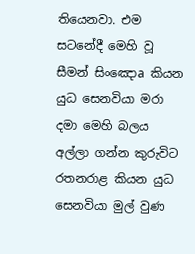තියෙනවා. එම සටනේදී මෙහි වූ සීමන් සිංඤොa කියන යුධ සෙනවියා මරා දමා මෙහි බලය අල්ලා ගන්න කුරුවිට රතනරාළ කියන යුධ සෙනවියා මුල් වුණ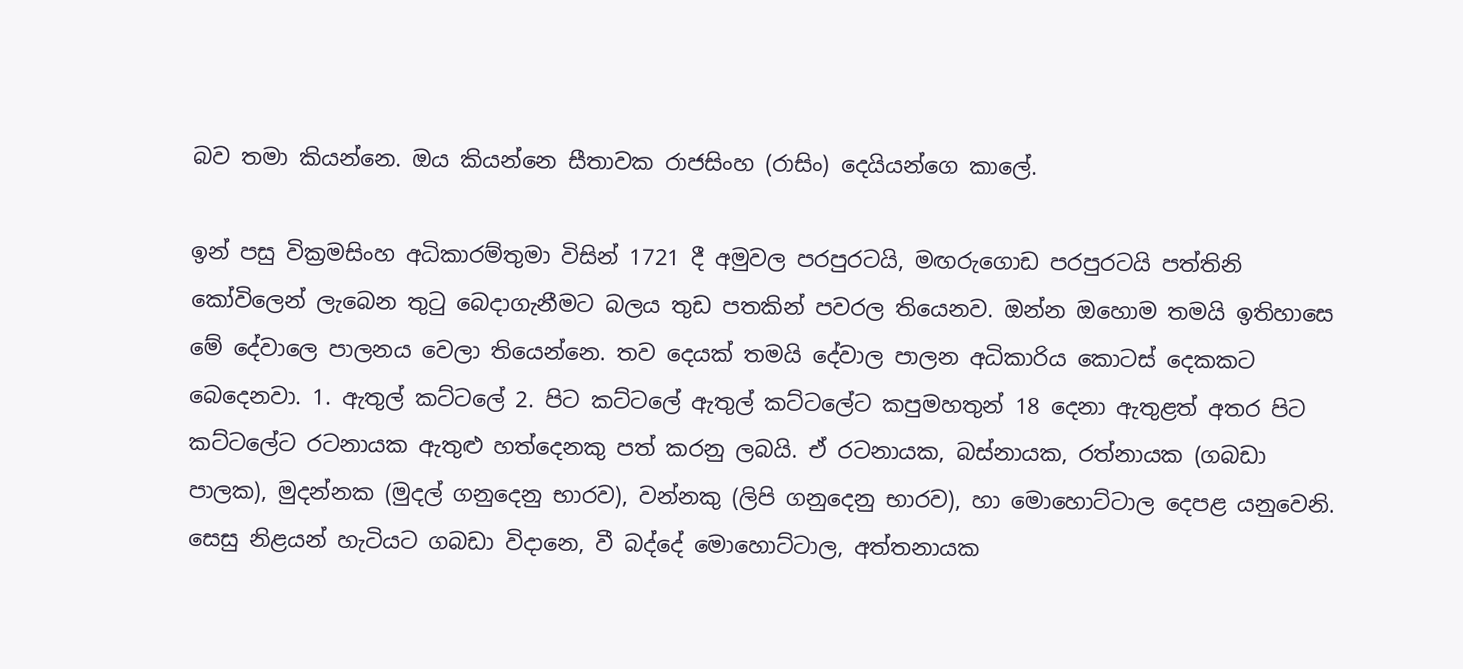බව තමා කියන්නෙ. ඔය කියන්නෙ සීතාවක රාජසිංහ (රාසිං) දෙයියන්ගෙ කාලේ.

ඉන් පසු වික්‍රමසිංහ අධිකාරම්තුමා විසින් 1721 දී අමුවල පරපුරටයි, මඟරුගොඩ පරපුරටයි පත්තිනි කෝවිලෙන් ලැබෙන තුටු බෙදාගැනීමට බලය තුඩ පතකින් පවරල තියෙනව. ඔන්න ඔහොම තමයි ඉතිහාසෙ මේ දේවාලෙ පාලනය වෙලා තියෙන්නෙ. තව දෙයක්‌ තමයි දේවාල පාලන අධිකාරිය කොටස්‌ දෙකකට බෙදෙනවා. 1. ඇතුල් කට්‌ටලේ 2. පිට කට්‌ටලේ ඇතුල් කට්‌ටලේට කපුමහතුන් 18 දෙනා ඇතුළත් අතර පිට කට්‌ටලේට රටනායක ඇතුළු හත්දෙනකු පත් කරනු ලබයි. ඒ රටනායක, බස්‌නායක, රත්නායක (ගබඩා පාලක), මුදන්නක (මුදල් ගනුදෙනු භාරව), වන්නකු (ලිපි ගනුදෙනු භාරව), හා මොහොට්‌ටාල දෙපළ යනුවෙනි. සෙසු නිළයන් හැටියට ගබඩා විදානෙ, වී බද්දේ මොහොට්‌ටාල, අත්තනායක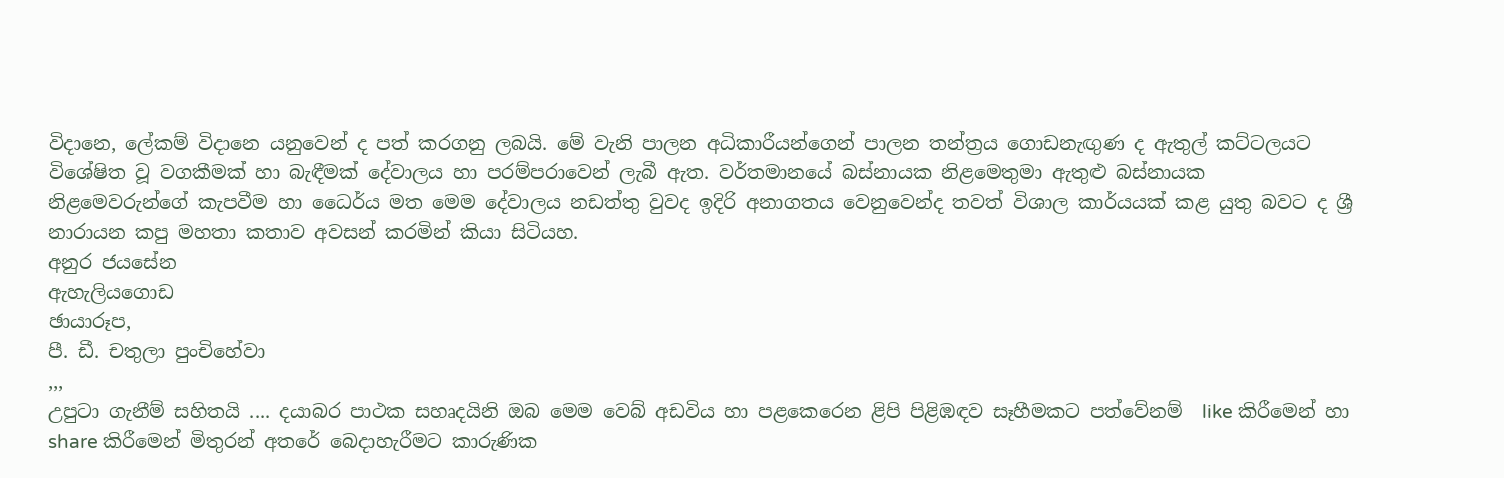විදානෙ, ලේකම් විදානෙ යනුවෙන් ද පත් කරගනු ලබයි. මේ වැනි පාලන අධිකාරීයන්ගෙන් පාලන තන්ත්‍රය ගොඩනැඟුණ ද ඇතුල් කට්‌ටලයට විශේෂිත වූ වගකීමක්‌ හා බැඳීමක්‌ දේවාලය හා පරම්පරාවෙන් ලැබී ඇත. වර්තමානයේ බස්‌නායක නිළමෙතුමා ඇතුළු බස්‌නායක නිළමෙවරුන්ගේ කැපවීම හා ධෛර්ය මත මෙම දේවාලය නඩත්තු වුවද ඉදිරි අනාගතය වෙනුවෙන්ද තවත් විශාල කාර්යයක්‌ කළ යුතු බවට ද ශ්‍රී නාරායන කපු මහතා කතාව අවසන් කරමින් කියා සිටියහ.
අනුර ජයසේන
ඇහැලියගොඩ
ඡායාරූප,
පී. ඩී. චතුලා පුංචිහේවා
,,,
උපුටා ගැනීම් සහිතයි .... දයාබර පාථක සහෘදයිනි ඔබ මෙම වෙබ් අඩවිය හා පළකෙරෙන ළිපි පිළිඹඳව සෑහීමකට පත්වේනම්  like කිරීමෙන් හා share කිරීමෙන් මිතුරන් අතරේ බෙදාහැරීමට කාරුණික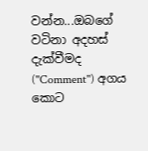වන්න...ඔබගේ වටිනා අදහස් දැක්වීමද (''Comment'') අගය කොට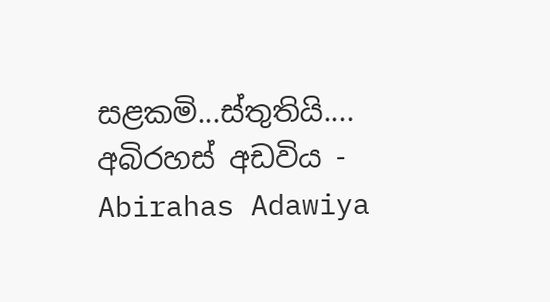සළකමි...ස්තුතියි....
අබිරහස් අඩවිය - Abirahas Adawiya